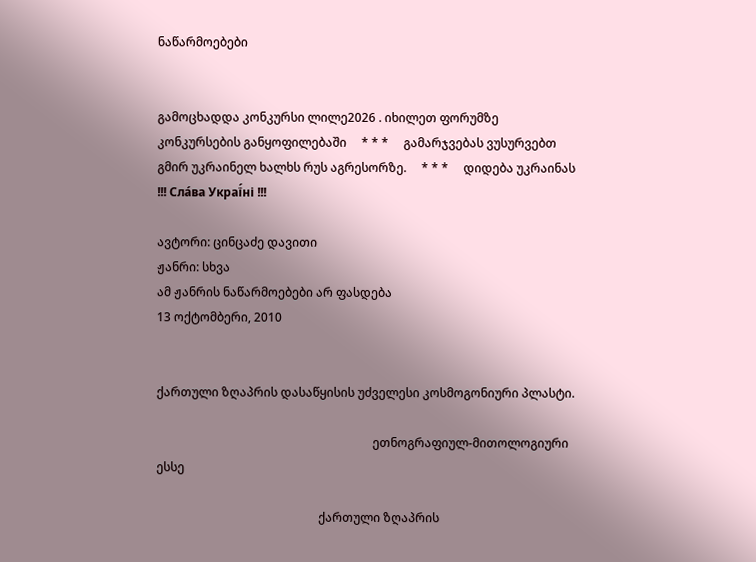ნაწარმოებები


გამოცხადდა კონკურსი ლილე2026 . იხილეთ ფორუმზე კონკურსების განყოფილებაში     * * *     გამარჯვებას ვუსურვებთ გმირ უკრაინელ ხალხს რუს აგრესორზე.     * * *     დიდება უკრაინას !!! Сла́ва Украї́ні !!!

ავტორი: ცინცაძე დავითი
ჟანრი: სხვა
ამ ჟანრის ნაწარმოებები არ ფასდება
13 ოქტომბერი, 2010


ქართული ზღაპრის დასაწყისის უძველესი კოსმოგონიური პლასტი.

                                                                        ეთნოგრაფიულ-მითოლოგიური ესსე

                                                      ქართული ზღაპრის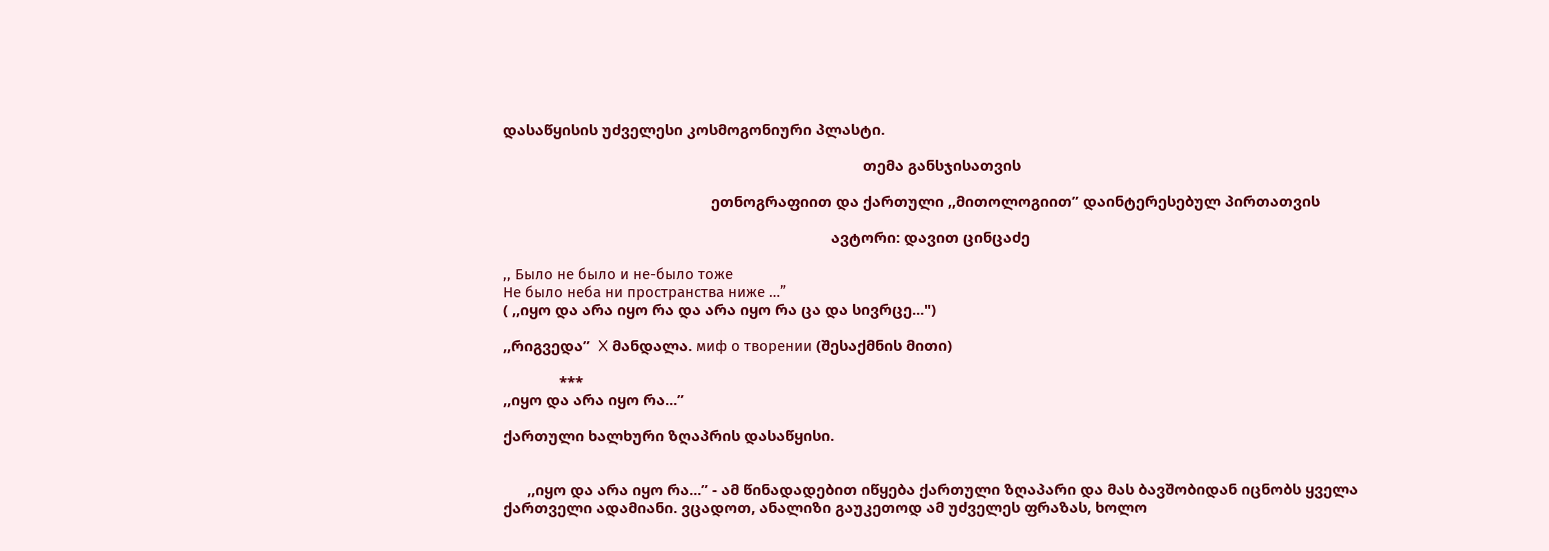დასაწყისის უძველესი კოსმოგონიური პლასტი.

                                                                                          თემა განსჯისათვის

                                                    ეთნოგრაფიით და ქართული ,,მითოლოგიით” დაინტერესებულ პირთათვის

                                                                                  ავტორი: დავით ცინცაძე

,, Было не было и не-было тоже
Не было неба ни пространства ниже …”
( ,,იყო და არა იყო რა და არა იყო რა ცა და სივრცე...")

,,რიგვედა”  X მანდალა. миф о творении (შესაქმნის მითი)

              ***
,,იყო და არა იყო რა...”

ქართული ხალხური ზღაპრის დასაწყისი.


      ,,იყო და არა იყო რა...” - ამ წინადადებით იწყება ქართული ზღაპარი და მას ბავშობიდან იცნობს ყველა ქართველი ადამიანი. ვცადოთ, ანალიზი გაუკეთოდ ამ უძველეს ფრაზას, ხოლო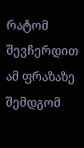რატომ შევჩერდით ამ ფრაზაზე შემდგომ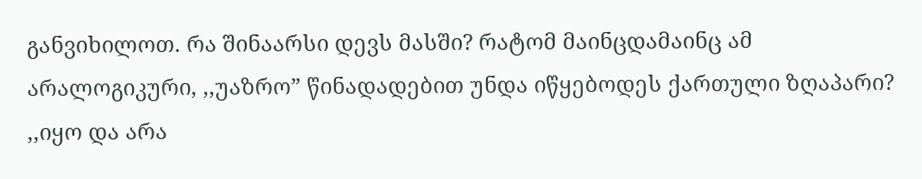განვიხილოთ. რა შინაარსი დევს მასში? რატომ მაინცდამაინც ამ არალოგიკური, ,,უაზრო” წინადადებით უნდა იწყებოდეს ქართული ზღაპარი? ,,იყო და არა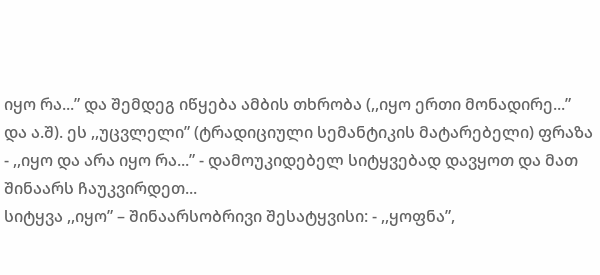იყო რა...” და შემდეგ იწყება ამბის თხრობა (,,იყო ერთი მონადირე...” და ა.შ). ეს ,,უცვლელი” (ტრადიციული სემანტიკის მატარებელი) ფრაზა - ,,იყო და არა იყო რა...” - დამოუკიდებელ სიტყვებად დავყოთ და მათ შინაარს ჩაუკვირდეთ...
სიტყვა ,,იყო” – შინაარსობრივი შესატყვისი: - ,,ყოფნა”,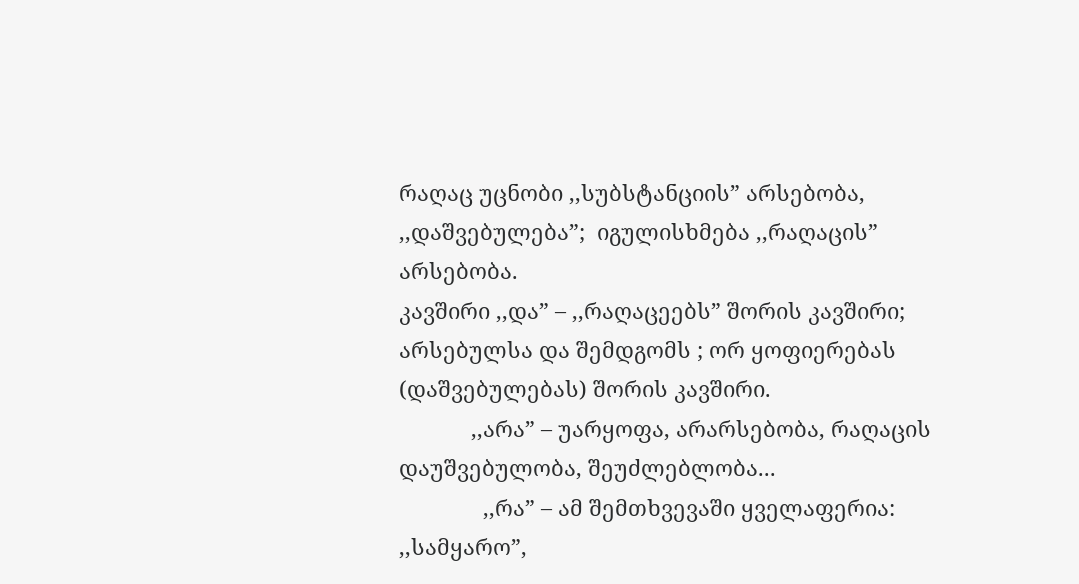რაღაც უცნობი ,,სუბსტანციის” არსებობა, ,,დაშვებულება”;  იგულისხმება ,,რაღაცის” არსებობა.
კავშირი ,,და” – ,,რაღაცეებს” შორის კავშირი; არსებულსა და შემდგომს ; ორ ყოფიერებას (დაშვებულებას) შორის კავშირი.
            ,,არა” – უარყოფა, არარსებობა, რაღაცის დაუშვებულობა, შეუძლებლობა...
              ,,რა” – ამ შემთხვევაში ყველაფერია: ,,სამყარო”,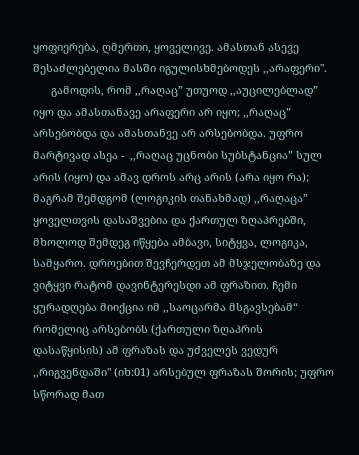ყოფიერება, ღმერთი, ყოველივე. ამასთან ასევე შესაძლებელია მასში იგულისხმებოდეს ,,არაფერი".
      გამოდის, რომ ,,რაღაც” უთუოდ ,,აუცილებლად” იყო და ამასთანავე არაფერი არ იყო; ,,რაღაც” არსებობდა და ამასთანვე არ არსებობდა. უფრო მარტივად ასეა -  ,,რაღაც უცნობი სუბსტანცია” სულ არის (იყო) და ამავ დროს არც არის (არა იყო რა); მაგრამ შემდგომ (ლოგიკის თანახმად) ,,რაღაცა” ყოველთვის დასაშვებია და ქართულ ზღაპრებში, მხოლოდ შემდეგ იწყება ამბავი, სიტყვა, ლოგიკა, სამყარო. დროებით შევჩერდეთ ამ მსჯელობაზე და ვიტყვი რატომ დავინტერესდი ამ ფრაზით. ჩემი ყურადღება მიიქცია იმ ,,საოცარმა მსგავსებამ“ რომელიც არსებობს (ქართული ზღაპრის დასაწყისის) ამ ფრაზას და უძველეს ვედურ ,,რიგვენდაში" (იხ:01) არსებულ ფრაზას შორის; უფრო სწორად მათ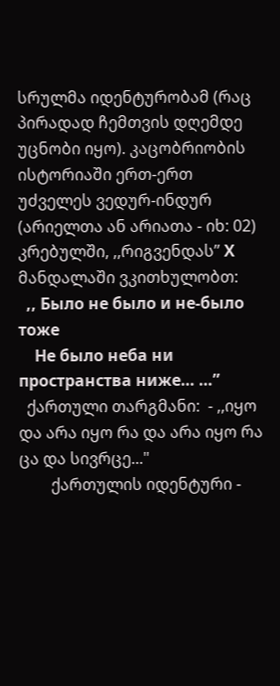სრულმა იდენტურობამ (რაც პირადად ჩემთვის დღემდე უცნობი იყო). კაცობრიობის ისტორიაში ერთ-ერთ უძველეს ვედურ-ინდურ (არიელთა ან არიათა - იხ: 02) კრებულში, ,,რიგვენდას” Х მანდალაში ვკითხულობთ:
  ,, Было не было и не-было тоже
    Не было неба ни пространства ниже… …”
  ქართული თარგმანი:  - ,,იყო და არა იყო რა და არა იყო რა ცა და სივრცე..."
        ქართულის იდენტური -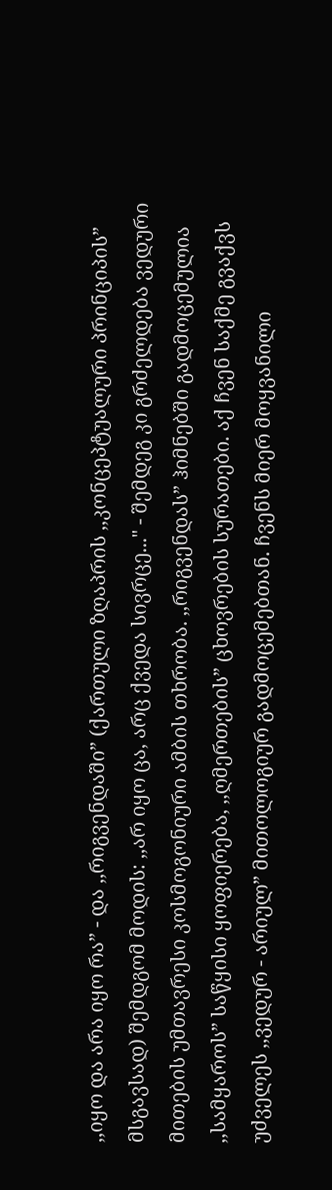,,იყო და არა იყო რა” - და ,,რიგვენდაში” (ქართული ზღაპრის ,,კონცეპტუალური პრინციპის” მსგავსად) შემდგომ მოდის: ,,არ იყო ცა, არც ქვედა სივრცე..." - შემდეგ კი გრძელდება ვედური მითების უმთავრესი კოსმოგონიური ამბის თხრობა. ,,რიგვენდას” ჰიმნებში გადმოცემულია ,,სამყაროს” საწყისი ყოფიერება, ,,ღმერთების” ცხოვრების სურათები. აქ ჩვენ საქმე გვაქვს უძველეს ,,ვედურ - არიულ” მითოლოგიურ გადმოცემებთან. ჩვენს მიერ მოყვანილი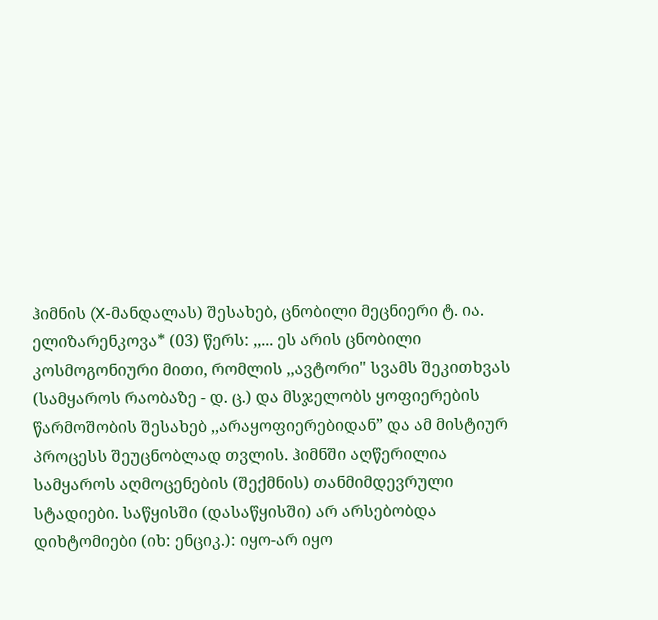ჰიმნის (X-მანდალას) შესახებ, ცნობილი მეცნიერი ტ. ია. ელიზარენკოვა* (03) წერს: ,,... ეს არის ცნობილი კოსმოგონიური მითი, რომლის ,,ავტორი" სვამს შეკითხვას (სამყაროს რაობაზე - დ. ც.) და მსჯელობს ყოფიერების წარმოშობის შესახებ ,,არაყოფიერებიდან” და ამ მისტიურ პროცესს შეუცნობლად თვლის. ჰიმნში აღწერილია სამყაროს აღმოცენების (შექმნის) თანმიმდევრული სტადიები. საწყისში (დასაწყისში) არ არსებობდა დიხტომიები (იხ: ენციკ.): იყო-არ იყო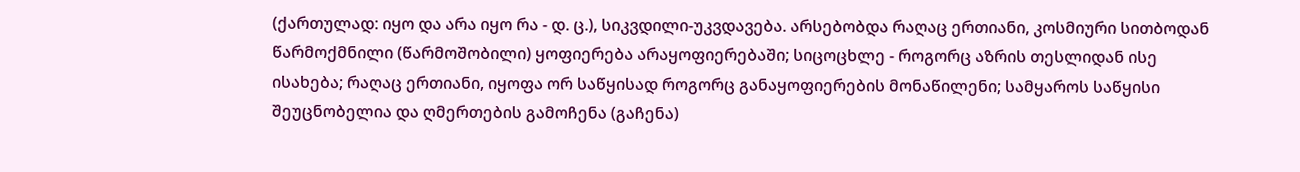(ქართულად: იყო და არა იყო რა - დ. ც.), სიკვდილი-უკვდავება. არსებობდა რაღაც ერთიანი, კოსმიური სითბოდან წარმოქმნილი (წარმოშობილი) ყოფიერება არაყოფიერებაში; სიცოცხლე - როგორც აზრის თესლიდან ისე ისახება; რაღაც ერთიანი, იყოფა ორ საწყისად როგორც განაყოფიერების მონაწილენი; სამყაროს საწყისი შეუცნობელია და ღმერთების გამოჩენა (გაჩენა)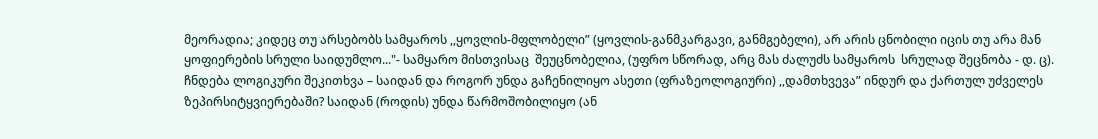მეორადია; კიდეც თუ არსებობს სამყაროს ,,ყოვლის-მფლობელი” (ყოვლის-განმკარგავი, განმგებელი), არ არის ცნობილი იცის თუ არა მან ყოფიერების სრული საიდუმლო..."- სამყარო მისთვისაც  შეუცნობელია, (უფრო სწორად, არც მას ძალუძს სამყაროს  სრულად შეცნობა - დ. ც). ჩნდება ლოგიკური შეკითხვა – საიდან და როგორ უნდა გაჩენილიყო ასეთი (ფრაზეოლოგიური) ,,დამთხვევა” ინდურ და ქართულ უძველეს ზეპირსიტყვიერებაში? საიდან (როდის) უნდა წარმოშობილიყო (ან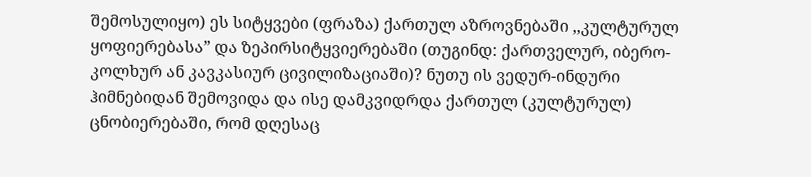შემოსულიყო) ეს სიტყვები (ფრაზა) ქართულ აზროვნებაში ,,კულტურულ ყოფიერებასა” და ზეპირსიტყვიერებაში (თუგინდ: ქართველურ, იბერო-კოლხურ ან კავკასიურ ცივილიზაციაში)? ნუთუ ის ვედურ-ინდური ჰიმნებიდან შემოვიდა და ისე დამკვიდრდა ქართულ (კულტურულ) ცნობიერებაში, რომ დღესაც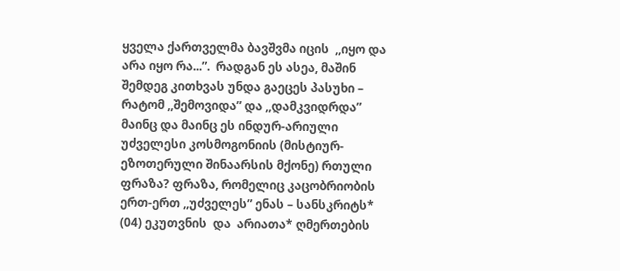ყველა ქართველმა ბავშვმა იცის  ,,იყო და არა იყო რა...”.  რადგან ეს ასეა, მაშინ შემდეგ კითხვას უნდა გაეცეს პასუხი – რატომ ,,შემოვიდა” და ,,დამკვიდრდა” მაინც და მაინც ეს ინდურ-არიული უძველესი კოსმოგონიის (მისტიურ-ეზოთერული შინაარსის მქონე) რთული ფრაზა? ფრაზა, რომელიც კაცობრიობის ერთ-ერთ ,,უძველეს” ენას – სანსკრიტს* (04) ეკუთვნის  და  არიათა* ღმერთების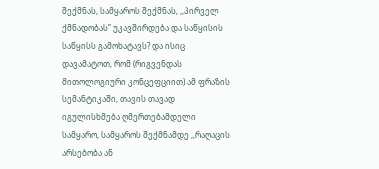შექმნას, სამყაროს შექმნას, ,,პირველ ქმნადობას” უკავშირდება და საწყისის საწყისს გამოხატავს? და ისიც დავამატოთ, რომ (რიგვენდას მითოლოგიური კონცეფციით) ამ ფრაზის სემანტიკაში, თავის თავად იგულისხმება ღმერთებამდელი სამყარო, სამყაროს შექმნამდე ,,რაღაცის არსებობა ან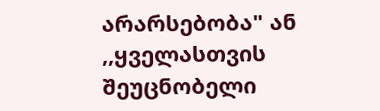არარსებობა" ან ,,ყველასთვის შეუცნობელი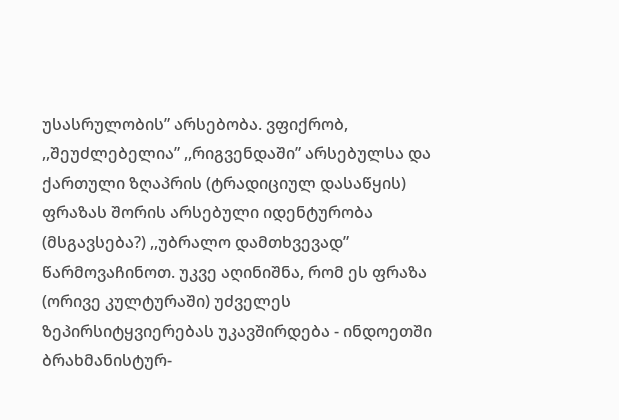უსასრულობის” არსებობა. ვფიქრობ, ,,შეუძლებელია” ,,რიგვენდაში” არსებულსა და ქართული ზღაპრის (ტრადიციულ დასაწყის) ფრაზას შორის არსებული იდენტურობა (მსგავსება?) ,,უბრალო დამთხვევად” წარმოვაჩინოთ. უკვე აღინიშნა, რომ ეს ფრაზა (ორივე კულტურაში) უძველეს ზეპირსიტყვიერებას უკავშირდება - ინდოეთში ბრახმანისტურ-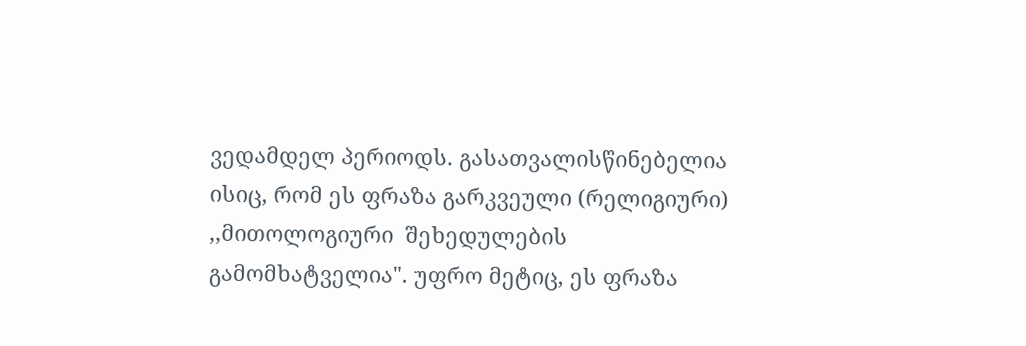ვედამდელ პერიოდს. გასათვალისწინებელია ისიც, რომ ეს ფრაზა გარკვეული (რელიგიური) ,,მითოლოგიური  შეხედულების გამომხატველია". უფრო მეტიც, ეს ფრაზა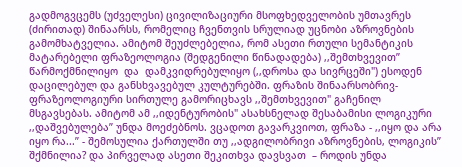გადმოგვცემს (უძველესი) ცივილიზაციური მსოფხედველობის უმთავრეს (ძირითად) შინაარსს, რომელიც ჩვენთვის სრულიად უცნობი აზროვნების გამომხატველია. ამიტომ შეუძლებელია, რომ ასეთი რთული სემანტიკის მატარებელი ფრაზეოლოგია (შედგენილი წინადადება) ,,შემთხვევით” წარმოქმნილიყო  და  დამკვიდრებულიყო (,,დროსა და სივრცეში") ესოდენ დაცილებულ და განსხვავებულ კულტურებში. ფრაზის შინაარსობრივ-ფრაზეოლოგიური სირთულე გამორიცხავს ,,შემთხვევით" გაჩენილ მსგავსებას. ამიტომ ამ ,,იდენტურობის" ასახსნელად შესაბამისი ლოგიკური ,,დაშვებულება” უნდა მოეძებნოს. ვცადოთ გავარკვიოთ, ფრაზა - ,,იყო და არა იყო რა...” - შემოსულია ქართულში თუ ,,ადგილობრივი აზროვნების, ლოგიკის” შქმნილია? და პირველად ასეთი შეკითხვა დავსვათ  – როდის უნდა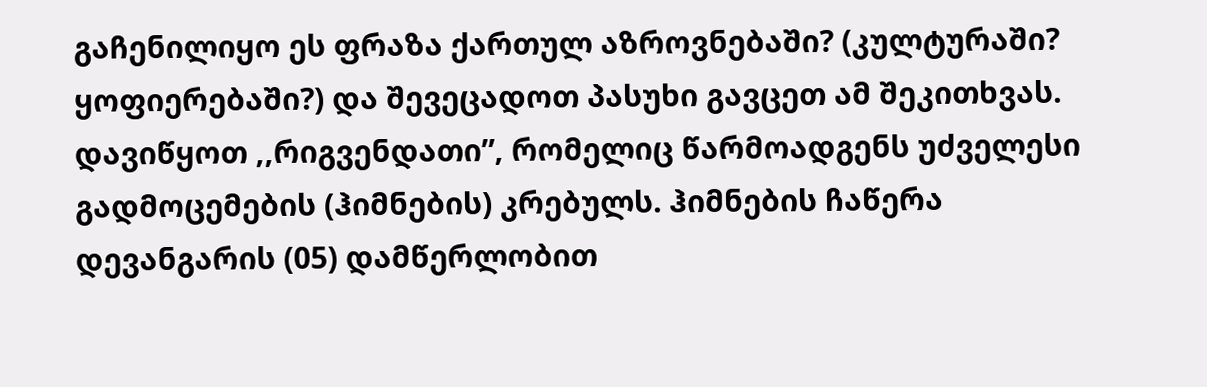გაჩენილიყო ეს ფრაზა ქართულ აზროვნებაში? (კულტურაში? ყოფიერებაში?) და შევეცადოთ პასუხი გავცეთ ამ შეკითხვას. დავიწყოთ ,,რიგვენდათი”, რომელიც წარმოადგენს უძველესი გადმოცემების (ჰიმნების) კრებულს. ჰიმნების ჩაწერა დევანგარის (05) დამწერლობით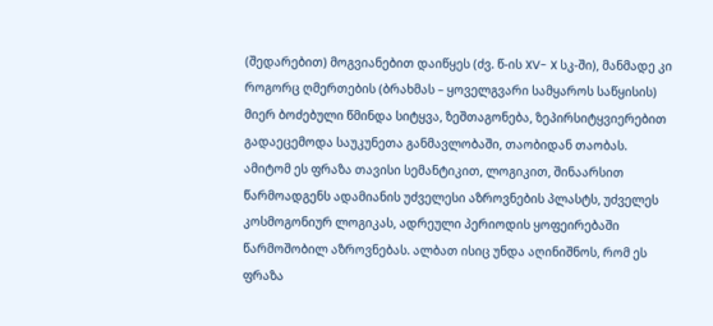(შედარებით) მოგვიანებით დაიწყეს (ძვ. წ-ის XV- X სკ-ში), მანმადე კი როგორც ღმერთების (ბრახმას – ყოველგვარი სამყაროს საწყისის) მიერ ბოძებული წმინდა სიტყვა, ზეშთაგონება, ზეპირსიტყვიერებით გადაეცემოდა საუკუნეთა განმავლობაში, თაობიდან თაობას. ამიტომ ეს ფრაზა თავისი სემანტიკით, ლოგიკით, შინაარსით წარმოადგენს ადამიანის უძველესი აზროვნების პლასტს, უძველეს კოსმოგონიურ ლოგიკას, ადრეული პერიოდის ყოფეირებაში წარმოშობილ აზროვნებას. ალბათ ისიც უნდა აღინიშნოს, რომ ეს ფრაზა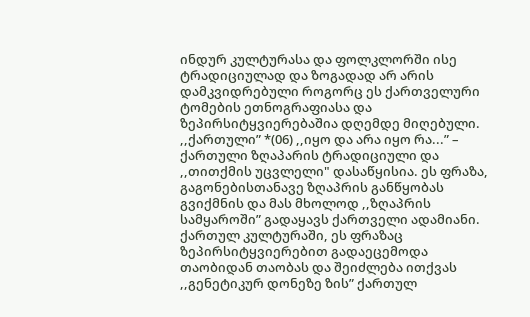ინდურ კულტურასა და ფოლკლორში ისე ტრადიციულად და ზოგადად არ არის დამკვიდრებული როგორც ეს ქართველური ტომების ეთნოგრაფიასა და ზეპირსიტყვიერებაშია დღემდე მიღებული. ,,ქართული” *(06) ,,იყო და არა იყო რა...” – ქართული ზღაპარის ტრადიციული და ,,თითქმის უცვლელი" დასაწყისია. ეს ფრაზა, გაგონებისთანავე ზღაპრის განწყობას გვიქმნის და მას მხოლოდ ,,ზღაპრის სამყაროში” გადაყავს ქართველი ადამიანი. ქართულ კულტურაში, ეს ფრაზაც ზეპირსიტყვიერებით გადაეცემოდა თაობიდან თაობას და შეიძლება ითქვას ,,გენეტიკურ დონეზე ზის” ქართულ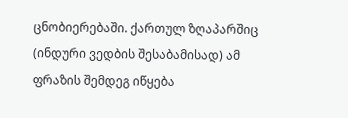ცნობიერებაში. ქართულ ზღაპარშიც (ინდური ვედბის შესაბამისად) ამ ფრაზის შემდეგ იწყება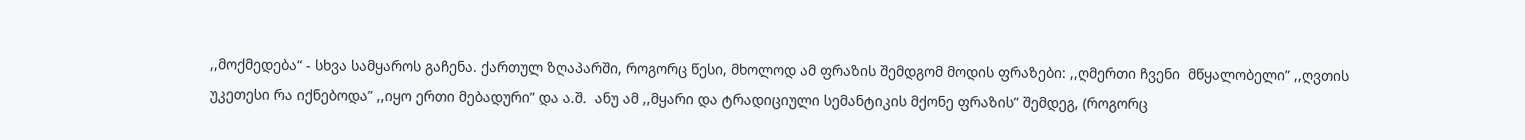,,მოქმედება“ - სხვა სამყაროს გაჩენა. ქართულ ზღაპარში, როგორც წესი, მხოლოდ ამ ფრაზის შემდგომ მოდის ფრაზები: ,,ღმერთი ჩვენი  მწყალობელი” ,,ღვთის უკეთესი რა იქნებოდა” ,,იყო ერთი მებადური” და ა.შ.  ანუ ამ ,,მყარი და ტრადიციული სემანტიკის მქონე ფრაზის” შემდეგ, (როგორც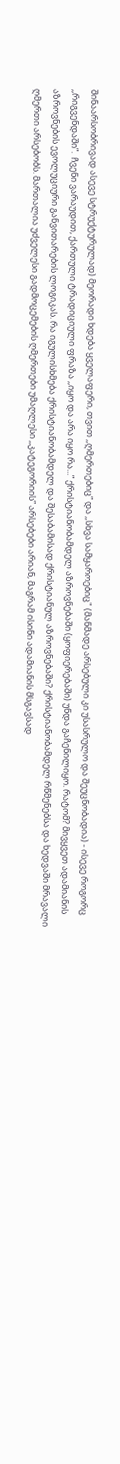შინაარსობრივად ასევე სტრუქტურულად) მეორადი ხდება ყველაფერი, თვით ,,ღმერთებიც” და ,,სხვა სამყაროებიც" (მანმადე არსებული კი უსასრულო და შეუცნობადია) - ისევე როგორც ,,რიგვენდაში”.  ჩვენი ვარაუდით, ქართული ტრადიციული ფრაზა ,,იყო და არა იყო რა...” ქრისტიანობამდელ აზროვნებაში (ყოფიერებაში) უნდა გაჩენილიყო. რატომ? მივყვეთ ადამიანის აზროვნების ევოლუციური განვითარების ლოგიკას. რა იგულისხმება ქრისტიანობამდელ და შესაბამისად ქრისტიანულ აზროვნებაში? ქრისტიანობამდელ რწმენებსა და ხედვაში მრავალი ღმერთი არსებობს. მართალია უძველესი გადმოცემების ღმერთები უმაღლესი ,,კატეგორიის” არსებები არიან, მაგრამ ისინი ადამიანის მსგავსად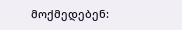მოქმედებენ: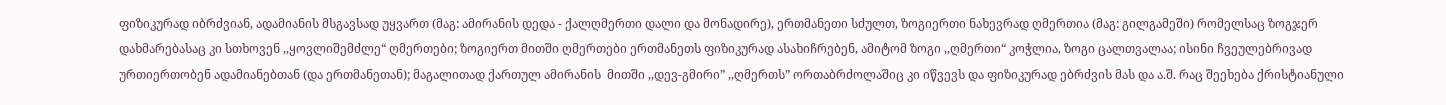ფიზიკურად იბრძვიან, ადამიანის მსგავსად უყვართ (მაგ: ამირანის დედა - ქალღმერთი დალი და მონადირე), ერთმანეთი სძულთ, ზოგიერთი ნახევრად ღმერთია (მაგ: გილგამეში) რომელსაც ზოგჯერ დახმარებასაც კი სთხოვენ ,,ყოვლიშემძლე“ ღმერთები; ზოგიერთ მითში ღმერთები ერთმანეთს ფიზიკურად ასახიჩრებენ, ამიტომ ზოგი ,,ღმერთი“ კოჭლია, ზოგი ცალთვალაა; ისინი ჩვეულებრივად ურთიერთობენ ადამიანებთან (და ერთმანეთან); მაგალითად ქართულ ამირანის  მითში ,,დევ-გმირი” ,,ღმერთს” ორთაბრძოლაშიც კი იწვევს და ფიზიკურად ებრძვის მას და ა.შ. რაც შეეხება ქრისტიანული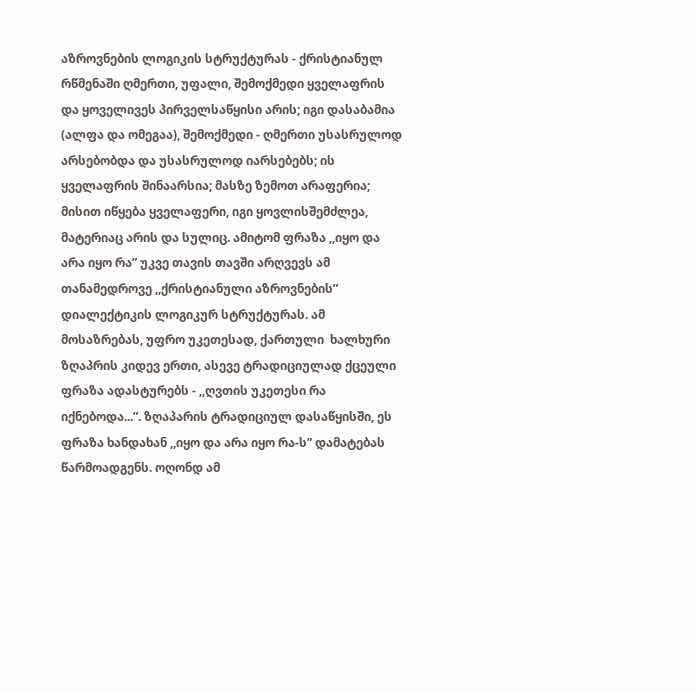აზროვნების ლოგიკის სტრუქტურას - ქრისტიანულ რწმენაში ღმერთი, უფალი, შემოქმედი ყველაფრის და ყოველივეს პირველსაწყისი არის; იგი დასაბამია (ალფა და ომეგაა), შემოქმედი - ღმერთი უსასრულოდ  არსებობდა და უსასრულოდ იარსებებს; ის ყველაფრის შინაარსია; მასზე ზემოთ არაფერია; მისით იწყება ყველაფერი, იგი ყოვლისშემძლეა, მატერიაც არის და სულიც. ამიტომ ფრაზა ,,იყო და არა იყო რა” უკვე თავის თავში არღვევს ამ თანამედროვე ,,ქრისტიანული აზროვნების” დიალექტიკის ლოგიკურ სტრუქტურას. ამ მოსაზრებას, უფრო უკეთესად, ქართული  ხალხური ზღაპრის კიდევ ერთი, ასევე ტრადიციულად ქცეული ფრაზა ადასტურებს - ,,ღვთის უკეთესი რა იქნებოდა...”. ზღაპარის ტრადიციულ დასაწყისში, ეს ფრაზა ხანდახან ,,იყო და არა იყო რა-ს” დამატებას წარმოადგენს. ოღონდ ამ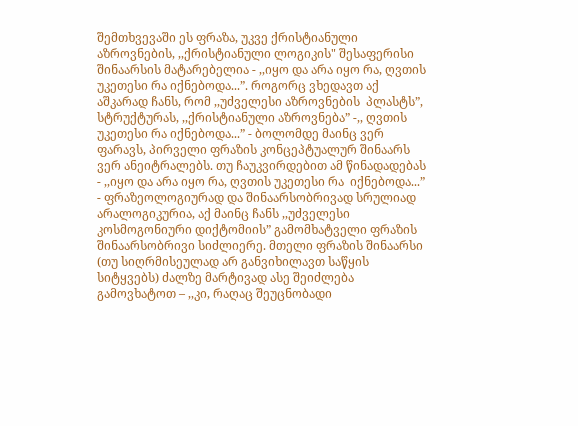შემთხვევაში ეს ფრაზა, უკვე ქრისტიანული აზროვნების, ,,ქრისტიანული ლოგიკის" შესაფერისი შინაარსის მატარებელია - ,,იყო და არა იყო რა, ღვთის უკეთესი რა იქნებოდა...”. როგორც ვხედავთ აქ აშკარად ჩანს, რომ ,,უძველესი აზროვნების  პლასტს”, სტრუქტურას, ,,ქრისტიანული აზროვნება” -,, ღვთის უკეთესი რა იქნებოდა...” - ბოლომდე მაინც ვერ ფარავს, პირველი ფრაზის კონცეპტუალურ შინაარს ვერ ანეიტრალებს. თუ ჩაუკვირდებით ამ წინადადებას - ,,იყო და არა იყო რა, ღვთის უკეთესი რა  იქნებოდა...” - ფრაზეოლოგიურად და შინაარსობრივად სრულიად არალოგიკურია, აქ მაინც ჩანს ,,უძველესი კოსმოგონიური დიქტომიის” გამომხატველი ფრაზის შინაარსობრივი სიძლიერე. მთელი ფრაზის შინაარსი (თუ სიღრმისეულად არ განვიხილავთ საწყის სიტყვებს) ძალზე მარტივად ასე შეიძლება გამოვხატოთ – ,,კი, რაღაც შეუცნობადი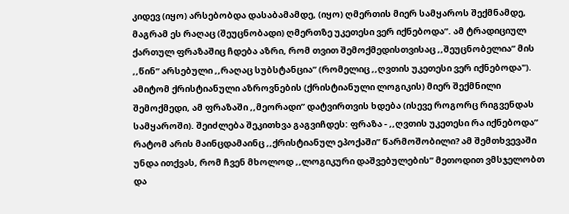კიდევ (იყო) არსებობდა დასაბამამდე, (იყო) ღმერთის მიერ სამყაროს შექმნამდე, მაგრამ ეს რაღაც (შეუცნობადი) ღმერთზე უკეთესი ვერ იქნებოდა”. ამ ტრადიციულ ქართულ ფრაზაშიც ჩდება აზრი, რომ თვით შემოქმედისთვისაც ,,შეუცნობელია” მის ,,წინ” არსებული ,,რაღაც სუბსტანცია” (რომელიც ,,ღვთის უკეთესი ვერ იქნებოდა").  ამიტომ ქრისტიანული აზროვნების (ქრისტიანული ლოგიკის) მიერ შექმნილი შემოქმედი, ამ ფრაზაში ,,მეორადი” დატვირთვის ხდება (ისევე როგორც რიგვენდას სამყაროში). შეიძლება შეკითხვა გაგვიჩდეს: ფრაზა - ,,ღვთის უკეთესი რა იქნებოდა” რატომ არის მაინცდამაინც ,,ქრისტიანულ ეპოქაში” წარმოშობილი? ამ შემთხვევაში უნდა ითქვას, რომ ჩვენ მხოლოდ ,,ლოგიკური დაშვებულების” მეთოდით ვმსჯელობთ და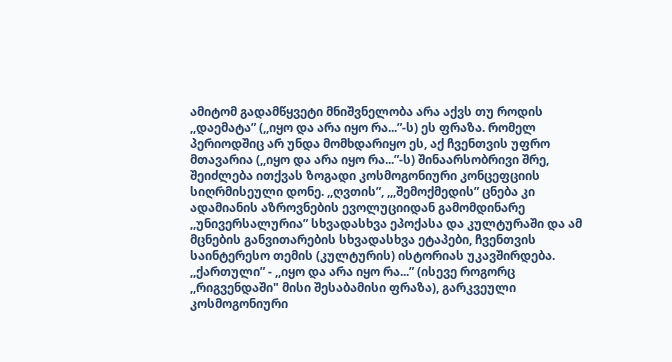ამიტომ გადამწყვეტი მნიშვნელობა არა აქვს თუ როდის ,,დაემატა” (,,იყო და არა იყო რა...”-ს) ეს ფრაზა. რომელ პერიოდშიც არ უნდა მომხდარიყო ეს, აქ ჩვენთვის უფრო მთავარია (,,იყო და არა იყო რა...”-ს) შინაარსობრივი შრე, შეიძლება ითქვას ზოგადი კოსმოგონიური კონცეფციის სიღრმისეული დონე. ,,ღვთის”, ,,,შემოქმედის” ცნება კი ადამიანის აზროვნების ევოლუციიდან გამომდინარე ,,უნივერსალურია” სხვადასხვა ეპოქასა და კულტურაში და ამ მცნების განვითარების სხვადასხვა ეტაპები, ჩვენთვის საინტერესო თემის (კულტურის) ისტორიას უკავშირდება. ,,ქართული” - ,,იყო და არა იყო რა...” (ისევე როგორც ,,რიგვენდაში" მისი შესაბამისი ფრაზა), გარკვეული კოსმოგონიური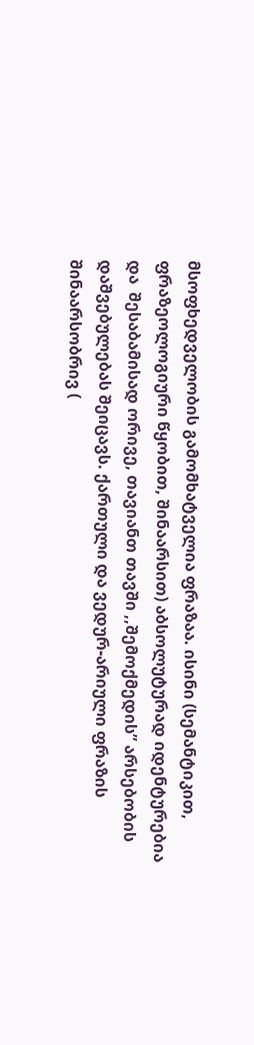მსოფხედველობის გამომხატველია ფრაზაა. ისინი (სემანტიკით, ფრაზეოლოგიური წყობით, შინაარსით) აბსოლუტურად იდენტურებია და  შესაბამისად ორივე, თავიანთ თავში ,,შემოქმედის” არსებობის დაშვებულებას შეიცავს. ქართული და ვედურ-არიული ფრაზის შინაარსობრივ (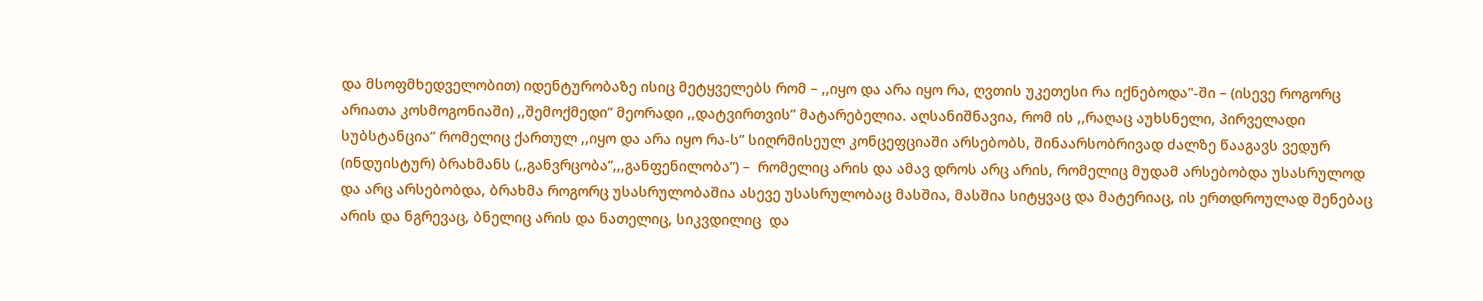და მსოფმხედველობით) იდენტურობაზე ისიც მეტყველებს რომ – ,,იყო და არა იყო რა, ღვთის უკეთესი რა იქნებოდა"-ში – (ისევე როგორც არიათა კოსმოგონიაში) ,,შემოქმედი” მეორადი ,,დატვირთვის” მატარებელია. აღსანიშნავია, რომ ის ,,რაღაც აუხსნელი, პირველადი სუბსტანცია” რომელიც ქართულ ,,იყო და არა იყო რა-ს” სიღრმისეულ კონცეფციაში არსებობს, შინაარსობრივად ძალზე წააგავს ვედურ (ინდუისტურ) ბრახმანს (,,განვრცობა”,,,განფენილობა”) –  რომელიც არის და ამავ დროს არც არის, რომელიც მუდამ არსებობდა უსასრულოდ და არც არსებობდა, ბრახმა როგორც უსასრულობაშია ასევე უსასრულობაც მასშია, მასშია სიტყვაც და მატერიაც, ის ერთდროულად შენებაც არის და ნგრევაც, ბნელიც არის და ნათელიც, სიკვდილიც  და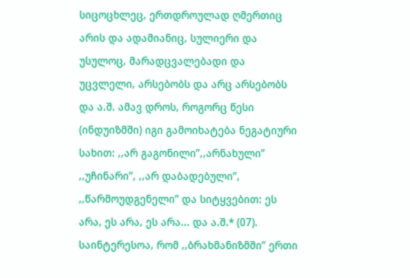სიცოცხლეც, ერთდროულად ღმერთიც არის და ადამიანიც, სულიერი და უსულოც, მარადცვალებადი და უცვლელი, არსებობს და არც არსებობს და ა.შ. ამავ დროს, როგორც წესი (ინდუიზმში) იგი გამოიხატება ნეგატიური სახით: ,,არ გაგონილი”,,არნახული”  ,,უჩინარი”, ,,არ დაბადებული”, ,,წარმოუდგენელი” და სიტყვებით: ეს არა, ეს არა, ეს არა... და ა.შ.* (07). საინტერესოა, რომ ,,ბრახმანიზმში’’ ერთი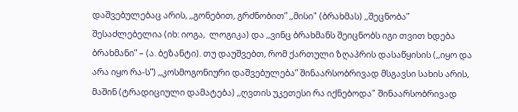დაშვებულებაც არის, ,,გონებით, გრძნობით” ,,მისი" (ბრახმას) ,,შეცნობა”  შესაძლებელია (იხ: იოგა,  ლოგიკა) და ,,ვინც ბრახმანს შეიცნობს იგი თვით ხდება ბრახმანი” – (ა. ბეზანტი). თუ დაუშვებთ, რომ ქართული ზღაპრის დასაწყისის (,,იყო და არა იყო რა-ს”) ,,კოსმოგონიური დაშვებულება” შინაარსობრივად მსგავსი სახის არის, მაშინ (ტრადიციული დამატება) ,,ღვთის უკეთესი რა იქნებოდა" შინაარსობრივად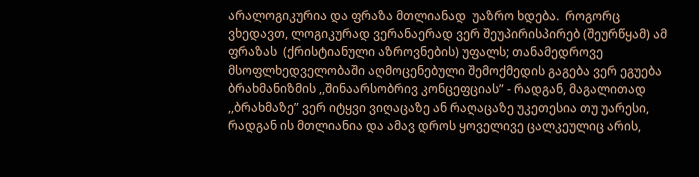არალოგიკურია და ფრაზა მთლიანად  უაზრო ხდება.  როგორც ვხედავთ, ლოგიკურად ვერანაერად ვერ შეუპირისპირებ (შეურწყამ) ამ ფრაზას  (ქრისტიანული აზროვნების) უფალს; თანამედროვე მსოფლხედველობაში აღმოცენებული შემოქმედის გაგება ვერ ეგუება ბრახმანიზმის ,,შინაარსობრივ კონცეფციას” - რადგან, მაგალითად ,,ბრახმაზე” ვერ იტყვი ვიღაცაზე ან რაღაცაზე უკეთესია თუ უარესი, რადგან ის მთლიანია და ამავ დროს ყოველივე ცალკეულიც არის,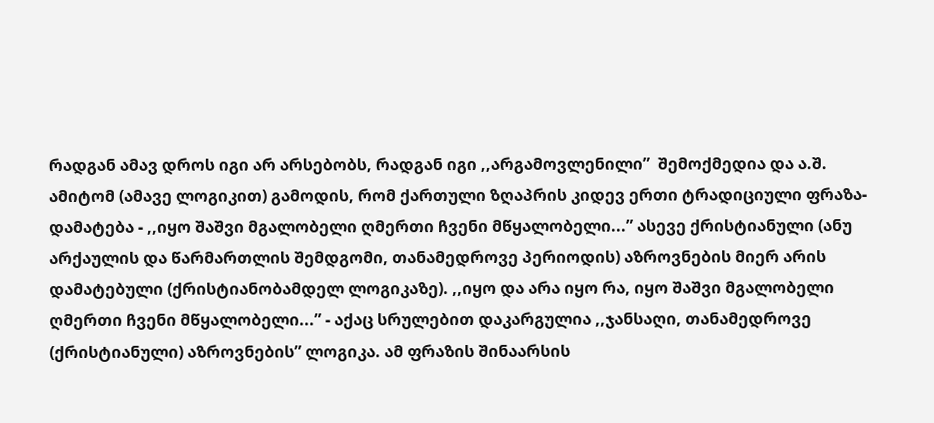რადგან ამავ დროს იგი არ არსებობს, რადგან იგი ,,არგამოვლენილი”  შემოქმედია და ა.შ. ამიტომ (ამავე ლოგიკით) გამოდის, რომ ქართული ზღაპრის კიდევ ერთი ტრადიციული ფრაზა-დამატება - ,,იყო შაშვი მგალობელი ღმერთი ჩვენი მწყალობელი...” ასევე ქრისტიანული (ანუ არქაულის და წარმართლის შემდგომი, თანამედროვე პერიოდის) აზროვნების მიერ არის დამატებული (ქრისტიანობამდელ ლოგიკაზე). ,,იყო და არა იყო რა, იყო შაშვი მგალობელი ღმერთი ჩვენი მწყალობელი...” - აქაც სრულებით დაკარგულია ,,ჯანსაღი, თანამედროვე (ქრისტიანული) აზროვნების” ლოგიკა. ამ ფრაზის შინაარსის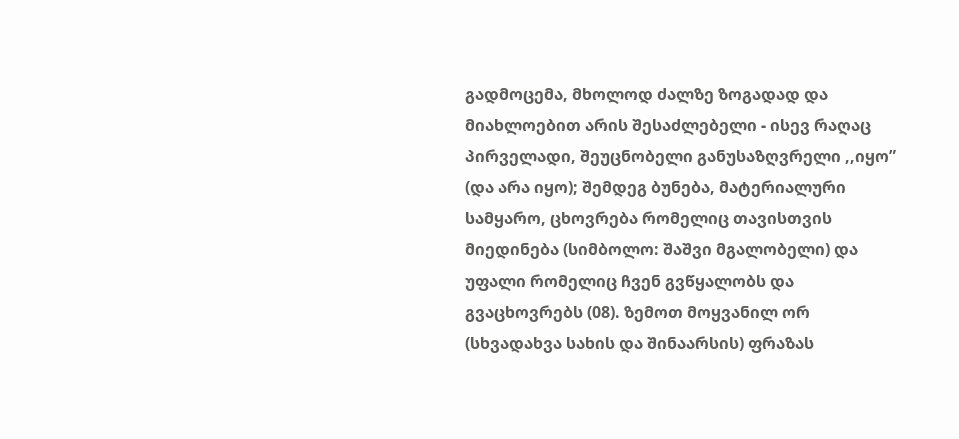გადმოცემა, მხოლოდ ძალზე ზოგადად და მიახლოებით არის შესაძლებელი - ისევ რაღაც პირველადი, შეუცნობელი განუსაზღვრელი ,,იყო” (და არა იყო); შემდეგ ბუნება, მატერიალური სამყარო, ცხოვრება რომელიც თავისთვის მიედინება (სიმბოლო: შაშვი მგალობელი) და უფალი რომელიც ჩვენ გვწყალობს და გვაცხოვრებს (08). ზემოთ მოყვანილ ორ (სხვადახვა სახის და შინაარსის) ფრაზას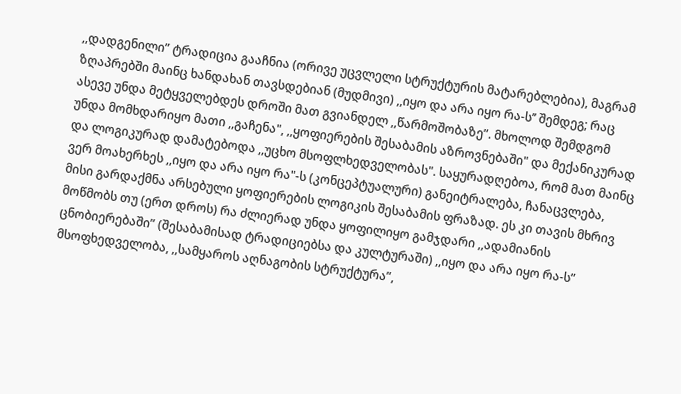,,დადგენილი” ტრადიცია გააჩნია (ორივე უცვლელი სტრუქტურის მატარებლებია), მაგრამ ზღაპრებში მაინც ხანდახან თავსდებიან (მუდმივი) ,,იყო და არა იყო რა-ს’’ შემდეგ; რაც  ასევე უნდა მეტყველებდეს დროში მათ გვიანდელ ,,წარმოშობაზე”. მხოლოდ შემდგომ უნდა მომხდარიყო მათი ,,გაჩენა", ,,ყოფიერების შესაბამის აზროვნებაში" და მექანიკურად და ლოგიკურად დამატებოდა ,,უცხო მსოფლხედველობას". საყურადღებოა, რომ მათ მაინც ვერ მოახერხეს ,,იყო და არა იყო რა"-ს (კონცეპტუალური) განეიტრალება, ჩანაცვლება, მისი გარდაქმნა არსებული ყოფიერების ლოგიკის შესაბამის ფრაზად. ეს კი თავის მხრივ მოწმობს თუ (ერთ დროს) რა ძლიერად უნდა ყოფილიყო გამჯდარი ,,ადამიანის  ცნობიერებაში” (შესაბამისად ტრადიციებსა და კულტურაში) ,,იყო და არა იყო რა-ს” მსოფხედველობა, ,,სამყაროს აღნაგობის სტრუქტურა”,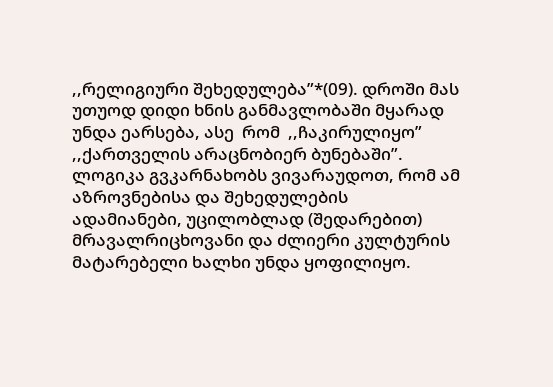,,რელიგიური შეხედულება”*(09). დროში მას უთუოდ დიდი ხნის განმავლობაში მყარად უნდა ეარსება, ასე  რომ  ,,ჩაკირულიყო” ,,ქართველის არაცნობიერ ბუნებაში”. ლოგიკა გვკარნახობს ვივარაუდოთ, რომ ამ აზროვნებისა და შეხედულების ადამიანები, უცილობლად (შედარებით) მრავალრიცხოვანი და ძლიერი კულტურის მატარებელი ხალხი უნდა ყოფილიყო.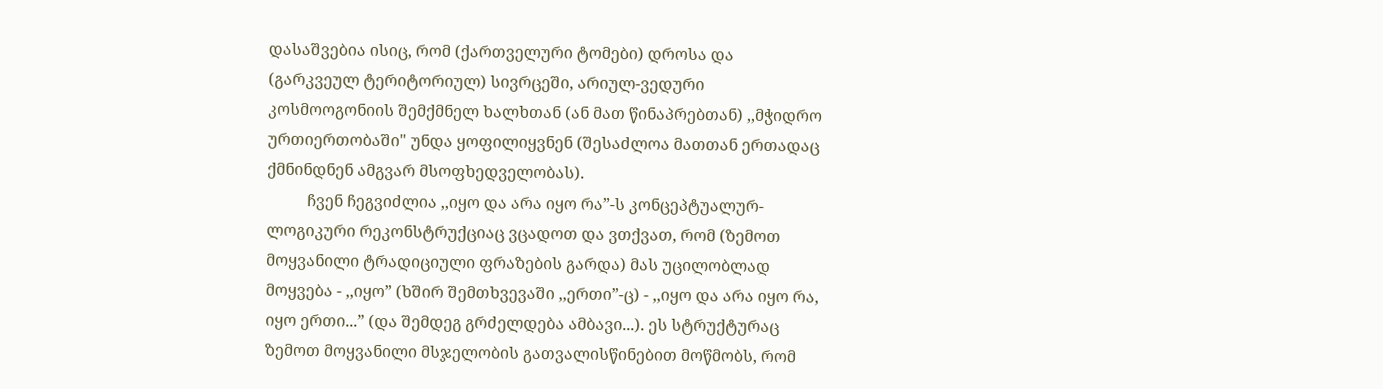დასაშვებია ისიც, რომ (ქართველური ტომები) დროსა და (გარკვეულ ტერიტორიულ) სივრცეში, არიულ-ვედური კოსმოოგონიის შემქმნელ ხალხთან (ან მათ წინაპრებთან) ,,მჭიდრო ურთიერთობაში" უნდა ყოფილიყვნენ (შესაძლოა მათთან ერთადაც ქმნინდნენ ამგვარ მსოფხედველობას).
          ჩვენ ჩეგვიძლია ,,იყო და არა იყო რა”-ს კონცეპტუალურ-ლოგიკური რეკონსტრუქციაც ვცადოთ და ვთქვათ, რომ (ზემოთ მოყვანილი ტრადიციული ფრაზების გარდა) მას უცილობლად მოყვება - ,,იყო” (ხშირ შემთხვევაში ,,ერთი”-ც) - ,,იყო და არა იყო რა, იყო ერთი...” (და შემდეგ გრძელდება ამბავი...). ეს სტრუქტურაც ზემოთ მოყვანილი მსჯელობის გათვალისწინებით მოწმობს, რომ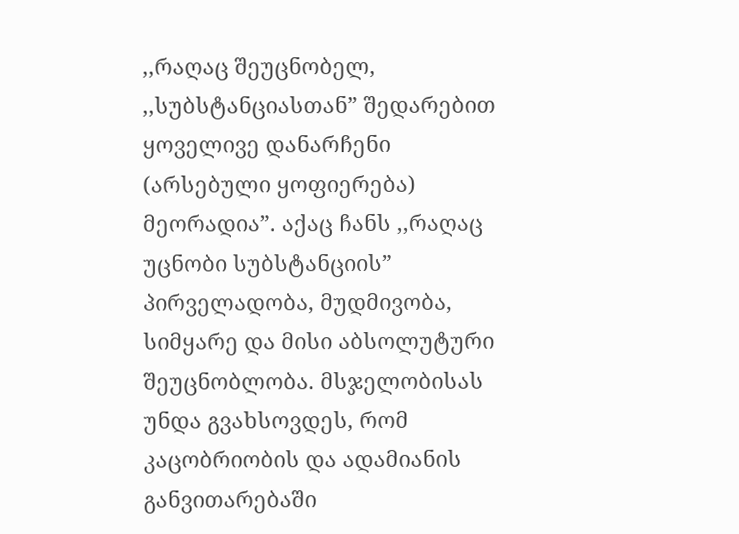,,რაღაც შეუცნობელ, ,,სუბსტანციასთან” შედარებით ყოველივე დანარჩენი (არსებული ყოფიერება) მეორადია”. აქაც ჩანს ,,რაღაც უცნობი სუბსტანციის” პირველადობა, მუდმივობა, სიმყარე და მისი აბსოლუტური შეუცნობლობა. მსჯელობისას უნდა გვახსოვდეს, რომ კაცობრიობის და ადამიანის განვითარებაში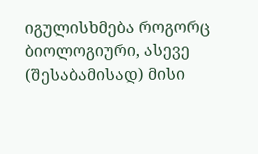იგულისხმება როგორც ბიოლოგიური, ასევე (შესაბამისად) მისი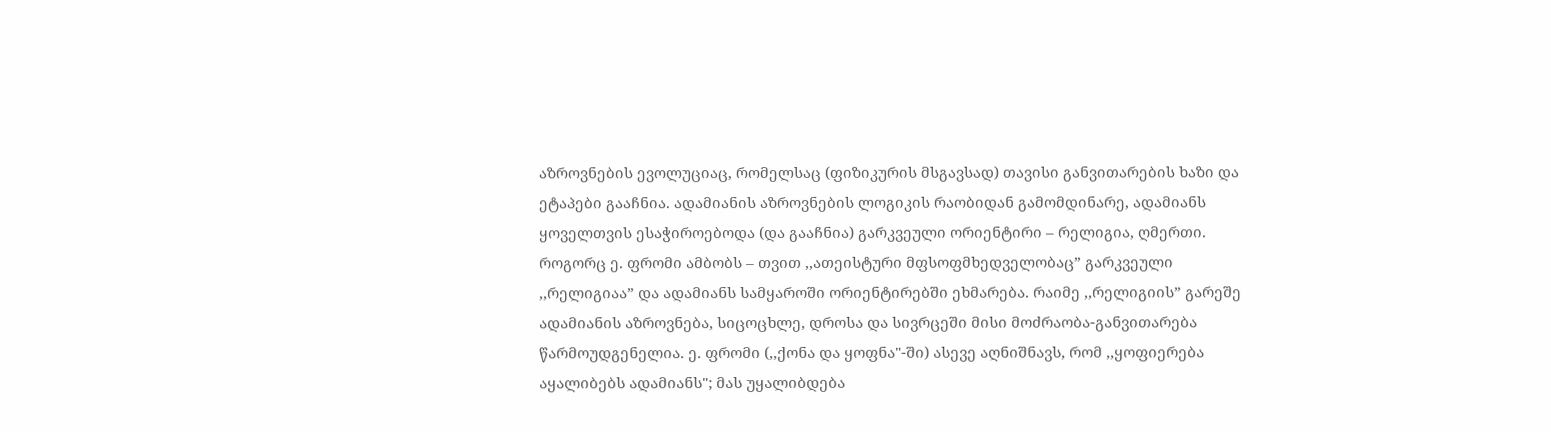აზროვნების ევოლუციაც, რომელსაც (ფიზიკურის მსგავსად) თავისი განვითარების ხაზი და ეტაპები გააჩნია. ადამიანის აზროვნების ლოგიკის რაობიდან გამომდინარე, ადამიანს ყოველთვის ესაჭიროებოდა (და გააჩნია) გარკვეული ორიენტირი – რელიგია, ღმერთი. როგორც ე. ფრომი ამბობს – თვით ,,ათეისტური მფსოფმხედველობაც” გარკვეული ,,რელიგიაა” და ადამიანს სამყაროში ორიენტირებში ეხმარება. რაიმე ,,რელიგიის” გარეშე ადამიანის აზროვნება, სიცოცხლე, დროსა და სივრცეში მისი მოძრაობა-განვითარება წარმოუდგენელია. ე. ფრომი (,,ქონა და ყოფნა"-ში) ასევე აღნიშნავს, რომ ,,ყოფიერება აყალიბებს ადამიანს"; მას უყალიბდება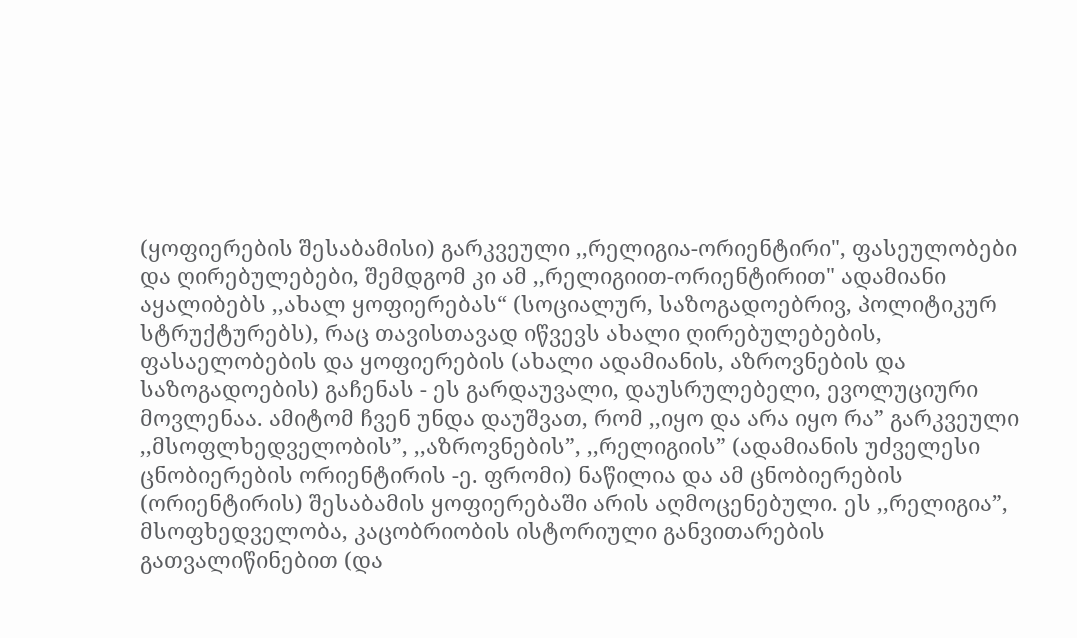(ყოფიერების შესაბამისი) გარკვეული ,,რელიგია-ორიენტირი", ფასეულობები და ღირებულებები, შემდგომ კი ამ ,,რელიგიით-ორიენტირით" ადამიანი აყალიბებს ,,ახალ ყოფიერებას“ (სოციალურ, საზოგადოებრივ, პოლიტიკურ სტრუქტურებს), რაც თავისთავად იწვევს ახალი ღირებულებების, ფასაელობების და ყოფიერების (ახალი ადამიანის, აზროვნების და საზოგადოების) გაჩენას - ეს გარდაუვალი, დაუსრულებელი, ევოლუციური მოვლენაა. ამიტომ ჩვენ უნდა დაუშვათ, რომ ,,იყო და არა იყო რა” გარკვეული ,,მსოფლხედველობის”, ,,აზროვნების”, ,,რელიგიის” (ადამიანის უძველესი ცნობიერების ორიენტირის -ე. ფრომი) ნაწილია და ამ ცნობიერების (ორიენტირის) შესაბამის ყოფიერებაში არის აღმოცენებული. ეს ,,რელიგია”, მსოფხედველობა, კაცობრიობის ისტორიული განვითარების გათვალიწინებით (და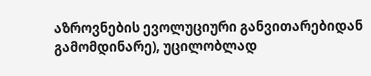აზროვნების ევოლუციური განვითარებიდან გამომდინარე), უცილობლად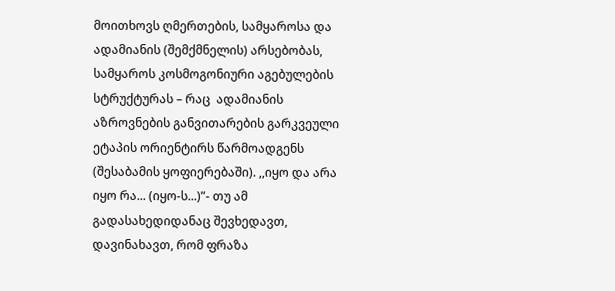მოითხოვს ღმერთების, სამყაროსა და ადამიანის (შემქმნელის) არსებობას, სამყაროს კოსმოგონიური აგებულების სტრუქტურას – რაც  ადამიანის აზროვნების განვითარების გარკვეული ეტაპის ორიენტირს წარმოადგენს (შესაბამის ყოფიერებაში). ,,იყო და არა იყო რა... (იყო-ს...)”- თუ ამ გადასახედიდანაც შევხედავთ, დავინახავთ, რომ ფრაზა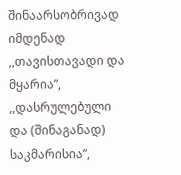შინაარსობრივად იმდენად ,,თავისთავადი და მყარია”, ,,დასრულებული და (შინაგანად) საკმარისია”,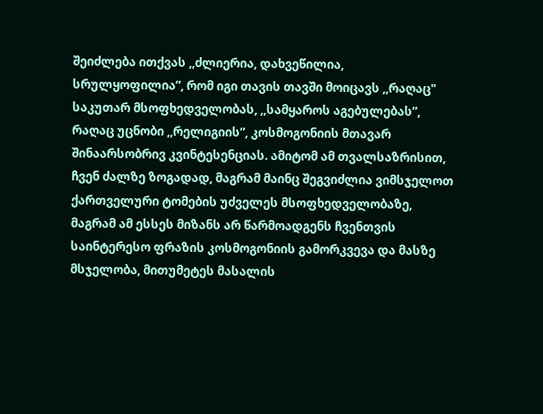შეიძლება ითქვას ,,ძლიერია, დახვეწილია, სრულყოფილია”, რომ იგი თავის თავში მოიცავს ,,რაღაც" საკუთარ მსოფხედველობას, ,,სამყაროს აგებულებას”, რაღაც უცნობი ,,რელიგიის”, კოსმოგონიის მთავარ  შინაარსობრივ კვინტესენციას. ამიტომ ამ თვალსაზრისით, ჩვენ ძალზე ზოგადად, მაგრამ მაინც შეგვიძლია ვიმსჯელოთ ქართველური ტომების უძველეს მსოფხედველობაზე, მაგრამ ამ ესსეს მიზანს არ წარმოადგენს ჩვენთვის საინტერესო ფრაზის კოსმოგონიის გამორკვევა და მასზე მსჯელობა, მითუმეტეს მასალის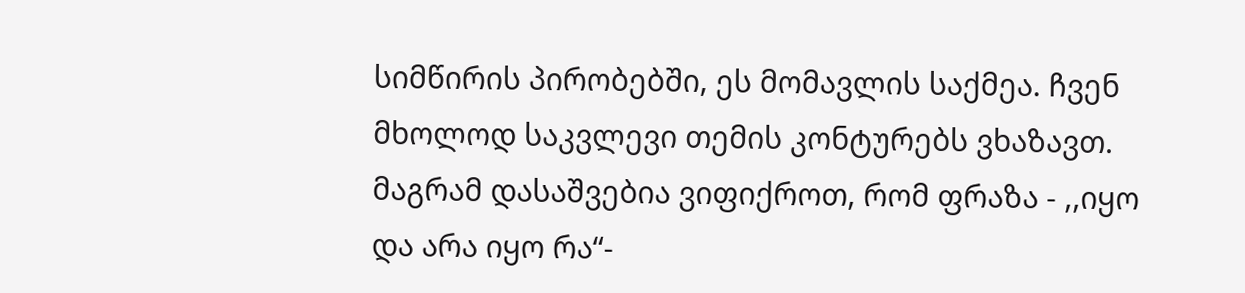სიმწირის პირობებში, ეს მომავლის საქმეა. ჩვენ მხოლოდ საკვლევი თემის კონტურებს ვხაზავთ.  მაგრამ დასაშვებია ვიფიქროთ, რომ ფრაზა - ,,იყო და არა იყო რა“-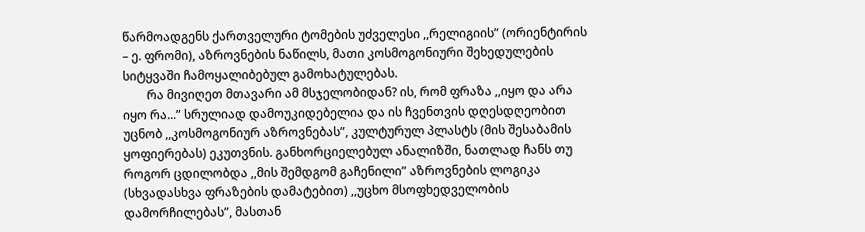წარმოადგენს ქართველური ტომების უძველესი ,,რელიგიის” (ორიენტირის – ე. ფრომი), აზროვნების ნაწილს, მათი კოსმოგონიური შეხედულების სიტყვაში ჩამოყალიბებულ გამოხატულებას.
        რა მივიღეთ მთავარი ამ მსჯელობიდან? ის, რომ ფრაზა ,,იყო და არა იყო რა...” სრულიად დამოუკიდებელია და ის ჩვენთვის დღესდღეობით უცნობ ,,კოსმოგონიურ აზროვნებას”, კულტურულ პლასტს (მის შესაბამის ყოფიერებას) ეკუთვნის. განხორციელებულ ანალიზში, ნათლად ჩანს თუ როგორ ცდილობდა ,,მის შემდგომ გაჩენილი” აზროვნების ლოგიკა (სხვადასხვა ფრაზების დამატებით) ,,უცხო მსოფხედველობის დამორჩილებას”, მასთან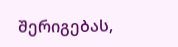შერიგებას,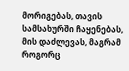მორიგებას, თავის სამსახურში ჩაყენებას, მის დაძლევას, მაგრამ როგორც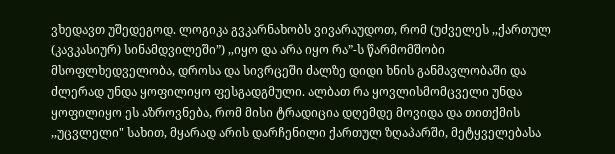ვხედავთ უშედეგოდ. ლოგიკა გვკარნახობს ვივარაუდოთ, რომ (უძველეს ,,ქართულ (კავკასიურ) სინამდვილეში”) ,,იყო და არა იყო რა”-ს წარმომშობი მსოფლხედველობა, დროსა და სივრცეში ძალზე დიდი ხნის განმავლობაში და ძლერად უნდა ყოფილიყო ფესგადგმული. ალბათ რა ყოვლისმომცველი უნდა ყოფილიყო ეს აზროვნება, რომ მისი ტრადიცია დღემდე მოვიდა და თითქმის ,,უცვლელი" სახით, მყარად არის დარჩენილი ქართულ ზღაპარში, მეტყველებასა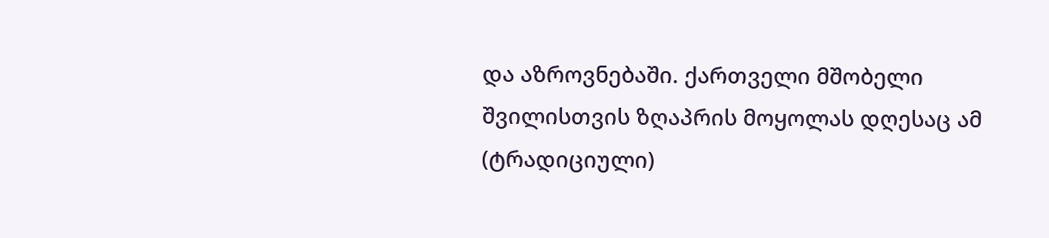და აზროვნებაში. ქართველი მშობელი შვილისთვის ზღაპრის მოყოლას დღესაც ამ (ტრადიციული)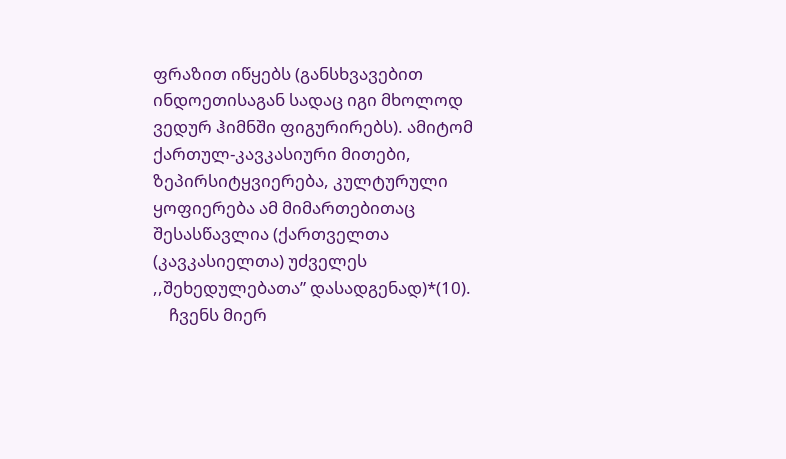ფრაზით იწყებს (განსხვავებით ინდოეთისაგან სადაც იგი მხოლოდ ვედურ ჰიმნში ფიგურირებს). ამიტომ ქართულ-კავკასიური მითები, ზეპირსიტყვიერება, კულტურული ყოფიერება ამ მიმართებითაც შესასწავლია (ქართველთა (კავკასიელთა) უძველეს ,,შეხედულებათა” დასადგენად)*(10).
    ჩვენს მიერ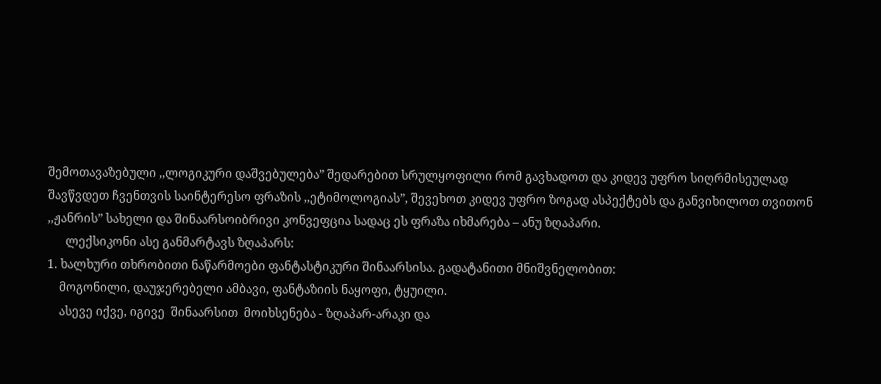შემოთავაზებული ,,ლოგიკური დაშვებულება” შედარებით სრულყოფილი რომ გავხადოთ და კიდევ უფრო სიღრმისეულად შავწვდეთ ჩვენთვის საინტერესო ფრაზის ,,ეტიმოლოგიას”, შევეხოთ კიდევ უფრო ზოგად ასპექტებს და განვიხილოთ თვითონ ,,ჟანრის” სახელი და შინაარსოიბრივი კონვეფცია სადაც ეს ფრაზა იხმარება – ანუ ზღაპარი.
      ლექსიკონი ასე განმარტავს ზღაპარს:
1. ხალხური თხრობითი ნაწარმოები ფანტასტიკური შინაარსისა. გადატანითი მნიშვნელობით:
    მოგონილი, დაუჯერებელი ამბავი, ფანტაზიის ნაყოფი, ტყუილი.
    ასევე იქვე, იგივე  შინაარსით  მოიხსენება - ზღაპარ-არაკი და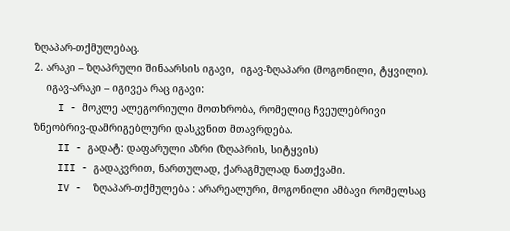ზღაპარ-თქმულებაც.
2. არაკი – ზღაპრული შინაარსის იგავი,  იგავ-ზღაპარი (მოგონილი, ტყვილი).
    იგავ-არაკი – იგივეა რაც იგავი:
    I - მოკლე ალეგორიული მოთხრობა, რომელიც ჩვეულებრივი ზნეობრივ-დამრიგებლური დასკვნით მთავრდება.
    II - გადატ: დაფარული აზრი (ზღაპრის, სიტყვის)
    III - გადაკვრით, ნართულად, ქარაგმულად ნათქვამი.
    IV -  ზღაპარ-თქმულება : არარეალური, მოგონილი ამბავი რომელსაც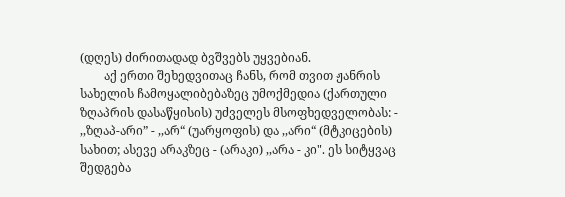(დღეს) ძირითადად ბვშვებს უყვებიან.
        აქ ერთი შეხედვითაც ჩანს, რომ თვით ჟანრის სახელის ჩამოყალიბებაზეც უმოქმედია (ქართული ზღაპრის დასაწყისის) უძველეს მსოფხედველობას: - ,,ზღაპ-არი” - ,,არ“ (უარყოფის) და ,,არი“ (მტკიცების) სახით; ასევე არაკზეც - (არაკი) ,,არა - კი". ეს სიტყვაც შედგება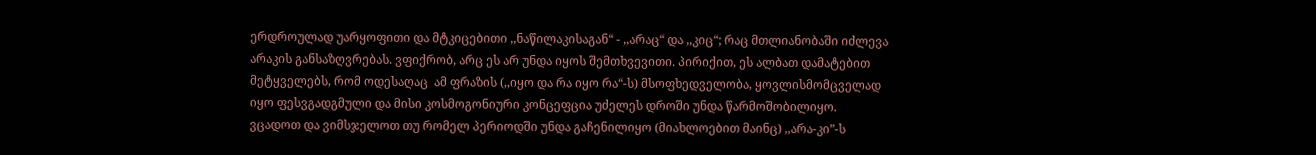ერდროულად უარყოფითი და მტკიცებითი ,,ნაწილაკისაგან“ - ,,არაც“ და ,,კიც“; რაც მთლიანობაში იძლევა არაკის განსაზღვრებას. ვფიქრობ, არც ეს არ უნდა იყოს შემთხვევითი. პირიქით, ეს ალბათ დამატებით მეტყველებს, რომ ოდესაღაც  ამ ფრაზის (,,იყო და რა იყო რა“-ს) მსოფხედველობა, ყოვლისმომცველად იყო ფესვგადგმული და მისი კოსმოგონიური კონცეფცია უძელეს დროში უნდა წარმოშობილიყო. ვცადოთ და ვიმსჯელოთ თუ რომელ პერიოდში უნდა გაჩენილიყო (მიახლოებით მაინც) ,,არა-კი”-ს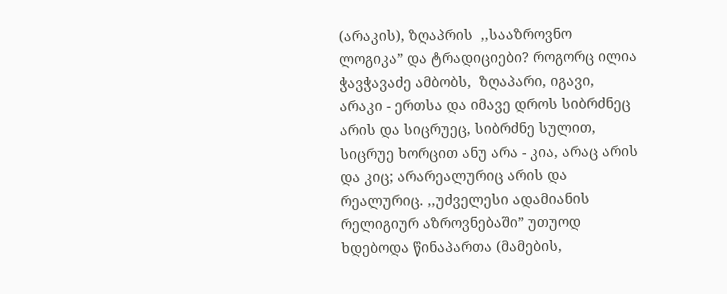(არაკის), ზღაპრის  ,,სააზროვნო ლოგიკა” და ტრადიციები? როგორც ილია ჭავჭავაძე ამბობს,  ზღაპარი, იგავი, არაკი - ერთსა და იმავე დროს სიბრძნეც არის და სიცრუეც, სიბრძნე სულით, სიცრუე ხორცით ანუ არა - კია, არაც არის და კიც; არარეალურიც არის და რეალურიც. ,,უძველესი ადამიანის რელიგიურ აზროვნებაში” უთუოდ ხდებოდა წინაპართა (მამების,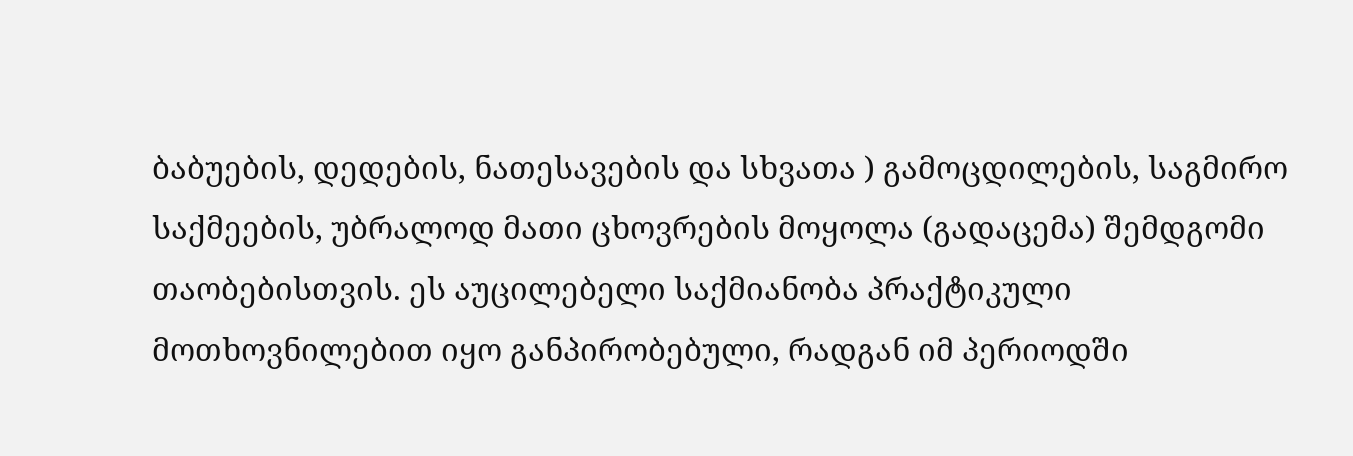ბაბუების, დედების, ნათესავების და სხვათა ) გამოცდილების, საგმირო საქმეების, უბრალოდ მათი ცხოვრების მოყოლა (გადაცემა) შემდგომი თაობებისთვის. ეს აუცილებელი საქმიანობა პრაქტიკული მოთხოვნილებით იყო განპირობებული, რადგან იმ პერიოდში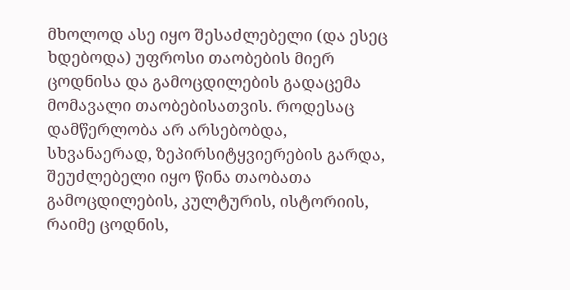მხოლოდ ასე იყო შესაძლებელი (და ესეც ხდებოდა) უფროსი თაობების მიერ ცოდნისა და გამოცდილების გადაცემა მომავალი თაობებისათვის. როდესაც დამწერლობა არ არსებობდა, სხვანაერად, ზეპირსიტყვიერების გარდა, შეუძლებელი იყო წინა თაობათა გამოცდილების, კულტურის, ისტორიის, რაიმე ცოდნის,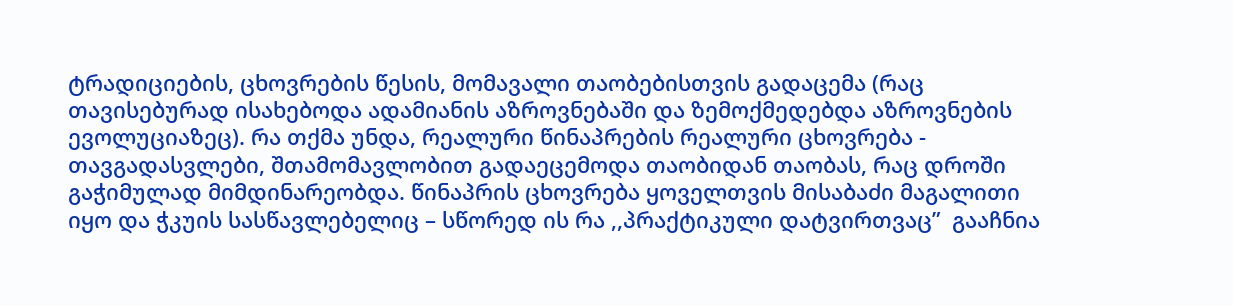ტრადიციების, ცხოვრების წესის, მომავალი თაობებისთვის გადაცემა (რაც თავისებურად ისახებოდა ადამიანის აზროვნებაში და ზემოქმედებდა აზროვნების ევოლუციაზეც). რა თქმა უნდა, რეალური წინაპრების რეალური ცხოვრება - თავგადასვლები, შთამომავლობით გადაეცემოდა თაობიდან თაობას, რაც დროში გაჭიმულად მიმდინარეობდა. წინაპრის ცხოვრება ყოველთვის მისაბაძი მაგალითი იყო და ჭკუის სასწავლებელიც – სწორედ ის რა ,,პრაქტიკული დატვირთვაც”  გააჩნია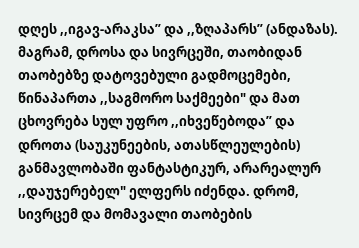დღეს ,,იგავ-არაკსა” და ,,ზღაპარს” (ანდაზას). მაგრამ, დროსა და სივრცეში, თაობიდან თაობებზე დატოვებული გადმოცემები, წინაპართა ,,საგმორო საქმეები" და მათ ცხოვრება სულ უფრო ,,იხვეწებოდა” და დროთა (საუკუნეების, ათასწლეულების) განმავლობაში ფანტასტიკურ, არარეალურ ,,დაუჯერებელ" ელფერს იძენდა. დრომ, სივრცემ და მომავალი თაობების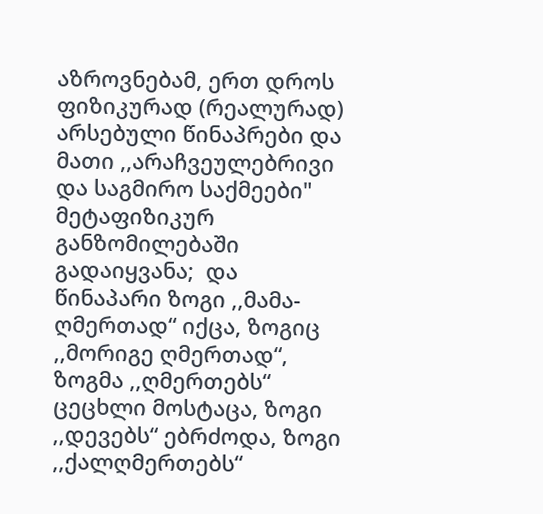აზროვნებამ, ერთ დროს ფიზიკურად (რეალურად) არსებული წინაპრები და მათი ,,არაჩვეულებრივი და საგმირო საქმეები" მეტაფიზიკურ განზომილებაში გადაიყვანა;  და  წინაპარი ზოგი ,,მამა-ღმერთად“ იქცა, ზოგიც ,,მორიგე ღმერთად“, ზოგმა ,,ღმერთებს“ ცეცხლი მოსტაცა, ზოგი ,,დევებს“ ებრძოდა, ზოგი ,,ქალღმერთებს“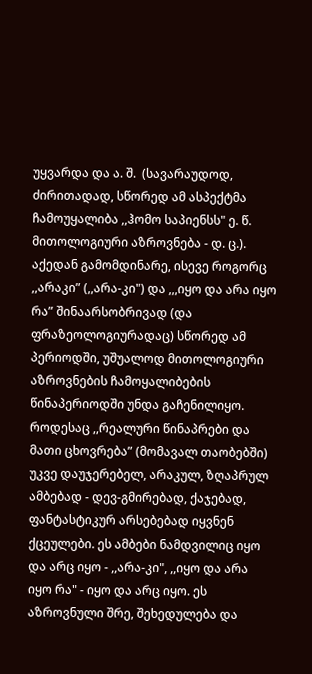უყვარდა და ა. შ.  (სავარაუდოდ, ძირითადად, სწორედ ამ ასპექტმა ჩამოუყალიბა ,,ჰომო საპიენსს" ე. წ. მითოლოგიური აზროვნება - დ. ც.). აქედან გამომდინარე, ისევე როგორც ,,არაკი” (,,არა-კი") და ,,,იყო და არა იყო რა” შინაარსობრივად (და ფრაზეოლოგიურადაც) სწორედ ამ პერიოდში, უშუალოდ მითოლოგიური აზროვნების ჩამოყალიბების წინაპერიოდში უნდა გაჩენილიყო.  როდესაც ,,რეალური წინაპრები და მათი ცხოვრება” (მომავალ თაობებში) უკვე დაუჯერებელ, არაკულ, ზღაპრულ ამბებად - დევ-გმირებად, ქაჯებად, ფანტასტიკურ არსებებად იყვნენ ქცეულები. ეს ამბები ნამდვილიც იყო და არც იყო - ,,არა-კი", ,,იყო და არა იყო რა" - იყო და არც იყო. ეს აზროვნული შრე, შეხედულება და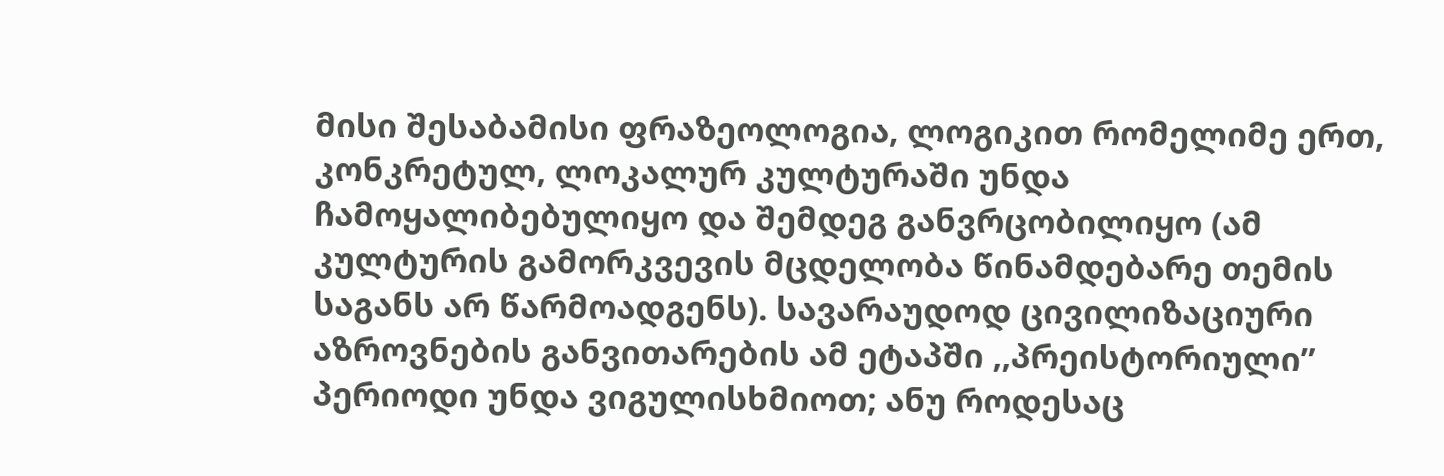მისი შესაბამისი ფრაზეოლოგია, ლოგიკით რომელიმე ერთ, კონკრეტულ, ლოკალურ კულტურაში უნდა ჩამოყალიბებულიყო და შემდეგ განვრცობილიყო (ამ კულტურის გამორკვევის მცდელობა წინამდებარე თემის საგანს არ წარმოადგენს). სავარაუდოდ ცივილიზაციური აზროვნების განვითარების ამ ეტაპში ,,პრეისტორიული” პერიოდი უნდა ვიგულისხმიოთ; ანუ როდესაც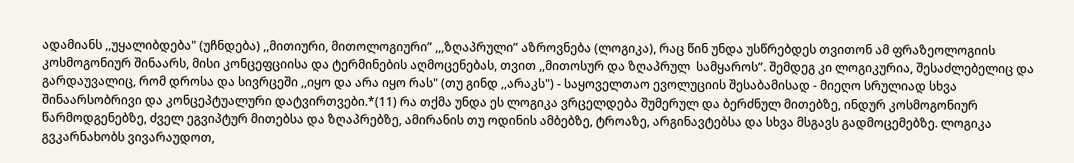ადამიანს ,,უყალიბდება" (უჩნდება) ,,მითიური, მითოლოგიური” ,,,ზღაპრული” აზროვნება (ლოგიკა), რაც წინ უნდა უსწრებდეს თვითონ ამ ფრაზეოლოგიის კოსმოგონიურ შინაარს, მისი კონცეფციისა და ტერმინების აღმოცენებას, თვით ,,მითოსურ და ზღაპრულ  სამყაროს”. შემდეგ კი ლოგიკურია, შესაძლებელიც და გარდაუვალიც, რომ დროსა და სივრცეში ,,იყო და არა იყო რას" (თუ გინდ ,,არაკს") - საყოველთაო ევოლუციის შესაბამისად - მიეღო სრულიად სხვა შინაარსობრივი და კონცეპტუალური დატვირთვები.*(11) რა თქმა უნდა ეს ლოგიკა ვრცელდება შუმერულ და ბერძნულ მითებზე, ინდურ კოსმოგონიურ წარმოდგენებზე, ძველ ეგვიპტურ მითებსა და ზღაპრებზე, ამირანის თუ ოდინის ამბებზე, ტროაზე, არგინავტებსა და სხვა მსგავს გადმოცემებზე. ლოგიკა გვკარნახობს ვივარაუდოთ,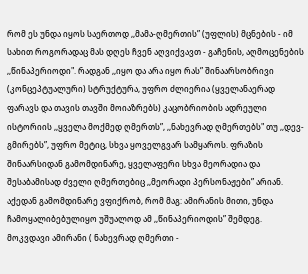რომ ეს უნდა იყოს საერთოდ ,,მამა-ღმერთის” (უფლის) მცნების - იმ სახით როგორადაც მას დღეს ჩვენ აღვიქვავთ - გაჩენის, აღმოცენების ,,წინაპერიოდი". რადგან ,,იყო და არა იყო რას” შინაარსობრივი (კონცეპტუალური) სტრუქტურა, უფრო ძლიერია (ყველანაერად ფარავს და თავის თავში მოიაზრებს) კაცობრიობის ადრეული ისტორიის ,,ყველა მოქმედ ღმერთს”, ,,ნახევრად ღმერთებს" თუ ,,დევ-გმირებს”, უფრო მეტიც, სხვა ყოველგვარ სამყაროს. ფრაზის შინაარსიდან გამომდინარე, ყველაფერი სხვა მეორადია და შესაბამისად ძველი ღმერთებიც ,,მეორადი პერსონაჟები” არიან. აქედან გამომდინარე ვფიქრობ, რომ მაგ: ამირანის მითი, უნდა ჩამოყალიბებულიყო უშუალოდ ამ ,,წინაპერიოდის” შემდეგ. მოკვდავი ამირანი ( ნახევრად ღმერთი -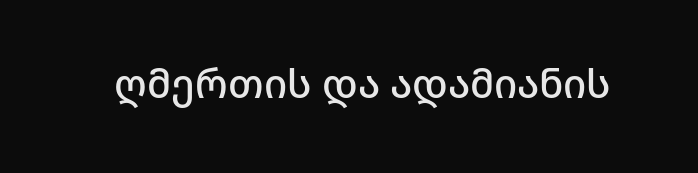ღმერთის და ადამიანის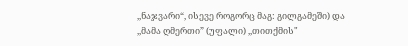,,ნაჯვარი“, ისევე როგორც მაგ: გილგამეში) და ,,მამა ღმერთი” (უფალი) ,,თითქმის"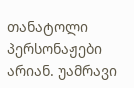თანატოლი პერსონაჟები არიან. უამრავი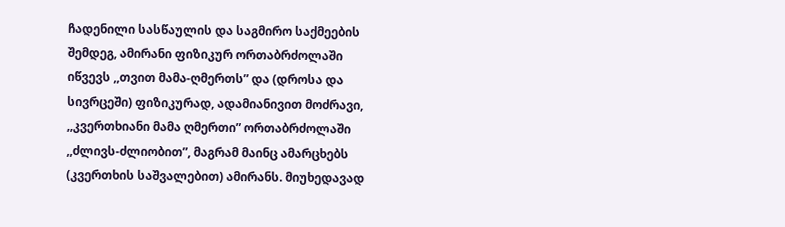ჩადენილი სასწაულის და საგმირო საქმეების შემდეგ, ამირანი ფიზიკურ ორთაბრძოლაში იწვევს ,,თვით მამა-ღმერთს” და (დროსა და სივრცეში) ფიზიკურად, ადამიანივით მოძრავი, ,,კვერთხიანი მამა ღმერთი” ორთაბრძოლაში ,,ძლივს-ძლიობით”, მაგრამ მაინც ამარცხებს (კვერთხის საშვალებით) ამირანს. მიუხედავად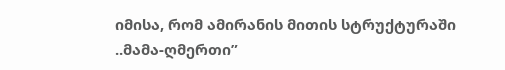იმისა, რომ ამირანის მითის სტრუქტურაში ..მამა-ღმერთი”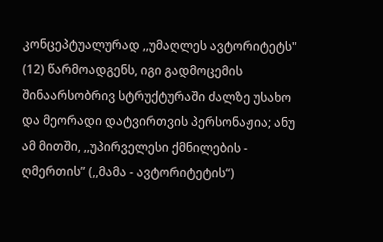კონცეპტუალურად ,,უმაღლეს ავტორიტეტს" (12) წარმოადგენს, იგი გადმოცემის შინაარსობრივ სტრუქტურაში ძალზე უსახო და მეორადი დატვირთვის პერსონაჟია; ანუ ამ მითში, ,,უპირველესი ქმნილების - ღმერთის” (,,მამა - ავტორიტეტის“)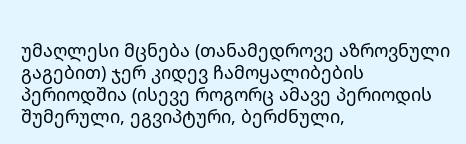უმაღლესი მცნება (თანამედროვე აზროვნული გაგებით) ჯერ კიდევ ჩამოყალიბების პერიოდშია (ისევე როგორც ამავე პერიოდის შუმერული, ეგვიპტური, ბერძნული,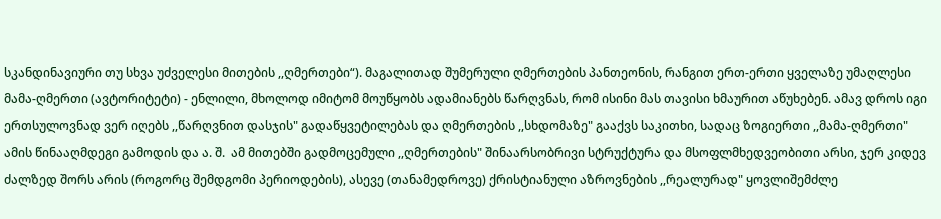სკანდინავიური თუ სხვა უძველესი მითების ,,ღმერთები“). მაგალითად შუმერული ღმერთების პანთეონის, რანგით ერთ-ერთი ყველაზე უმაღლესი მამა-ღმერთი (ავტორიტეტი) - ენლილი, მხოლოდ იმიტომ მოუწყობს ადამიანებს წარღვნას, რომ ისინი მას თავისი ხმაურით აწუხებენ. ამავ დროს იგი ერთსულოვნად ვერ იღებს ,,წარღვნით დასჯის" გადაწყვეტილებას და ღმერთების ,,სხდომაზე" გააქვს საკითხი, სადაც ზოგიერთი ,,მამა-ღმერთი" ამის წინააღმდეგი გამოდის და ა. შ.  ამ მითებში გადმოცემული ,,ღმერთების" შინაარსობრივი სტრუქტურა და მსოფლმხედვეობითი არსი, ჯერ კიდევ ძალზედ შორს არის (როგორც შემდგომი პერიოდების), ასევე (თანამედროვე) ქრისტიანული აზროვნების ,,რეალურად" ყოვლიშემძლე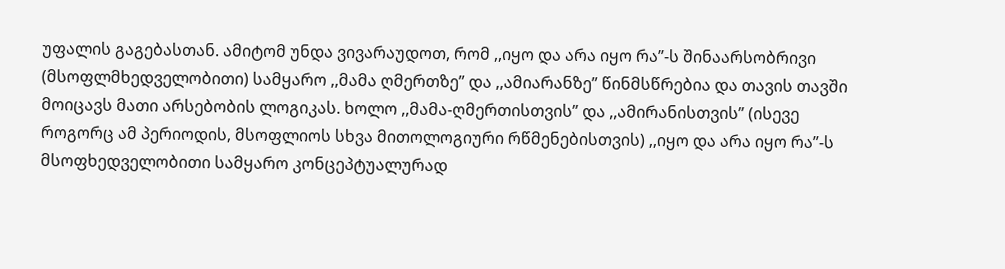უფალის გაგებასთან. ამიტომ უნდა ვივარაუდოთ, რომ ,,იყო და არა იყო რა”-ს შინაარსობრივი (მსოფლმხედველობითი) სამყარო ,,მამა ღმერთზე” და ,,ამიარანზე” წინმსწრებია და თავის თავში მოიცავს მათი არსებობის ლოგიკას. ხოლო ,,მამა-ღმერთისთვის” და ,,ამირანისთვის” (ისევე როგორც ამ პერიოდის, მსოფლიოს სხვა მითოლოგიური რწმენებისთვის) ,,იყო და არა იყო რა”-ს მსოფხედველობითი სამყარო კონცეპტუალურად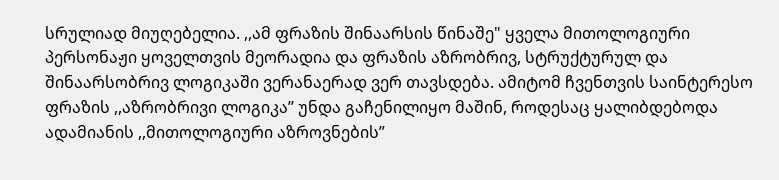სრულიად მიუღებელია. ,,ამ ფრაზის შინაარსის წინაშე" ყველა მითოლოგიური პერსონაჟი ყოველთვის მეორადია და ფრაზის აზრობრივ, სტრუქტურულ და შინაარსობრივ ლოგიკაში ვერანაერად ვერ თავსდება. ამიტომ ჩვენთვის საინტერესო ფრაზის ,,აზრობრივი ლოგიკა” უნდა გაჩენილიყო მაშინ, როდესაც ყალიბდებოდა ადამიანის ,,მითოლოგიური აზროვნების”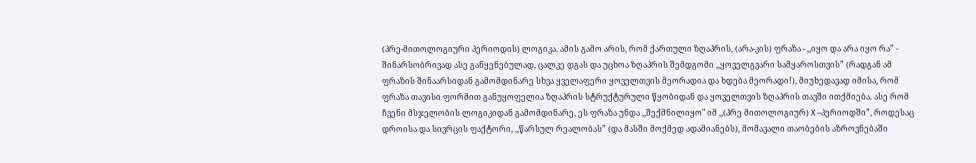(პრე-მითოლოგიური პერიოდის) ლოგიკა. ამის გამო არის, რომ ქართული ზღაპრის, (არა-კის) ფრაზა - ,,იყო და არა იყო რა” - შინარსობრივად ასე განყენებულად, ცალკე დგას და უცხოა ზღაპრის შემდგომი ,,ყოველგვარი სამყაროსთვის” (რადგან ამ ფრაზის შინაარსიდან გამომდინარე სხვა ყველაფერი ყოველთვის მეორადია და ხდება მეორადი!), მიუხედავად იმისა, რომ ფრაზა თავისი ფორმით განუყოფელია ზღაპრის სტრუქტურული წყობიდან და ყოველთვის ზღაპრის თავში ითქმიება. ასე რომ ჩვენი მსჯელობის ლოგიკიდან გამომდინარე, ეს ფრაზა უნდა ,,შექმნილიყო" იმ ,,(პრე მითოლოგიურ) Х –პერიოდში”, როდესაც დროისა და სივრცის ფაქტორი, ,,წარსულ რეალობას” (და მასში მოქმედ ადამიანებს), მომავალი თაობების აზროვნებაში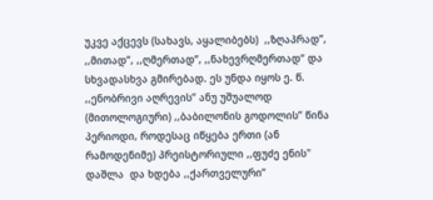უკვე აქცევს (სახავს, აყალიბებს)  ,,ზღაპრად”, ,,მითად”, ,,ღმერთად”, ,,ნახევრღმერთად“ და სხვადასხვა გმირებად. ეს უნდა იყოს ე. წ. ,,ენობრივი აღრევის” ანუ უშუალოდ (მითოლოგიური) ,,ბაბილონის გოდოლის” წინა პერიოდი, როდესაც იწყება ერთი (ან რამოდენიმე) პრეისტორიული ,,ფუძე ენის" დაშლა  და ხდება ,,ქართველური”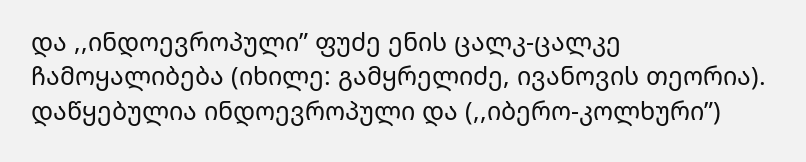და ,,ინდოევროპული” ფუძე ენის ცალკ-ცალკე ჩამოყალიბება (იხილე: გამყრელიძე, ივანოვის თეორია). დაწყებულია ინდოევროპული და (,,იბერო-კოლხური”)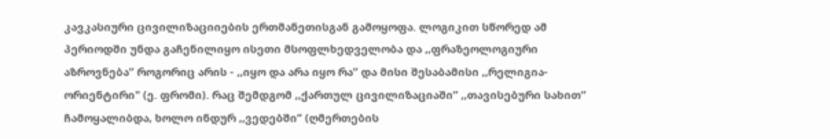კავკასიური ცივილიზაციიების ერთმანეთისგან გამოყოფა. ლოგიკით სწორედ ამ პერიოდში უნდა გაჩენილიყო ისეთი მსოფლხედველობა და ,,ფრაზეოლოგიური აზროვნება” როგორიც არის - ,,იყო და არა იყო რა” და მისი შესაბამისი ,,რელიგია-ორიენტირი" (ე. ფრომი). რაც შემდგომ ,,ქართულ ცივილიზაციაში” ,,თავისებური სახით” ჩამოყალიბდა, ხოლო ინდურ ,,ვედებში” (ღმერთების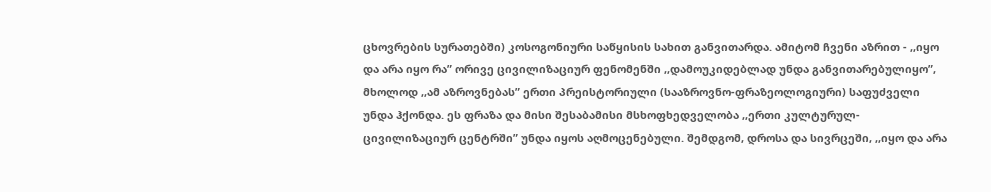ცხოვრების სურათებში) კოსოგონიური საწყისის სახით განვითარდა. ამიტომ ჩვენი აზრით - ,,იყო და არა იყო რა” ორივე ცივილიზაციურ ფენომენში ,,დამოუკიდებლად უნდა განვითარებულიყო”, მხოლოდ ,,ამ აზროვნებას” ერთი პრეისტორიული (სააზროვნო-ფრაზეოლოგიური) საფუძველი უნდა ჰქონდა. ეს ფრაზა და მისი შესაბამისი მსხოფხედველობა ,,ერთი კულტურულ-ცივილიზაციურ ცენტრში” უნდა იყოს აღმოცენებული. შემდგომ, დროსა და სივრცეში, ,,იყო და არა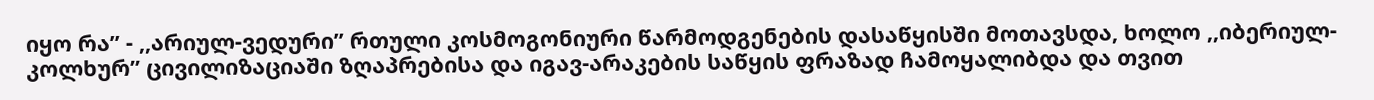იყო რა” - ,,არიულ-ვედური” რთული კოსმოგონიური წარმოდგენების დასაწყისში მოთავსდა, ხოლო ,,იბერიულ-კოლხურ” ცივილიზაციაში ზღაპრებისა და იგავ-არაკების საწყის ფრაზად ჩამოყალიბდა და თვით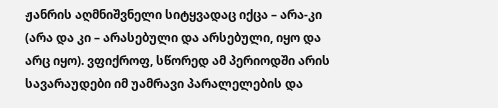ჟანრის აღმნიშვნელი სიტყვადაც იქცა – არა-კი (არა და კი – არასებული და არსებული, იყო და არც იყო). ვფიქროფ, სწორედ ამ პერიოდში არის სავარაუდები იმ უამრავი პარალელების და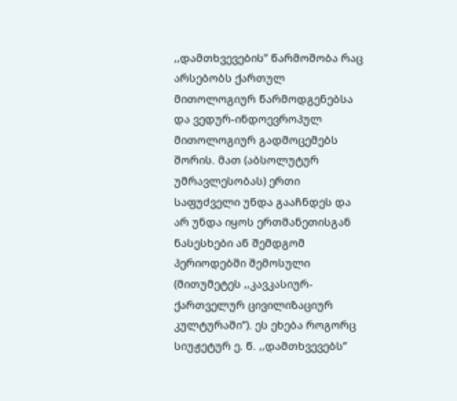,,დამთხვევების” წარმოშობა რაც არსებობს ქართულ მითოლოგიურ წარმოდგენებსა და ვედურ-ინდოევროპულ მითოლოგიურ გადმოცემებს შორის. მათ (აბსოლუტურ უმრავლესობას) ერთი საფუძველი უნდა გააჩნდეს და არ უნდა იყოს ერთმანეთისგან ნასესხები ან შემდგომ პერიოდებში შემოსული (მითუმეტეს ,,კავკასიურ-ქართველურ ცივილიზაციურ კულტურაში”). ეს ეხება როგორც სიუჟეტურ ე. წ. ,,დამთხვევებს”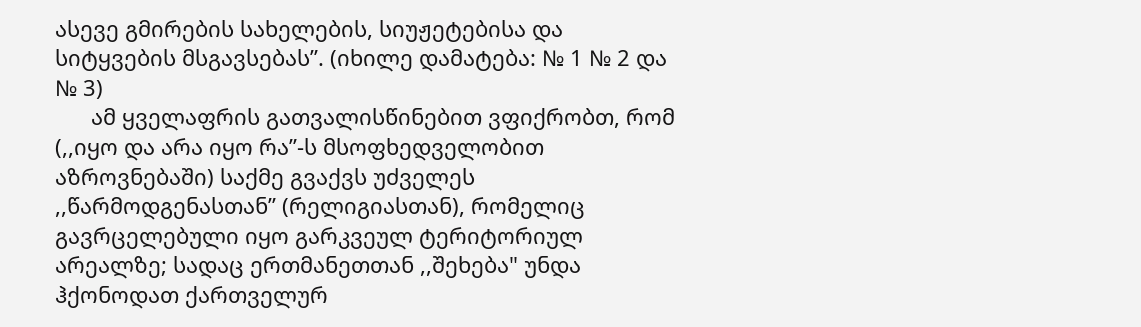ასევე გმირების სახელების, სიუჟეტებისა და სიტყვების მსგავსებას”. (იხილე დამატება: № 1 № 2 და № 3)
      ამ ყველაფრის გათვალისწინებით ვფიქრობთ, რომ (,,იყო და არა იყო რა”-ს მსოფხედველობით აზროვნებაში) საქმე გვაქვს უძველეს ,,წარმოდგენასთან” (რელიგიასთან), რომელიც გავრცელებული იყო გარკვეულ ტერიტორიულ არეალზე; სადაც ერთმანეთთან ,,შეხება" უნდა ჰქონოდათ ქართველურ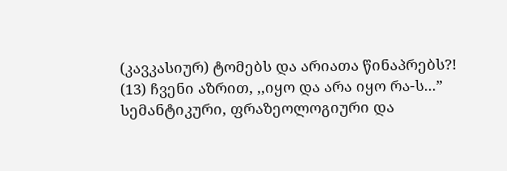(კავკასიურ) ტომებს და არიათა წინაპრებს?! (13) ჩვენი აზრით, ,,იყო და არა იყო რა-ს...”  სემანტიკური, ფრაზეოლოგიური და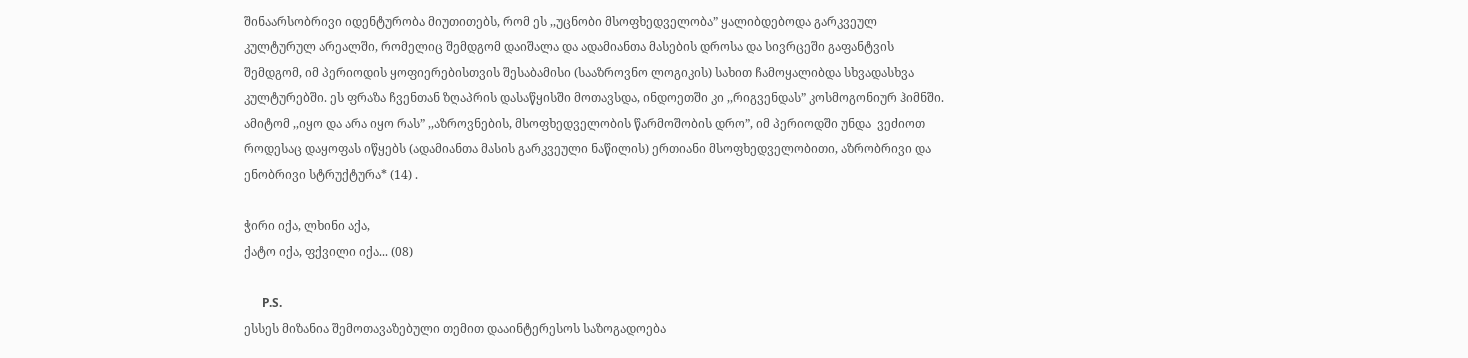შინაარსობრივი იდენტურობა მიუთითებს, რომ ეს ,,უცნობი მსოფხედველობა” ყალიბდებოდა გარკვეულ კულტურულ არეალში, რომელიც შემდგომ დაიშალა და ადამიანთა მასების დროსა და სივრცეში გაფანტვის შემდგომ, იმ პერიოდის ყოფიერებისთვის შესაბამისი (სააზროვნო ლოგიკის) სახით ჩამოყალიბდა სხვადასხვა კულტურებში. ეს ფრაზა ჩვენთან ზღაპრის დასაწყისში მოთავსდა, ინდოეთში კი ,,რიგვენდას” კოსმოგონიურ ჰიმნში. ამიტომ ,,იყო და არა იყო რას” ,,აზროვნების, მსოფხედველობის წარმოშობის დრო”, იმ პერიოდში უნდა  ვეძიოთ როდესაც დაყოფას იწყებს (ადამიანთა მასის გარკვეული ნაწილის) ერთიანი მსოფხედველობითი, აზრობრივი და ენობრივი სტრუქტურა* (14) .

ჭირი იქა, ლხინი აქა,
ქატო იქა, ფქვილი იქა... (08)

      P.S.
ესსეს მიზანია შემოთავაზებული თემით დააინტერესოს საზოგადოება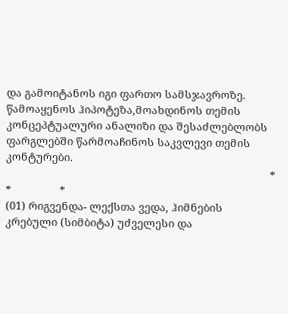და გამოიტანოს იგი ფართო სამსჯავროზე. წამოაყენოს ჰიპოტეზა,მოახდინოს თემის კონცეპტუალური ანალიზი და შესაძლებლობს ფარგლებში წარმოაჩინოს საკვლევი თემის კონტურები.
                                                                                        *              *                *
(01) რიგვენდა- ლექსთა ვედა, ჰიმნების კრებული (სიმბიტა) უძველესი და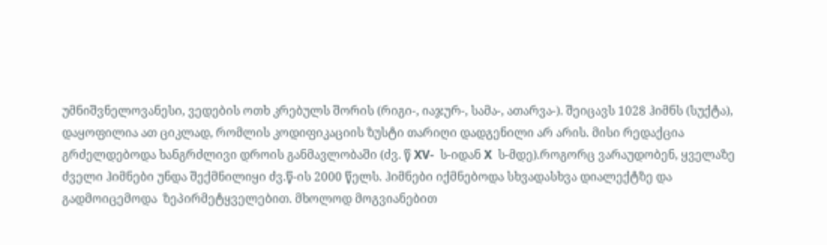უმნიშვნელოვანესი, ვედების ოთხ კრებულს შორის (რიგი-, იაჯურ-, სამა-, ათარვა-). შეიცავს 1028 ჰიმნს (სუქტა), დაყოფილია ათ ციკლად, რომლის კოდიფიკაციის ზუსტი თარიღი დადგენილი არ არის. მისი რედაქცია გრძელდებოდა ხანგრძლივი დროის განმავლობაში (ძვ. წ XV-  ს-იდან X  ს-მდე).როგორც ვარაუდობენ, ყველაზე ძველი ჰიმნები უნდა შექმნილიყი ძვ.წ-ის 2000 წელს. ჰიმნები იქმნებოდა სხვადასხვა დიალექტზე და გადმოიცემოდა  ზეპირმეტყველებით. მხოლოდ მოგვიანებით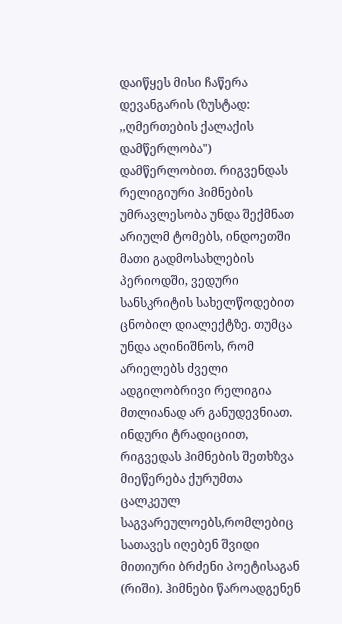დაიწყეს მისი ჩაწერა დევანგარის (ზუსტად: ,,ღმერთების ქალაქის დამწერლობა") დამწერლობით. რიგვენდას რელიგიური ჰიმნების უმრავლესობა უნდა შექმნათ არიულმ ტომებს, ინდოეთში მათი გადმოსახლების  პერიოდში, ვედური სანსკრიტის სახელწოდებით ცნობილ დიალექტზე. თუმცა უნდა აღინიშნოს, რომ არიელებს ძველი ადგილობრივი რელიგია მთლიანად არ განუდევნიათ. ინდური ტრადიციით, რიგვედას ჰიმნების შეთხზვა მიეწერება ქურუმთა ცალკეულ  საგვარეულოებს,რომლებიც სათავეს იღებენ შვიდი მითიური ბრძენი პოეტისაგან (რიში). ჰიმნები წაროადგენენ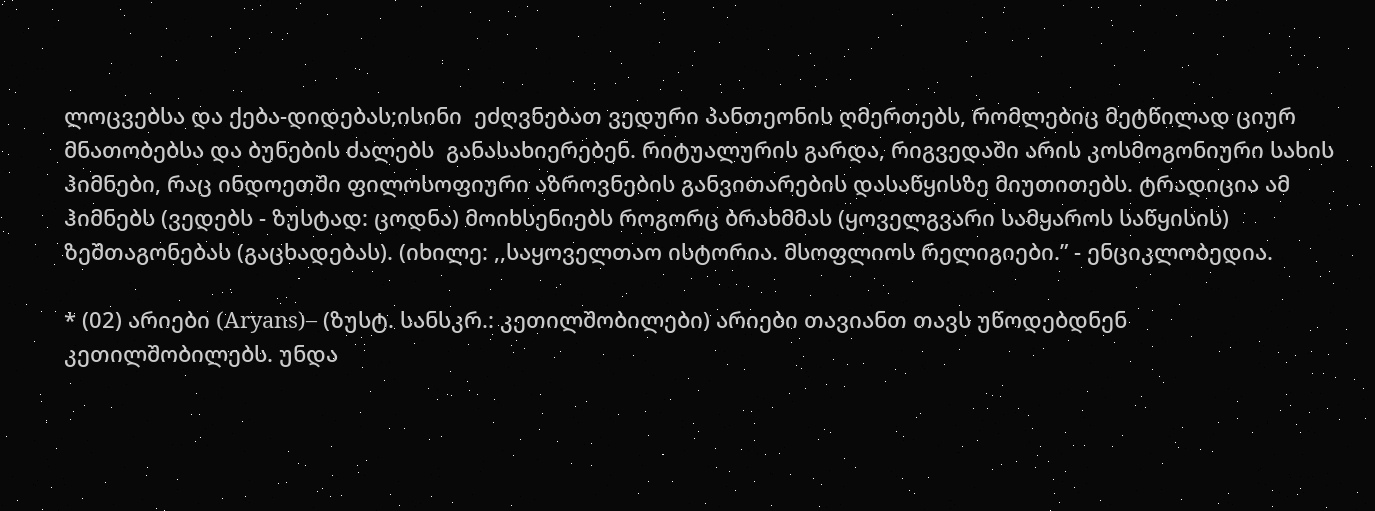ლოცვებსა და ქება-დიდებას;ისინი  ეძღვნებათ ვედური პანთეონის ღმერთებს, რომლებიც მეტწილად ციურ მნათობებსა და ბუნების ძალებს  განასახიერებენ. რიტუალურის გარდა, რიგვედაში არის კოსმოგონიური სახის ჰიმნები, რაც ინდოეთში ფილოსოფიური აზროვნების განვითარების დასაწყისზე მიუთითებს. ტრადიცია ამ ჰიმნებს (ვედებს - ზუსტად: ცოდნა) მოიხსენიებს როგორც ბრახმმას (ყოველგვარი სამყაროს საწყისის) ზეშთაგონებას (გაცხადებას). (იხილე: ,,საყოველთაო ისტორია. მსოფლიოს რელიგიები.” - ენციკლობედია.

* (02) არიები (Aryans)– (ზუსტ. სანსკრ.: კეთილშობილები) არიები თავიანთ თავს უწოდებდნენ კეთილშობილებს. უნდა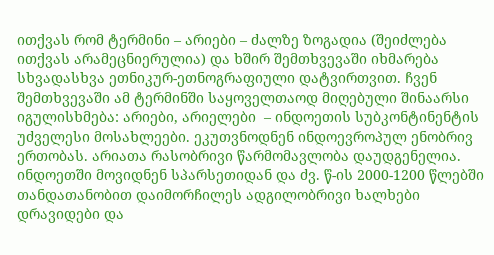ითქვას რომ ტერმინი – არიები – ძალზე ზოგადია (შეიძლება ითქვას არამეცნიერულია) და ხშირ შემთხვევაში იხმარება სხვადასხვა ეთნიკურ-ეთნოგრაფიული დატვირთვით. ჩვენ შემთხვევაში ამ ტერმინში საყოველთაოდ მიღებული შინაარსი იგულისხმება: არიები, არიელები  – ინდოეთის სუბკონტინენტის უძველესი მოსახლეები. ეკუთვნოდნენ ინდოევროპულ ენობრივ ერთობას. არიათა რასობრივი წარმომავლობა დაუდგენელია. ინდოეთში მოვიდნენ სპარსეთიდან და ძვ. წ-ის 2000-1200 წლებში თანდათანობით დაიმორჩილეს ადგილობრივი ხალხები დრავიდები და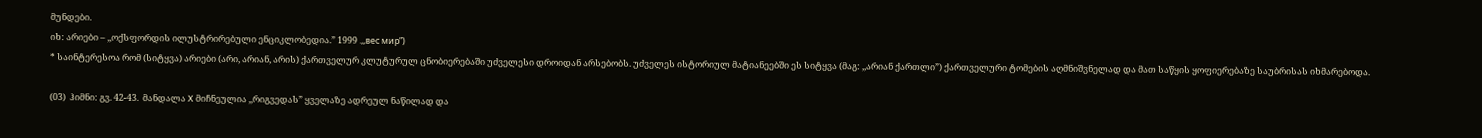მუნდები.
იხ: არიები – ,,ოქსფორდის ილუსტრირებული ენციკლობედია.” 1999 .,,вес мир”)
* საინტერესოა რომ (სიტყვა) არიები (არი, არიან, არის) ქართველურ კლუტურულ ცნობიერებაში უძველესი დროიდან არსებობს. უძველეს ისტორიულ მატიანეებში ეს სიტყვა (მაგ: ,,არიან ქართლი”) ქართველური ტომების აღმნიშვნელად და მათ საწყის ყოფიერებაზე საუბრისას იხმარებოდა.

(03)  ჰიმნი: გვ. 42-43.  მანდალა X მიჩნეულია ,,რიგვედას” ყველაზე ადრეულ ნაწილად და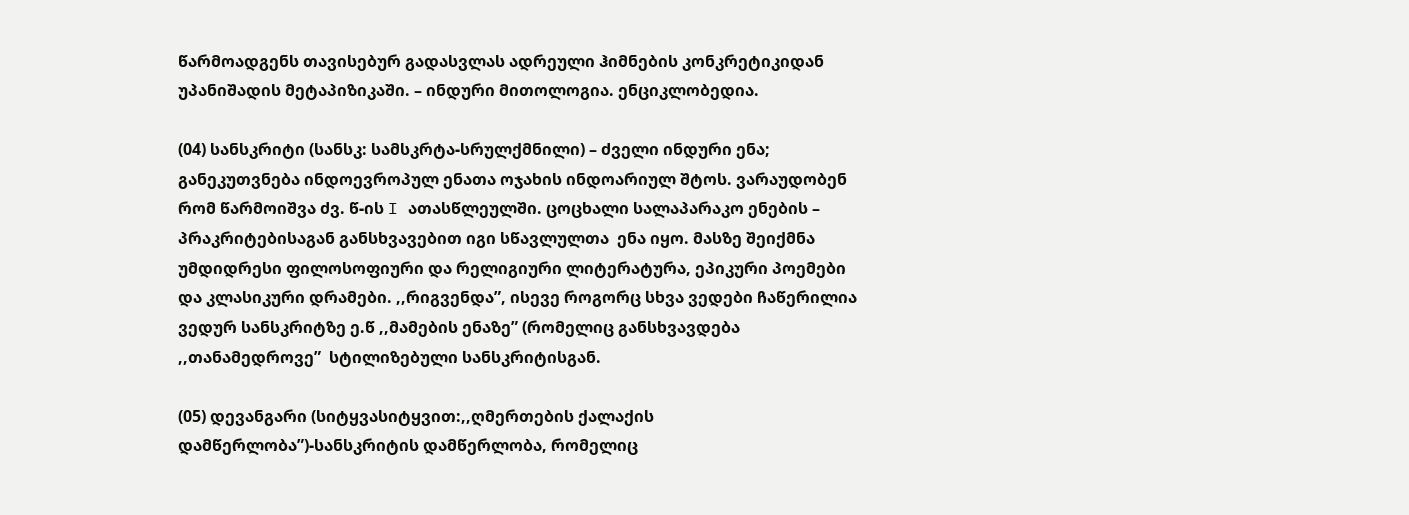წარმოადგენს თავისებურ გადასვლას ადრეული ჰიმნების კონკრეტიკიდან უპანიშადის მეტაპიზიკაში. – ინდური მითოლოგია. ენციკლობედია.

(04) სანსკრიტი (სანსკ: სამსკრტა-სრულქმნილი) – ძველი ინდური ენა; განეკუთვნება ინდოევროპულ ენათა ოჯახის ინდოარიულ შტოს. ვარაუდობენ რომ წარმოიშვა ძვ. წ-ის I ათასწლეულში. ცოცხალი სალაპარაკო ენების – პრაკრიტებისაგან განსხვავებით იგი სწავლულთა  ენა იყო. მასზე შეიქმნა უმდიდრესი ფილოსოფიური და რელიგიური ლიტერატურა, ეპიკური პოემები და კლასიკური დრამები. ,,რიგვენდა”, ისევე როგორც სხვა ვედები ჩაწერილია ვედურ სანსკრიტზე ე.წ ,,მამების ენაზე” (რომელიც განსხვავდება ,,თანამედროვე”  სტილიზებული სანსკრიტისგან.

(05) დევანგარი (სიტყვასიტყვით:,,ღმერთების ქალაქის დამწერლობა”)-სანსკრიტის დამწერლობა, რომელიც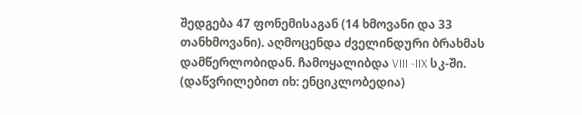შედგება 47 ფონემისაგან (14 ხმოვანი და 33 თანხმოვანი). აღმოცენდა ძველინდური ბრახმას დამწერლობიდან. ჩამოყალიბდა VIII -IIX სკ-ში. (დაწვრილებით იხ: ენციკლობედია)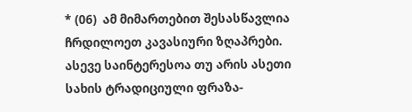* (06)  ამ მიმართებით შესასწავლია ჩრდილოეთ კავასიური ზღაპრები. ასევე საინტერესოა თუ არის ასეთი სახის ტრადიციული ფრაზა-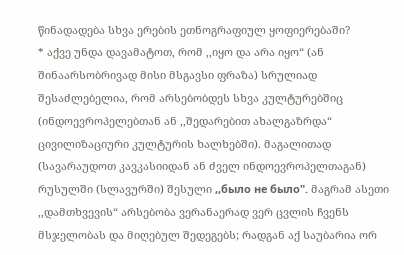წინადადება სხვა ერების ეთნოგრაფიულ ყოფიერებაში?
* აქვე უნდა დავამატოთ, რომ ,,იყო და არა იყო“ (ან შინაარსობრივად მისი მსგავსი ფრაზა) სრულიად შესაძლებელია, რომ არსებობდეს სხვა კულტურებშიც (ინდოევროპელებთან ან ,,შედარებით ახალგაზრდა“ ცივილიზაციური კულტურის ხალხებში). მაგალითად (სავარაუდოთ კავკასიიდან ან ძველ ინდოევროპელთაგან) რუსულში (სლავურში) შესული ,,было не было". მაგრამ ასეთი ,,დამთხვევის“ არსებობა ვერანაერად ვერ ცვლის ჩვენს მსჯელობას და მიღებულ შედეგებს; რადგან აქ საუბარია ორ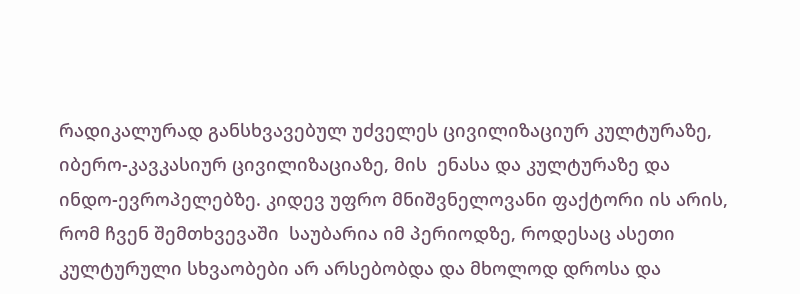რადიკალურად განსხვავებულ უძველეს ცივილიზაციურ კულტურაზე, იბერო-კავკასიურ ცივილიზაციაზე, მის  ენასა და კულტურაზე და ინდო-ევროპელებზე. კიდევ უფრო მნიშვნელოვანი ფაქტორი ის არის, რომ ჩვენ შემთხვევაში  საუბარია იმ პერიოდზე, როდესაც ასეთი კულტურული სხვაობები არ არსებობდა და მხოლოდ დროსა და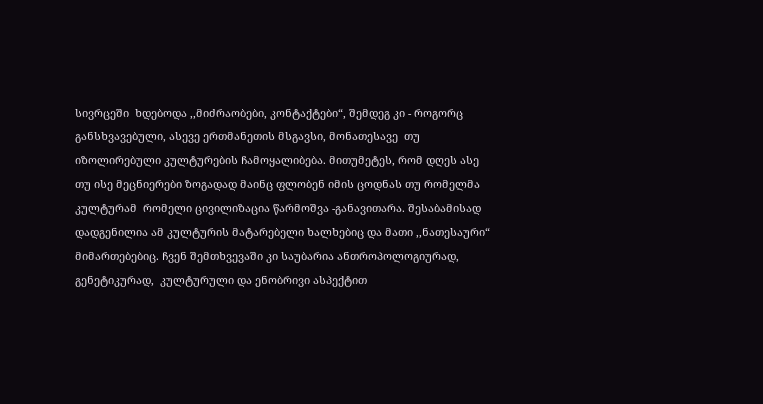სივრცეში  ხდებოდა ,,მიძრაობები, კონტაქტები“, შემდეგ კი - როგორც განსხვავებული, ასევე ერთმანეთის მსგავსი, მონათესავე  თუ იზოლირებული კულტურების ჩამოყალიბება. მითუმეტეს, რომ დღეს ასე თუ ისე მეცნიერები ზოგადად მაინც ფლობენ იმის ცოდნას თუ რომელმა კულტურამ  რომელი ცივილიზაცია წარმოშვა -განავითარა. შესაბამისად დადგენილია ამ კულტურის მატარებელი ხალხებიც და მათი ,,ნათესაური“ მიმართებებიც. ჩვენ შემთხვევაში კი საუბარია ანთროპოლოგიურად,  გენეტიკურად,  კულტურული და ენობრივი ასპექტით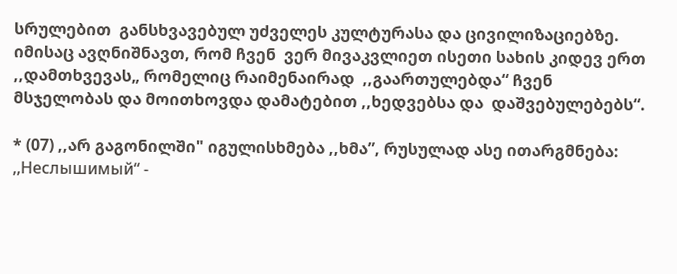სრულებით  განსხვავებულ უძველეს კულტურასა და ცივილიზაციებზე. იმისაც ავღნიშნავთ, რომ ჩვენ  ვერ მივაკვლიეთ ისეთი სახის კიდევ ერთ ,,დამთხვევას„ რომელიც რაიმენაირად  ,,გაართულებდა“ ჩვენ მსჯელობას და მოითხოვდა დამატებით ,,ხედვებსა და  დაშვებულებებს“.

* (07) ,,არ გაგონილში" იგულისხმება ,,ხმა”, რუსულად ასე ითარგმნება:
,,Неслышимый“ -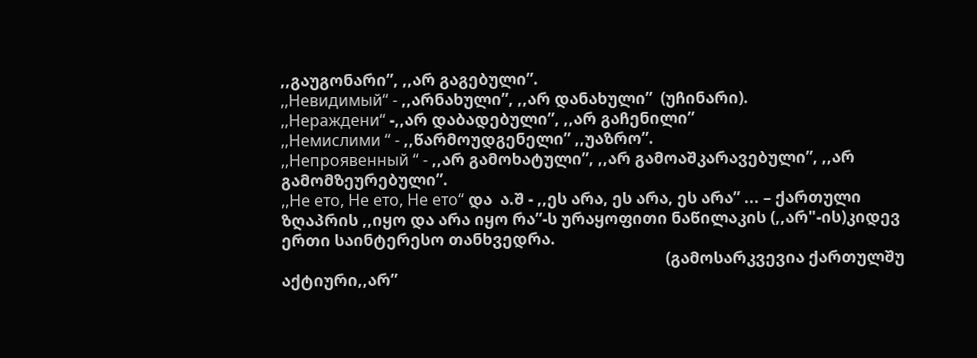,,გაუგონარი”, ,,არ გაგებული”.
,,Невидимый“ - ,,არნახული”, ,,არ დანახული”  (უჩინარი).
,,Нераждени“ -,,არ დაბადებული”, ,,არ გაჩენილი”
,,Немислими “ - ,,წარმოუდგენელი” ,,უაზრო”.
,,Непроявенный “ - ,,არ გამოხატული”, ,,არ გამოაშკარავებული”, ,,არ გამომზეურებული”.
,,Не ето, Не ето, Не ето“ და  ა.შ - ,,ეს არა, ეს არა, ეს არა” ... – ქართული ზღაპრის ,,იყო და არა იყო რა”-ს ურაყოფითი ნაწილაკის (,,არ"-ის)კიდევ ერთი საინტერესო თანხვედრა.
                                                                                                (გამოსარკვევია ქართულშუ აქტიური,,არ”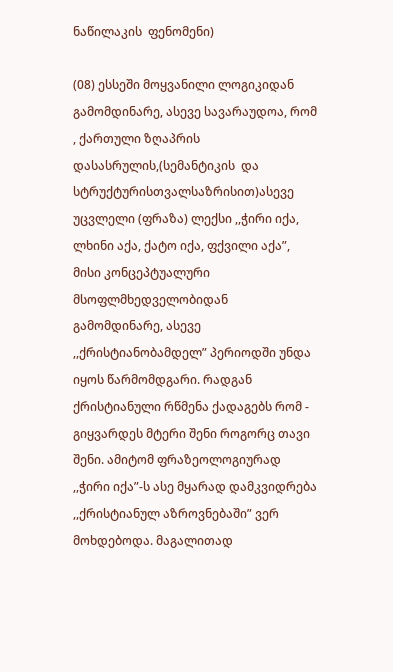ნაწილაკის  ფენომენი)

(08) ესსეში მოყვანილი ლოგიკიდან გამომდინარე, ასევე სავარაუდოა, რომ , ქართული ზღაპრის დასასრულის,(სემანტიკის  და სტრუქტურისთვალსაზრისით)ასევე უცვლელი (ფრაზა) ლექსი ,,ჭირი იქა, ლხინი აქა, ქატო იქა, ფქვილი აქა”, მისი კონცეპტუალური მსოფლმხედველობიდან  გამომდინარე, ასევე ,,ქრისტიანობამდელ” პერიოდში უნდა იყოს წარმომდგარი. რადგან ქრისტიანული რწმენა ქადაგებს რომ - გიყვარდეს მტერი შენი როგორც თავი შენი. ამიტომ ფრაზეოლოგიურად ,,ჭირი იქა”-ს ასე მყარად დამკვიდრება ,,ქრისტიანულ აზროვნებაში” ვერ მოხდებოდა. მაგალითად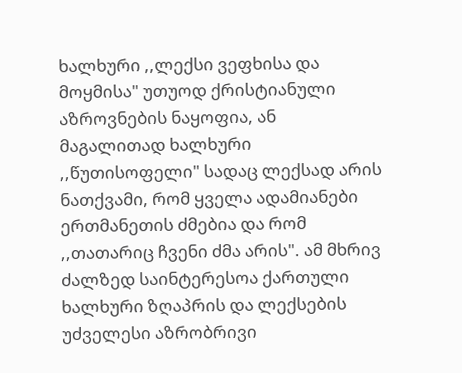ხალხური ,,ლექსი ვეფხისა და მოყმისა" უთუოდ ქრისტიანული აზროვნების ნაყოფია, ან მაგალითად ხალხური ,,წუთისოფელი" სადაც ლექსად არის ნათქვამი, რომ ყველა ადამიანები ერთმანეთის ძმებია და რომ ,,თათარიც ჩვენი ძმა არის". ამ მხრივ ძალზედ საინტერესოა ქართული ხალხური ზღაპრის და ლექსების უძველესი აზრობრივი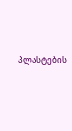პლასტების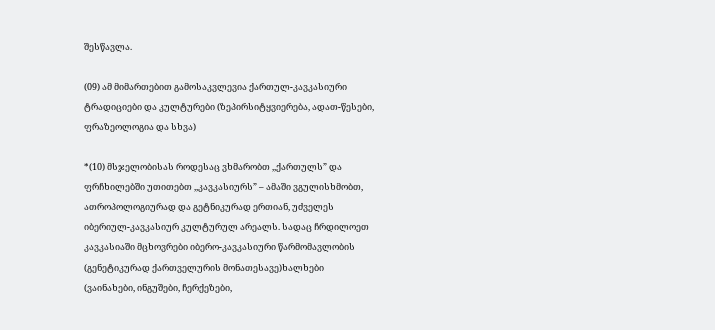შესწავლა.

(09) ამ მიმართებით გამოსაკვლევია ქართულ-კავკასიური ტრადიციები და კულტურები (ზეპირსიტყვიერება, ადათ-წესები, ფრაზეოლოგია და სხვა)

*(10) მსჯელობისას როდესაც ვხმარობთ ,,ქართულს” და ფრჩხილებში უთითებთ ,,კავკასიურს” – ამაში ვგულისხმობთ, ათროპოლოგიურად და გეტნიკურად ერთიან, უძველეს იბერიულ-კავკასიურ კულტურულ არეალს. სადაც ჩრდილოეთ კავკასიაში მცხოვრები იბერო-კავკასიური წარმომავლობის (გენეტიკურად ქართველურის მონათესავე)ხალხები (ვაინახები, ინგუშები, ჩერქეზები,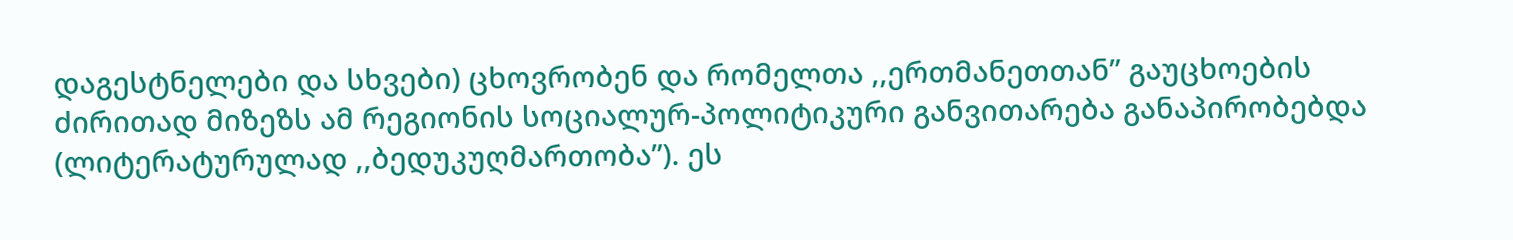დაგესტნელები და სხვები) ცხოვრობენ და რომელთა ,,ერთმანეთთან” გაუცხოების ძირითად მიზეზს ამ რეგიონის სოციალურ-პოლიტიკური განვითარება განაპირობებდა (ლიტერატურულად ,,ბედუკუღმართობა”). ეს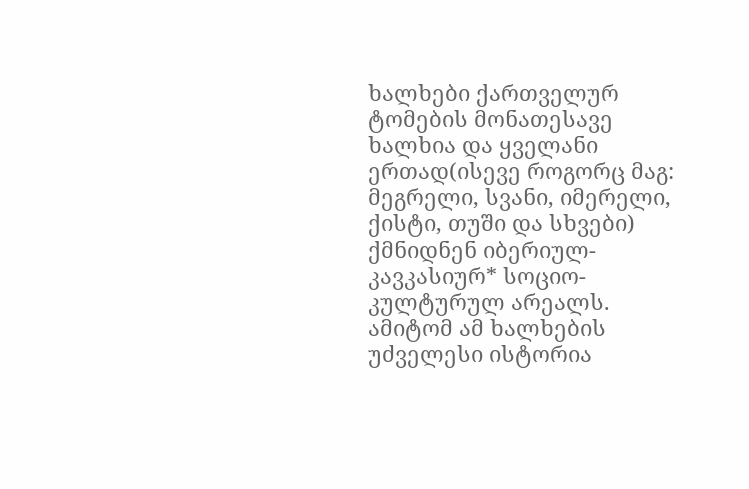ხალხები ქართველურ ტომების მონათესავე ხალხია და ყველანი ერთად(ისევე როგორც მაგ: მეგრელი, სვანი, იმერელი, ქისტი, თუში და სხვები) ქმნიდნენ იბერიულ-კავკასიურ* სოციო-კულტურულ არეალს.  ამიტომ ამ ხალხების უძველესი ისტორია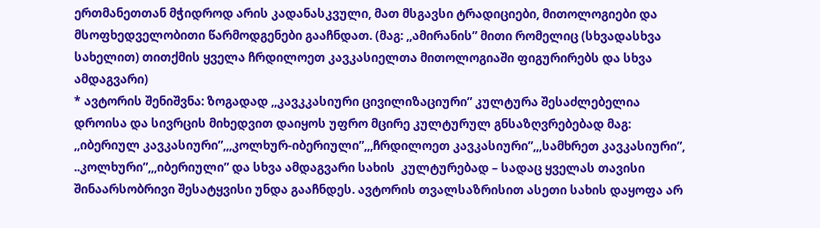ერთმანეთთან მჭიდროდ არის კადანასკვული, მათ მსგავსი ტრადიციები, მითოლოგიები და მსოფხედველობითი წარმოდგენები გააჩნდათ. (მაგ: ,,ამირანის” მითი რომელიც (სხვადასხვა სახელით) თითქმის ყველა ჩრდილოეთ კავკასიელთა მითოლოგიაში ფიგურირებს და სხვა ამდაგვარი)
* ავტორის შენიშვნა: ზოგადად ,,კავკკასიური ცივილიზაციური” კულტურა შესაძლებელია დროისა და სივრცის მიხედვით დაიყოს უფრო მცირე კულტურულ გნსაზღვრებებად მაგ: ,,იბერიულ კავკასიური”,,,კოლხურ-იბერიული”,,,ჩრდილოეთ კავკასიური”,,,სამხრეთ კავკასიური”, ..კოლხური”,,,იბერიული” და სხვა ამდაგვარი სახის  კულტურებად – სადაც ყველას თავისი შინაარსობრივი შესატყვისი უნდა გააჩნდეს. ავტორის თვალსაზრისით ასეთი სახის დაყოფა არ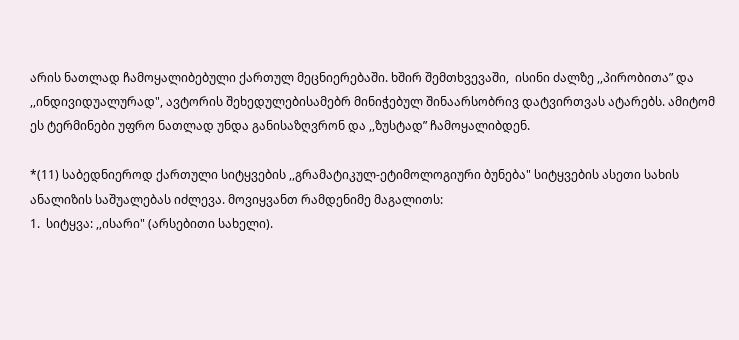არის ნათლად ჩამოყალიბებული ქართულ მეცნიერებაში. ხშირ შემთხვევაში,  ისინი ძალზე ,,პირობითა” და ,,ინდივიდუალურად", ავტორის შეხედულებისამებრ მინიჭებულ შინაარსობრივ დატვირთვას ატარებს. ამიტომ ეს ტერმინები უფრო ნათლად უნდა განისაზღვრონ და ,,ზუსტად” ჩამოყალიბდენ.

*(11) საბედნიეროდ ქართული სიტყვების ,,გრამატიკულ-ეტიმოლოგიური ბუნება" სიტყვების ასეთი სახის ანალიზის საშუალებას იძლევა. მოვიყვანთ რამდენიმე მაგალითს:
1.  სიტყვა: ,,ისარი" (არსებითი სახელი).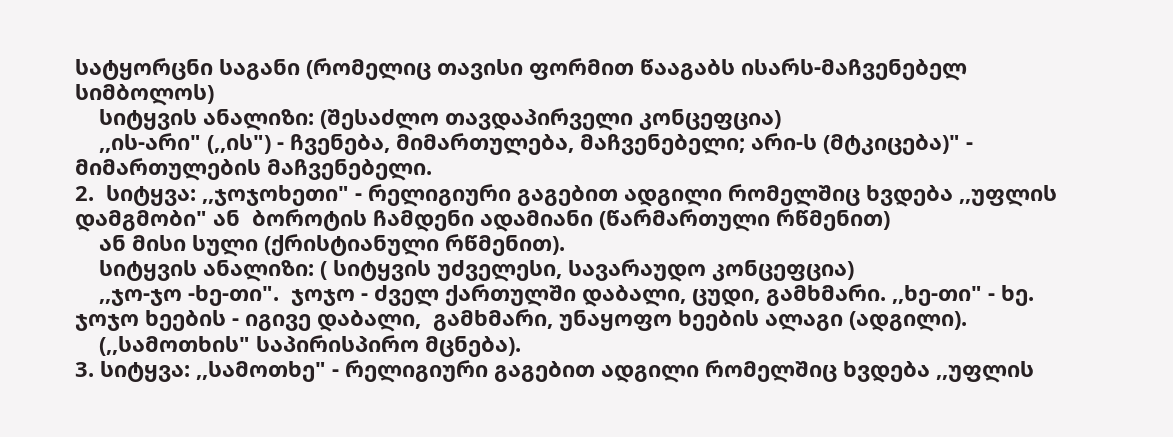სატყორცნი საგანი (რომელიც თავისი ფორმით წააგაბს ისარს-მაჩვენებელ სიმბოლოს)
    სიტყვის ანალიზი: (შესაძლო თავდაპირველი კონცეფცია)
    ,,ის-არი" (,,ის") - ჩვენება, მიმართულება, მაჩვენებელი; არი-ს (მტკიცება)" - მიმართულების მაჩვენებელი.
2.  სიტყვა: ,,ჯოჯოხეთი" - რელიგიური გაგებით ადგილი რომელშიც ხვდება ,,უფლის  დამგმობი" ან  ბოროტის ჩამდენი ადამიანი (წარმართული რწმენით)
    ან მისი სული (ქრისტიანული რწმენით).
    სიტყვის ანალიზი: ( სიტყვის უძველესი, სავარაუდო კონცეფცია)
    ,,ჯო-ჯო -ხე-თი".  ჯოჯო - ძველ ქართულში დაბალი, ცუდი, გამხმარი. ,,ხე-თი" - ხე.  ჯოჯო ხეების - იგივე დაბალი,  გამხმარი, უნაყოფო ხეების ალაგი (ადგილი).
    (,,სამოთხის" საპირისპირო მცნება).
3. სიტყვა: ,,სამოთხე" - რელიგიური გაგებით ადგილი რომელშიც ხვდება ,,უფლის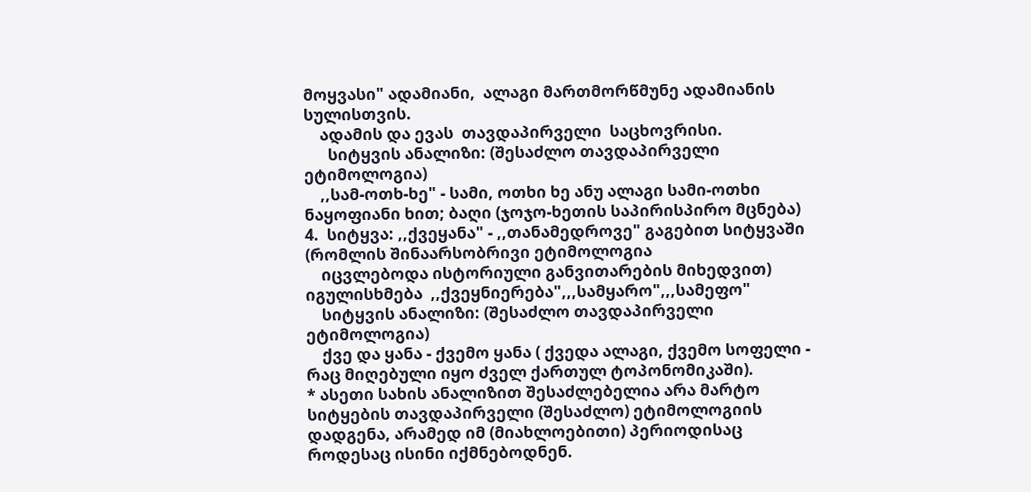მოყვასი" ადამიანი,  ალაგი მართმორწმუნე ადამიანის სულისთვის.
    ადამის და ევას  თავდაპირველი  საცხოვრისი.
      სიტყვის ანალიზი: (შესაძლო თავდაპირველი ეტიმოლოგია)
    ,,სამ-ოთხ-ხე" - სამი, ოთხი ხე ანუ ალაგი სამი-ოთხი ნაყოფიანი ხით; ბაღი (ჯოჯო-ხეთის საპირისპირო მცნება)
4.  სიტყვა: ,,ქვეყანა" - ,,თანამედროვე" გაგებით სიტყვაში (რომლის შინაარსობრივი ეტიმოლოგია
    იცვლებოდა ისტორიული განვითარების მიხედვით) იგულისხმება  ,,ქვეყნიერება",,,სამყარო",,,სამეფო"
    სიტყვის ანალიზი: (შესაძლო თავდაპირველი ეტიმოლოგია)
    ქვე და ყანა - ქვემო ყანა ( ქვედა ალაგი, ქვემო სოფელი - რაც მიღებული იყო ძველ ქართულ ტოპონომიკაში).
* ასეთი სახის ანალიზით შესაძლებელია არა მარტო სიტყების თავდაპირველი (შესაძლო) ეტიმოლოგიის დადგენა, არამედ იმ (მიახლოებითი) პერიოდისაც როდესაც ისინი იქმნებოდნენ.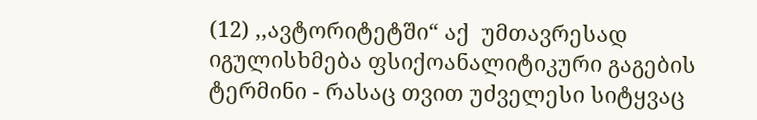(12) ,,ავტორიტეტში“ აქ  უმთავრესად იგულისხმება ფსიქოანალიტიკური გაგების ტერმინი - რასაც თვით უძველესი სიტყვაც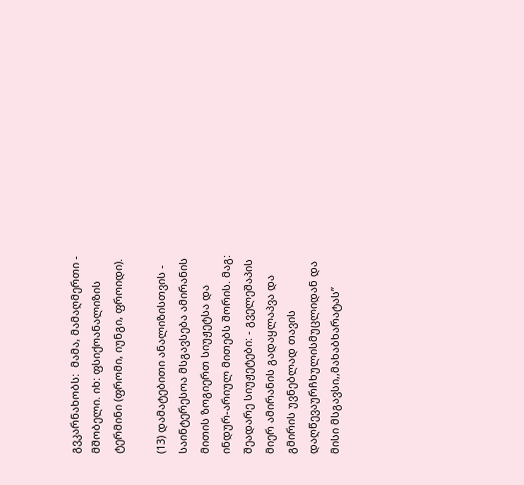გვკარნახობს:  მამა, მამაღმერთი - მშობელი. იხ: ფსიქოანალიზის ტერმინი (ფრომი, იუნგი, ფროიდი).

(13) დამატებითი ანალიზისთვის - საინტერესოა მსგავსება ამირანის მითის ზოგიერთ სიუჟეტსა და ინდურ-არიულ მითებს შორის. მაგ: შეადარე სიუჟეტები: - გველეშაპის მიერ ამირანის გადაყლაპვა და  გმირის უვნებლად თავის დაღწევაურჩხულისმუცლიდან და მისი მსგავსი,,მახაბხარატას”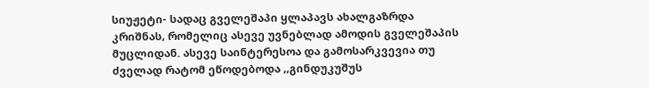სიუჟეტი- სადაც გველეშაპი ყლაპავს ახალგაზრდა კრიშნას, რომელიც ასევე უვნებლად ამოდის გველეშაპის მუცლიდან. ასევე საინტერესოა და გამოსარკვევია თუ ძველად რატომ ეწოდებოდა ,,გინდუკუშუს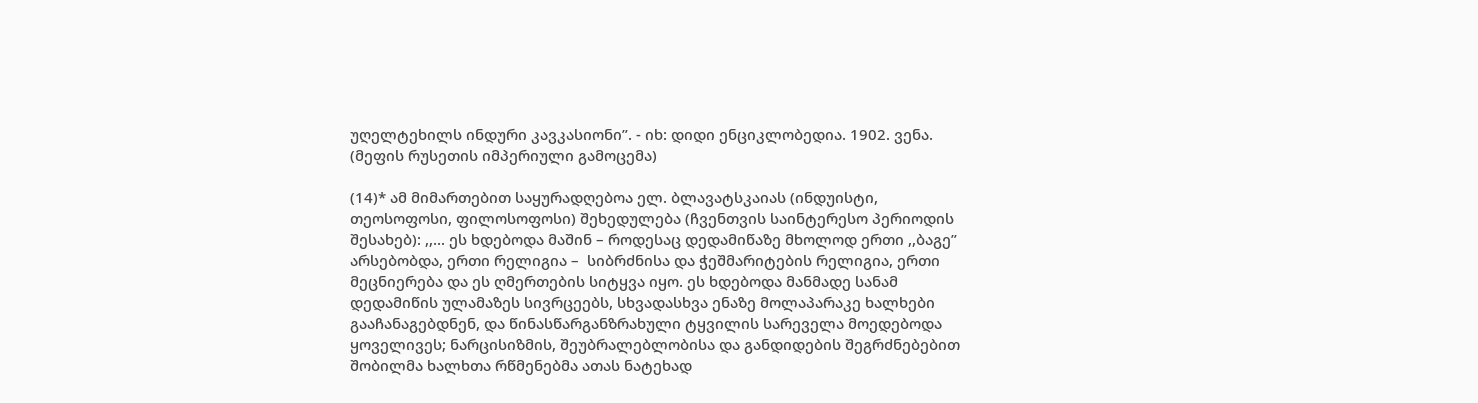უღელტეხილს ინდური კავკასიონი”. - იხ: დიდი ენციკლობედია. 1902. ვენა. (მეფის რუსეთის იმპერიული გამოცემა)

(14)* ამ მიმართებით საყურადღებოა ელ. ბლავატსკაიას (ინდუისტი, თეოსოფოსი, ფილოსოფოსი) შეხედულება (ჩვენთვის საინტერესო პერიოდის შესახებ): ,,... ეს ხდებოდა მაშინ – როდესაც დედამიწაზე მხოლოდ ერთი ,,ბაგე” არსებობდა, ერთი რელიგია –  სიბრძნისა და ჭეშმარიტების რელიგია, ერთი მეცნიერება და ეს ღმერთების სიტყვა იყო. ეს ხდებოდა მანმადე სანამ დედამიწის ულამაზეს სივრცეებს, სხვადასხვა ენაზე მოლაპარაკე ხალხები გააჩანაგებდნენ, და წინასწარგანზრახული ტყვილის სარეველა მოედებოდა  ყოველივეს; ნარცისიზმის, შეუბრალებლობისა და განდიდების შეგრძნებებით შობილმა ხალხთა რწმენებმა ათას ნატეხად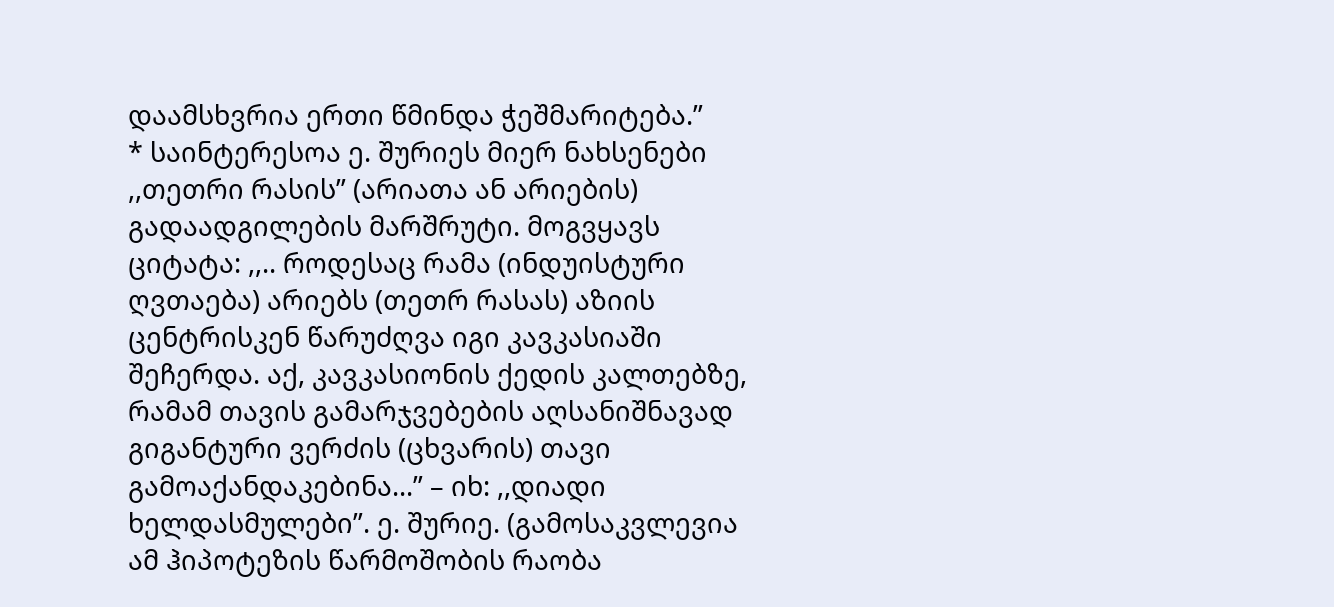დაამსხვრია ერთი წმინდა ჭეშმარიტება.”
* საინტერესოა ე. შურიეს მიერ ნახსენები ,,თეთრი რასის” (არიათა ან არიების) გადაადგილების მარშრუტი. მოგვყავს ციტატა: ,,.. როდესაც რამა (ინდუისტური ღვთაება) არიებს (თეთრ რასას) აზიის ცენტრისკენ წარუძღვა იგი კავკასიაში შეჩერდა. აქ, კავკასიონის ქედის კალთებზე, რამამ თავის გამარჯვებების აღსანიშნავად გიგანტური ვერძის (ცხვარის) თავი გამოაქანდაკებინა...” – იხ: ,,დიადი ხელდასმულები”. ე. შურიე. (გამოსაკვლევია ამ ჰიპოტეზის წარმოშობის რაობა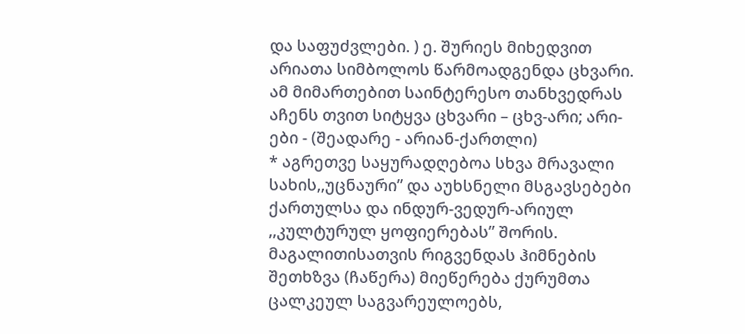და საფუძვლები. ) ე. შურიეს მიხედვით არიათა სიმბოლოს წარმოადგენდა ცხვარი. ამ მიმართებით საინტერესო თანხვედრას აჩენს თვით სიტყვა ცხვარი – ცხვ-არი; არი-ები - (შეადარე - არიან-ქართლი)
* აგრეთვე საყურადღებოა სხვა მრავალი სახის,,უცნაური” და აუხსნელი მსგავსებები ქართულსა და ინდურ-ვედურ-არიულ ,,კულტურულ ყოფიერებას” შორის. მაგალითისათვის რიგვენდას ჰიმნების შეთხზვა (ჩაწერა) მიეწერება ქურუმთა ცალკეულ საგვარეულოებს,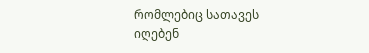რომლებიც სათავეს იღებენ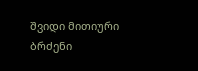შვიდი მითიური ბრძენი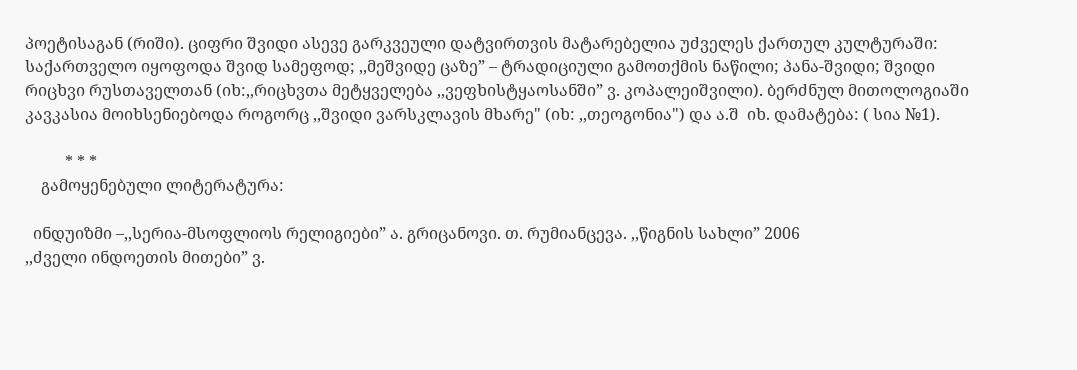პოეტისაგან (რიში). ციფრი შვიდი ასევე გარკვეული დატვირთვის მატარებელია უძველეს ქართულ კულტურაში: საქართველო იყოფოდა შვიდ სამეფოდ; ,,მეშვიდე ცაზე” – ტრადიციული გამოთქმის ნაწილი; პანა-შვიდი; შვიდი რიცხვი რუსთაველთან (იხ:,,რიცხვთა მეტყველება ,,ვეფხისტყაოსანში” ვ. კოპალეიშვილი). ბერძნულ მითოლოგიაში კავკასია მოიხსენიებოდა როგორც ,,შვიდი ვარსკლავის მხარე" (იხ: ,,თეოგონია") და ა.შ  იხ. დამატება: ( სია №1).

          * * *
    გამოყენებული ლიტერატურა:

  ინდუიზმი –,,სერია-მსოფლიოს რელიგიები” ა. გრიცანოვი. თ. რუმიანცევა. ,,წიგნის სახლი” 2006
,,ძველი ინდოეთის მითები” ვ.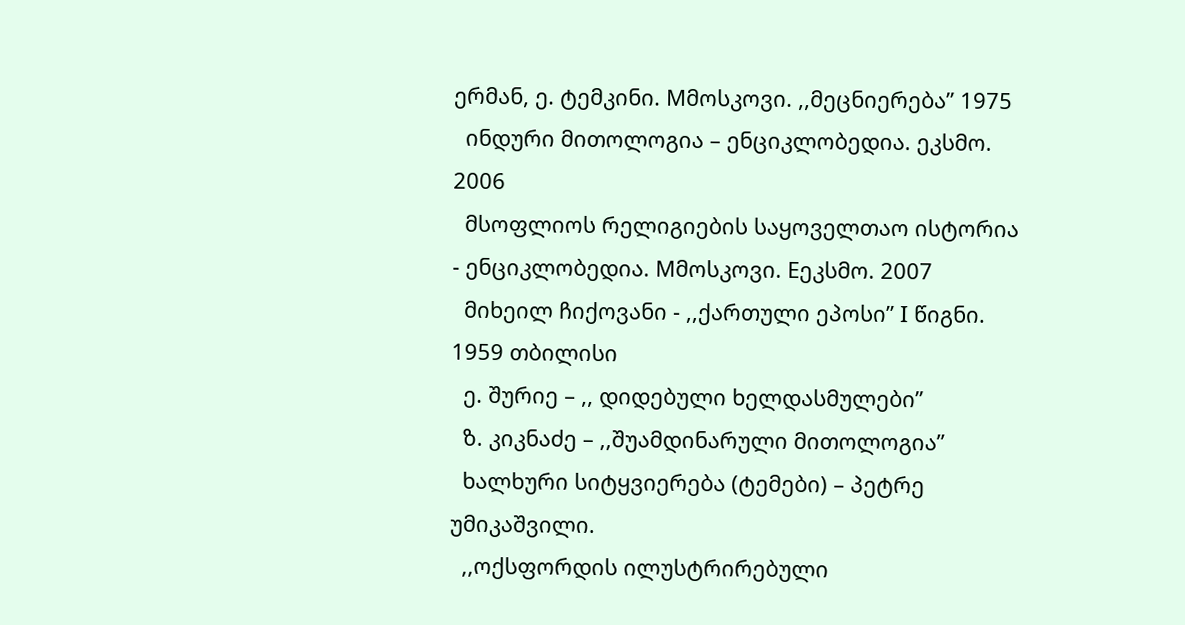ერმან, ე. ტემკინი. Mმოსკოვი. ,,მეცნიერება” 1975
  ინდური მითოლოგია – ენციკლობედია. ეკსმო. 2006
  მსოფლიოს რელიგიების საყოველთაო ისტორია  - ენციკლობედია. Mმოსკოვი. Eეკსმო. 2007
  მიხეილ ჩიქოვანი - ,,ქართული ეპოსი” I წიგნი. 1959 თბილისი
  ე. შურიე – ,, დიდებული ხელდასმულები”
  ზ. კიკნაძე – ,,შუამდინარული მითოლოგია”
  ხალხური სიტყვიერება (ტემები) – პეტრე უმიკაშვილი.
  ,,ოქსფორდის ილუსტრირებული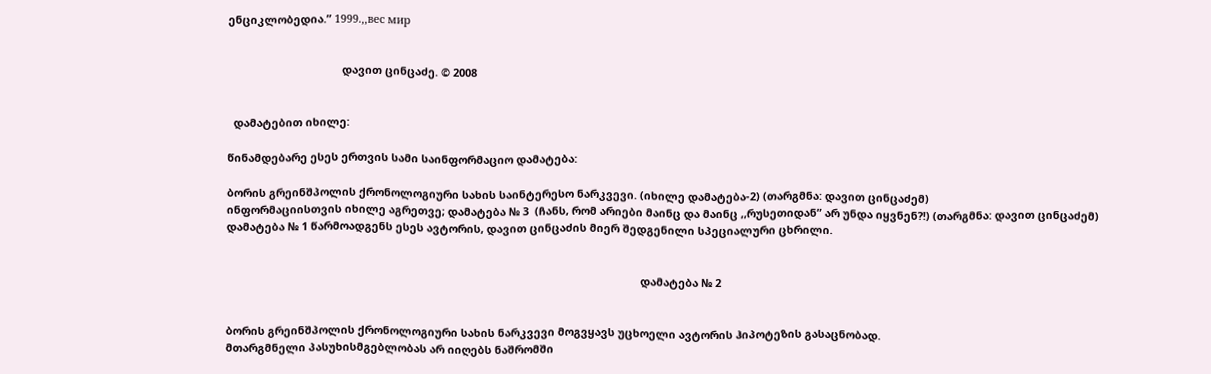ენციკლობედია.” 1999.,,вес мир


                                      დავით ცინცაძე. © 2008


  დამატებით იხილე:

წინამდებარე ესეს ერთვის სამი საინფორმაციო დამატება:

ბორის გრეინშპოლის ქრონოლოგიური სახის საინტერესო ნარკვევი. (იხილე დამატება-2) (თარგმნა: დავით ცინცაძემ)
ინფორმაციისთვის იხილე აგრეთვე; დამატება № 3  (ჩანს, რომ არიები მაინც და მაინც ,,რუსეთიდან” არ უნდა იყვნენ?!) (თარგმნა: დავით ცინცაძემ)
დამატება № 1 წარმოადგენს ესეს ავტორის, დავით ცინცაძის მიერ შედგენილი სპეციალური ცხრილი.


                                                                                                                                          დამატება № 2


ბორის გრეინშპოლის ქრონოლოგიური სახის ნარკვევი მოგვყავს უცხოელი ავტორის ჰიპოტეზის გასაცნობად.
მთარგმნელი პასუხისმგებლობას არ იიღებს ნაშრომში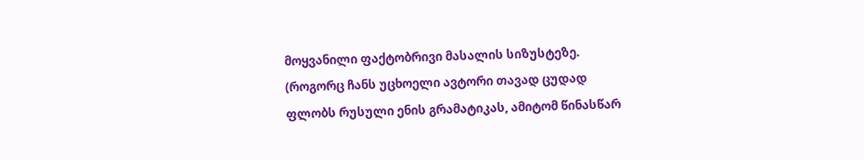მოყვანილი ფაქტობრივი მასალის სიზუსტეზე.
(როგორც ჩანს უცხოელი ავტორი თავად ცუდად ფლობს რუსული ენის გრამატიკას, ამიტომ წინასწარ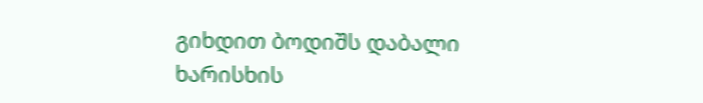გიხდით ბოდიშს დაბალი ხარისხის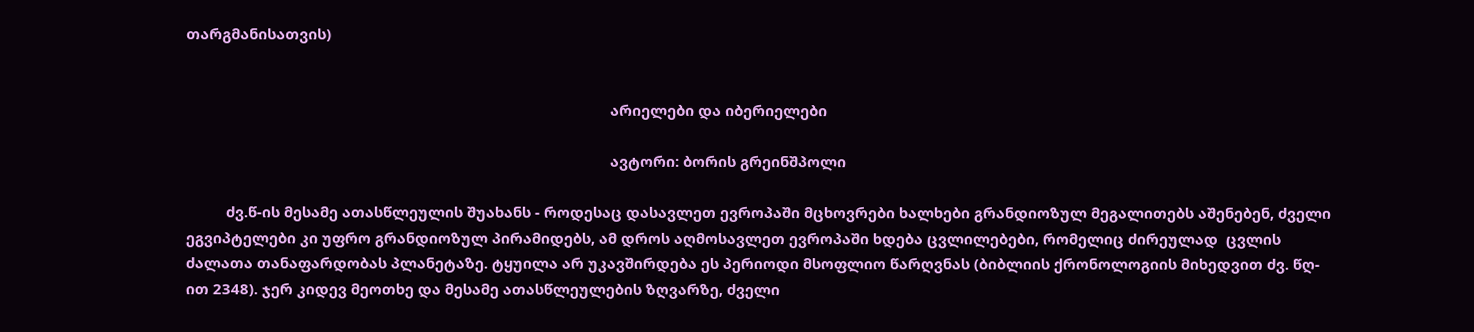თარგმანისათვის)


                                                                                                          არიელები და იბერიელები

                                                                                                          ავტორი: ბორის გრეინშპოლი

          ძვ.წ-ის მესამე ათასწლეულის შუახანს - როდესაც დასავლეთ ევროპაში მცხოვრები ხალხები გრანდიოზულ მეგალითებს აშენებენ, ძველი ეგვიპტელები კი უფრო გრანდიოზულ პირამიდებს, ამ დროს აღმოსავლეთ ევროპაში ხდება ცვლილებები, რომელიც ძირეულად  ცვლის ძალათა თანაფარდობას პლანეტაზე. ტყუილა არ უკავშირდება ეს პერიოდი მსოფლიო წარღვნას (ბიბლიის ქრონოლოგიის მიხედვით ძვ. წღ-ით 2348). ჯერ კიდევ მეოთხე და მესამე ათასწლეულების ზღვარზე, ძველი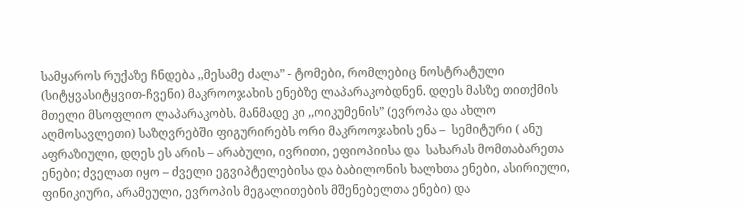სამყაროს რუქაზე ჩნდება ,,მესამე ძალა” - ტომები, რომლებიც ნოსტრატული (სიტყვასიტყვით-ჩვენი) მაკროოჯახის ენებზე ლაპარაკობდნენ. დღეს მასზე თითქმის მთელი მსოფლიო ლაპარაკობს. მანმადე კი ,,ოიკუმენის” (ევროპა და ახლო აღმოსავლეთი) საზღვრებში ფიგურირებს ორი მაკროოჯახის ენა –  სემიტური ( ანუ აფრაზიული, დღეს ეს არის – არაბული, ივრითი, ეფიოპიისა და  სახარას მომთაბარეთა ენები; ძველათ იყო – ძველი ეგვიპტელებისა და ბაბილონის ხალხთა ენები, ასირიული, ფინიკიური, არამეული, ევროპის მეგალითების მშენებელთა ენები) და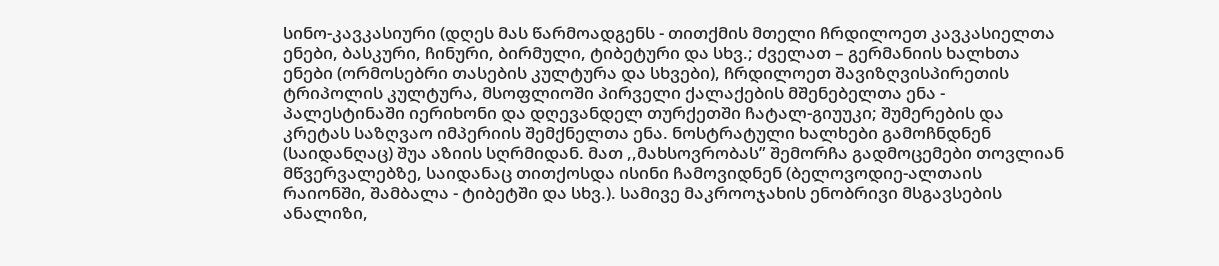სინო-კავკასიური (დღეს მას წარმოადგენს - თითქმის მთელი ჩრდილოეთ კავკასიელთა ენები, ბასკური, ჩინური, ბირმული, ტიბეტური და სხვ.; ძველათ – გერმანიის ხალხთა ენები (ორმოსებრი თასების კულტურა და სხვები), ჩრდილოეთ შავიზღვისპირეთის ტრიპოლის კულტურა, მსოფლიოში პირველი ქალაქების მშენებელთა ენა -  პალესტინაში იერიხონი და დღევანდელ თურქეთში ჩატალ-გიუუკი; შუმერების და კრეტას საზღვაო იმპერიის შემქნელთა ენა. ნოსტრატული ხალხები გამოჩნდნენ (საიდანღაც) შუა აზიის სღრმიდან. მათ ,,მახსოვრობას” შემორჩა გადმოცემები თოვლიან მწვერვალებზე, საიდანაც თითქოსდა ისინი ჩამოვიდნენ (ბელოვოდიე-ალთაის რაიონში, შამბალა - ტიბეტში და სხვ.). სამივე მაკროოჯახის ენობრივი მსგავსების ანალიზი,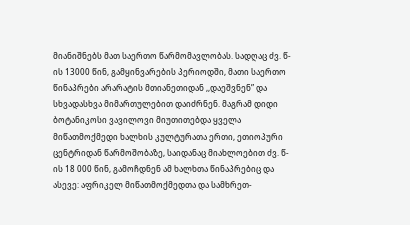მიანიშნებს მათ საერთო წარმომავლობას. სადღაც ძვ. წ-ის 13000 წინ, გამყინვარების პერიოდში, მათი საერთო წინაპრები არარატის მთიანეთიდან ,,დაეშვნენ” და სხვადასხვა მიმართულებით დაიძრნენ. მაგრამ დიდი ბოტანიკოსი ვავილოვი მიუთითებდა ყველა მიწათმოქმედი ხალხის კულტურათა ერთი, ეთიოპური ცენტრიდან წარმოშობაზე, საიდანაც მიახლოებით ძვ. წ-ის 18 000 წინ, გამოჩდნენ ამ ხალხთა წინაპრებიც და ასევე: აფრიკელ მიწათმოქმედთა და სამხრეთ-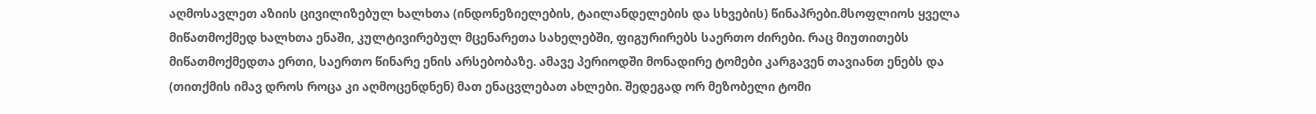აღმოსავლეთ აზიის ცივილიზებულ ხალხთა (ინდონეზიელების, ტაილანდელების და სხვების) წინაპრები.მსოფლიოს ყველა მიწათმოქმედ ხალხთა ენაში, კულტივირებულ მცენარეთა სახელებში, ფიგურირებს საერთო ძირები. რაც მიუთითებს მიწათმოქმედთა ერთი, საერთო წინარე ენის არსებობაზე. ამავე პერიოდში მონადირე ტომები კარგავენ თავიანთ ენებს და (თითქმის იმავ დროს როცა კი აღმოცენდნენ) მათ ენაცვლებათ ახლები. შედეგად ორ მეზობელი ტომი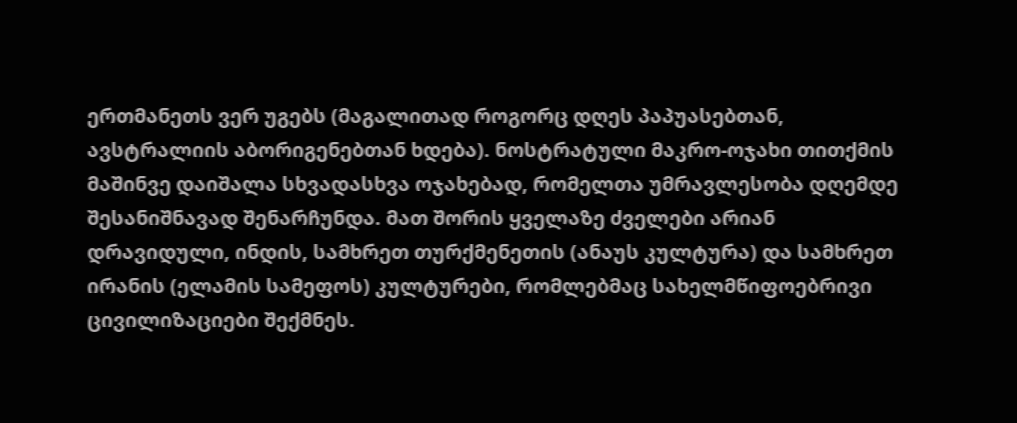ერთმანეთს ვერ უგებს (მაგალითად როგორც დღეს პაპუასებთან, ავსტრალიის აბორიგენებთან ხდება). ნოსტრატული მაკრო-ოჯახი თითქმის მაშინვე დაიშალა სხვადასხვა ოჯახებად, რომელთა უმრავლესობა დღემდე შესანიშნავად შენარჩუნდა. მათ შორის ყველაზე ძველები არიან დრავიდული, ინდის, სამხრეთ თურქმენეთის (ანაუს კულტურა) და სამხრეთ ირანის (ელამის სამეფოს) კულტურები, რომლებმაც სახელმწიფოებრივი ცივილიზაციები შექმნეს.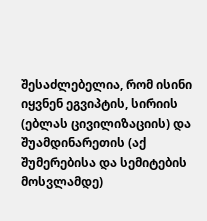შესაძლებელია, რომ ისინი იყვნენ ეგვიპტის, სირიის (ებლას ცივილიზაციის) და შუამდინარეთის (აქ შუმერებისა და სემიტების მოსვლამდე)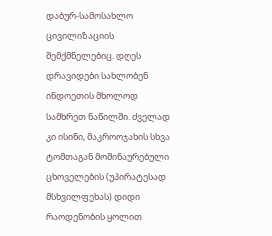დაბურ-სამოსახლო ცივილიზაციის შემქმნელებიც. დღეს დრავიდები სახლობენ ინდოეთის მხოლოდ სამხრეთ ნაწილში. ძველად კი ისინი, მაკროოჯახის სხვა ტომთაგან მოშინაურებული ცხოველების (უპირატესად მსხვილფეხას) დიდი რაოდენობის ყოლით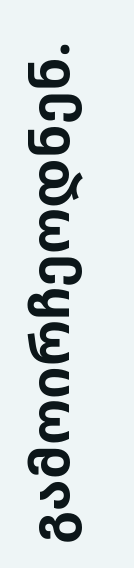გამოირჩეოდნენ.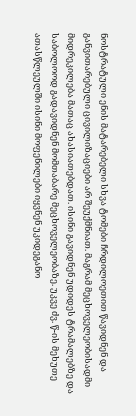ნოსტრატული ენის მატარებელი სხვა ტომები ჩრდილოეთით წავიდნენ და განვითარებული ცივილიზაციები არ შეუქმნიათ. მაგრამ მეცხოველეობისადმი მიდრეკილება მათაც ახასიათებდათ. ისინი გავიდნენ უდიდეს ტრამალებზე და საბოლოოდ გადავიდნენ მომთაბარე მეცხოველეობაზე. უკვე ძვ. წ-ის მეხუთე ათასწლეულში ისინი მოფენილები იყვნენ უკიდეგანო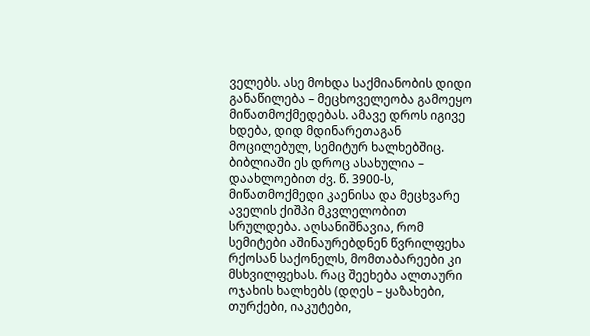ველებს. ასე მოხდა საქმიანობის დიდი განაწილება – მეცხოველეობა გამოეყო მიწათმოქმედებას. ამავე დროს იგივე ხდება, დიდ მდინარეთაგან მოცილებულ, სემიტურ ხალხებშიც. ბიბლიაში ეს დროც ასახულია – დაახლოებით ძვ. წ. 3900-ს, მიწათმოქმედი კაენისა და მეცხვარე აველის ქიშპი მკვლელობით სრულდება. აღსანიშნავია, რომ სემიტები აშინაურებდნენ წვრილფეხა რქოსან საქონელს, მომთაბარეები კი მსხვილფეხას. რაც შეეხება ალთაური ოჯახის ხალხებს (დღეს – ყაზახები, თურქები, იაკუტები,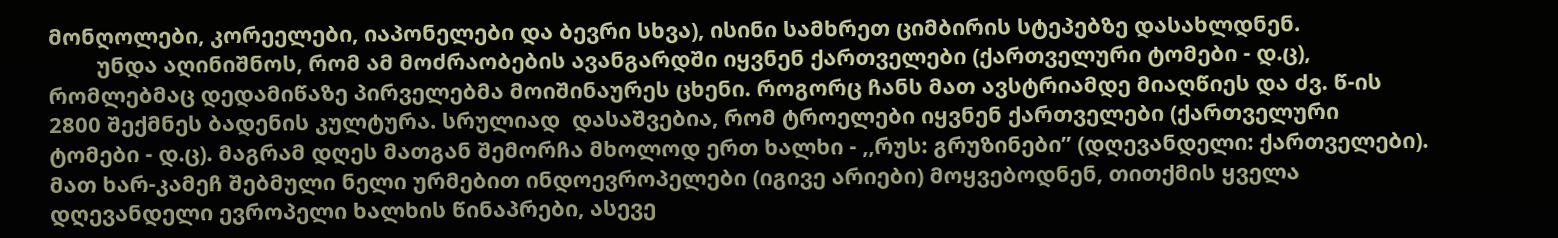მონღოლები, კორეელები, იაპონელები და ბევრი სხვა), ისინი სამხრეთ ციმბირის სტეპებზე დასახლდნენ.
        უნდა აღინიშნოს, რომ ამ მოძრაობების ავანგარდში იყვნენ ქართველები (ქართველური ტომები - დ.ც), რომლებმაც დედამიწაზე პირველებმა მოიშინაურეს ცხენი. როგორც ჩანს მათ ავსტრიამდე მიაღწიეს და ძვ. წ-ის 2800 შექმნეს ბადენის კულტურა. სრულიად  დასაშვებია, რომ ტროელები იყვნენ ქართველები (ქართველური ტომები - დ.ც). მაგრამ დღეს მათგან შემორჩა მხოლოდ ერთ ხალხი - ,,რუს: გრუზინები” (დღევანდელი: ქართველები). მათ ხარ-კამეჩ შებმული ნელი ურმებით ინდოევროპელები (იგივე არიები) მოყვებოდნენ, თითქმის ყველა დღევანდელი ევროპელი ხალხის წინაპრები, ასევე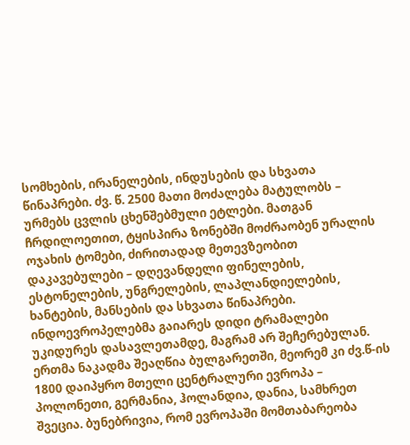სომხების, ირანელების, ინდუსების და სხვათა წინაპრები. ძვ. წ. 2500 მათი მოძალება მატულობს – ურმებს ცვლის ცხენშებმული ეტლები. მათგან ჩრდილოეთით, ტყისპირა ზონებში მოძრაობენ ურალის ოჯახის ტომები, ძირითადად მეთევზეობით დაკავებულები – დღევანდელი ფინელების, ესტონელების, უნგრელების, ლაპლანდიელების, ხანტების, მანსების და სხვათა წინაპრები. ინდოევროპელებმა გაიარეს დიდი ტრამალები უკიდურეს დასავლეთამდე, მაგრამ არ შეჩერებულან. ერთმა ნაკადმა შეაღწია ბულგარეთში, მეორემ კი ძვ.წ-ის 1800 დაიპყრო მთელი ცენტრალური ევროპა – პოლონეთი, გერმანია, ჰოლანდია, დანია, სამხრეთ შვეცია. ბუნებრივია, რომ ევროპაში მომთაბარეობა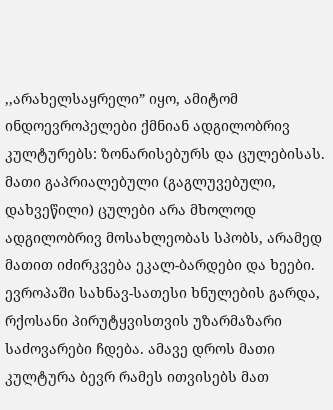,,არახელსაყრელი” იყო, ამიტომ ინდოევროპელები ქმნიან ადგილობრივ კულტურებს: ზონარისებურს და ცულებისას.  მათი გაპრიალებული (გაგლუვებული, დახვეწილი) ცულები არა მხოლოდ ადგილობრივ მოსახლეობას სპობს, არამედ მათით იძირკვება ეკალ-ბარდები და ხეები. ევროპაში სახნავ-სათესი ხნულების გარდა, რქოსანი პირუტყვისთვის უზარმაზარი საძოვარები ჩდება. ამავე დროს მათი კულტურა ბევრ რამეს ითვისებს მათ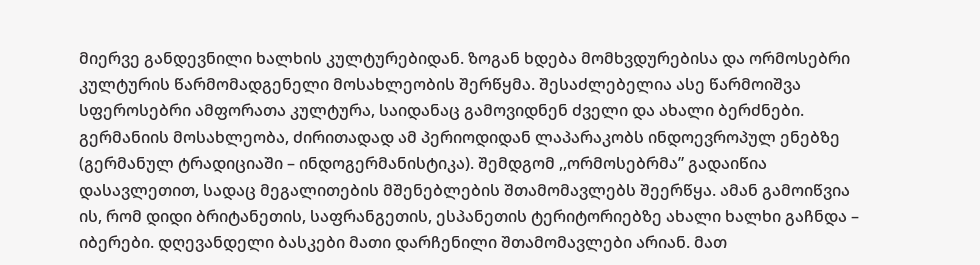მიერვე განდევნილი ხალხის კულტურებიდან. ზოგან ხდება მომხვდურებისა და ორმოსებრი კულტურის წარმომადგენელი მოსახლეობის შერწყმა. შესაძლებელია ასე წარმოიშვა სფეროსებრი ამფორათა კულტურა, საიდანაც გამოვიდნენ ძველი და ახალი ბერძნები. გერმანიის მოსახლეობა, ძირითადად ამ პერიოდიდან ლაპარაკობს ინდოევროპულ ენებზე (გერმანულ ტრადიციაში – ინდოგერმანისტიკა). შემდგომ ,,ორმოსებრმა” გადაიწია დასავლეთით, სადაც მეგალითების მშენებლების შთამომავლებს შეერწყა. ამან გამოიწვია ის, რომ დიდი ბრიტანეთის, საფრანგეთის, ესპანეთის ტერიტორიებზე ახალი ხალხი გაჩნდა – იბერები. დღევანდელი ბასკები მათი დარჩენილი შთამომავლები არიან. მათ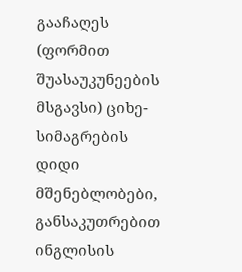გააჩაღეს (ფორმით შუასაუკუნეების მსგავსი) ციხე-სიმაგრების დიდი მშენებლობები, განსაკუთრებით ინგლისის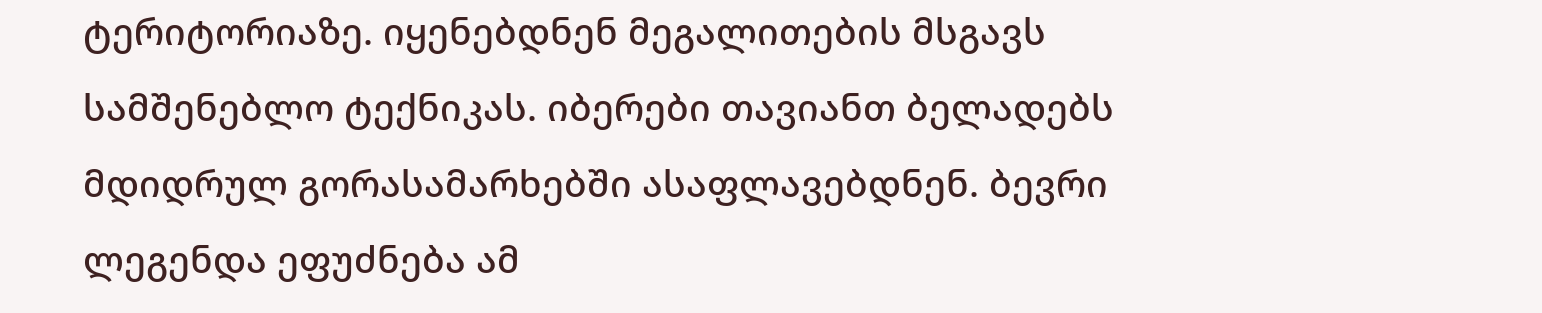ტერიტორიაზე. იყენებდნენ მეგალითების მსგავს სამშენებლო ტექნიკას. იბერები თავიანთ ბელადებს მდიდრულ გორასამარხებში ასაფლავებდნენ. ბევრი ლეგენდა ეფუძნება ამ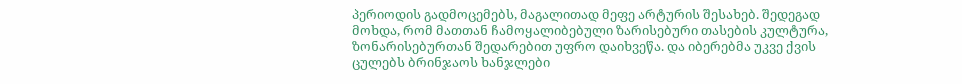პერიოდის გადმოცემებს, მაგალითად მეფე არტურის შესახებ. შედეგად მოხდა, რომ მათთან ჩამოყალიბებული ზარისებური თასების კულტურა, ზონარისებურთან შედარებით უფრო დაიხვეწა. და იბერებმა უკვე ქვის ცულებს ბრინჯაოს ხანჯლები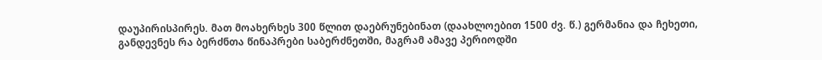დაუპირისპირეს. მათ მოახერხეს 300 წლით დაებრუნებინათ (დაახლოებით 1500 ძვ. წ.) გერმანია და ჩეხეთი, განდევნეს რა ბერძნთა წინაპრები საბერძნეთში, მაგრამ ამავე პერიოდში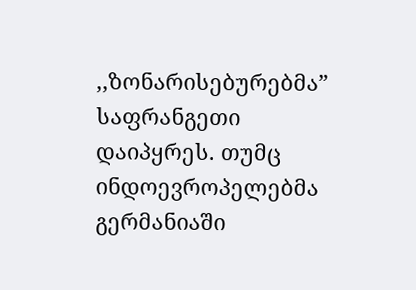,,ზონარისებურებმა” საფრანგეთი დაიპყრეს. თუმც ინდოევროპელებმა გერმანიაში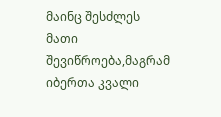მაინც შესძლეს მათი შევიწროება,მაგრამ იბერთა კვალი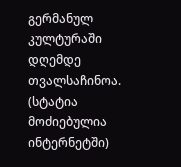გერმანულ კულტურაში დღემდე თვალსაჩინოა.
(სტატია მოძიებულია ინტერნეტში)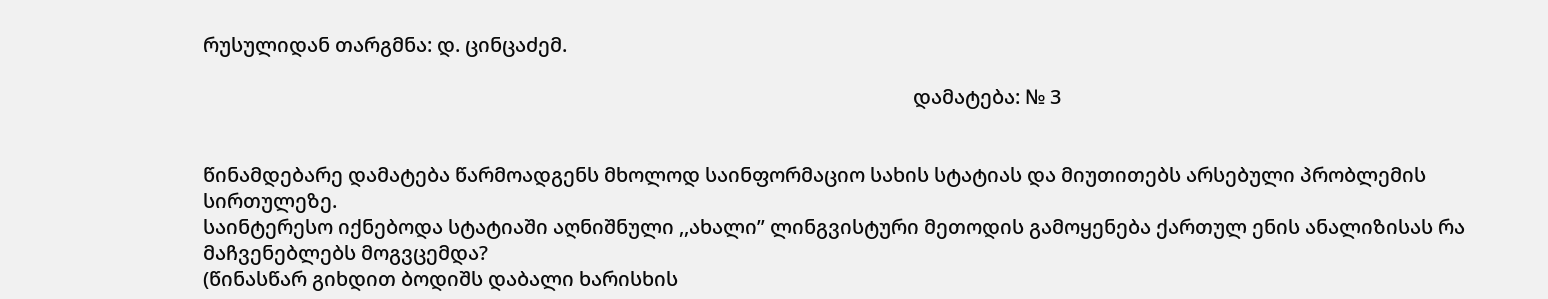რუსულიდან თარგმნა: დ. ცინცაძემ.

                                                                                                                                              დამატება: № 3


წინამდებარე დამატება წარმოადგენს მხოლოდ საინფორმაციო სახის სტატიას და მიუთითებს არსებული პრობლემის სირთულეზე.
საინტერესო იქნებოდა სტატიაში აღნიშნული ,,ახალი” ლინგვისტური მეთოდის გამოყენება ქართულ ენის ანალიზისას რა მაჩვენებლებს მოგვცემდა?
(წინასწარ გიხდით ბოდიშს დაბალი ხარისხის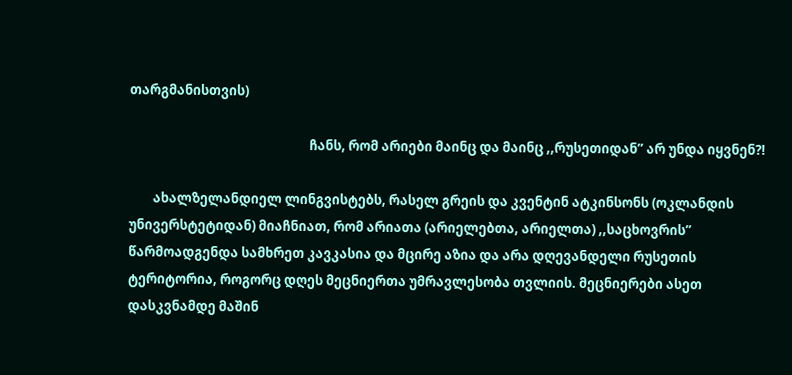თარგმანისთვის)

                                                            ჩანს, რომ არიები მაინც და მაინც ,,რუსეთიდან” არ უნდა იყვნენ?!

        ახალზელანდიელ ლინგვისტებს, რასელ გრეის და კვენტინ ატკინსონს (ოკლანდის უნივერსტეტიდან) მიაჩნიათ, რომ არიათა (არიელებთა, არიელთა) ,,საცხოვრის” წარმოადგენდა სამხრეთ კავკასია და მცირე აზია და არა დღევანდელი რუსეთის ტერიტორია, როგორც დღეს მეცნიერთა უმრავლესობა თვლიის. მეცნიერები ასეთ დასკვნამდე მაშინ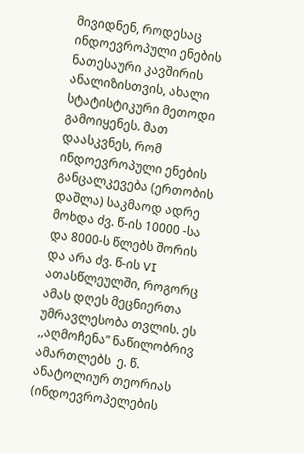მივიდნენ, როდესაც ინდოევროპული ენების ნათესაური კავშირის ანალიზისთვის, ახალი სტატისტიკური მეთოდი გამოიყენეს. მათ დაასკვნეს, რომ ინდოევროპული ენების განცალკევება (ერთობის დაშლა) საკმაოდ ადრე მოხდა ძვ. წ-ის 10000 -სა და 8000-ს წლებს შორის და არა ძვ. წ-ის VI ათასწლეულში, როგორც ამას დღეს მეცნიერთა უმრავლესობა თვლის. ეს ,,აღმოჩენა” ნაწილობრივ ამართლებს  ე. წ. ანატოლიურ თეორიას (ინდოევროპელების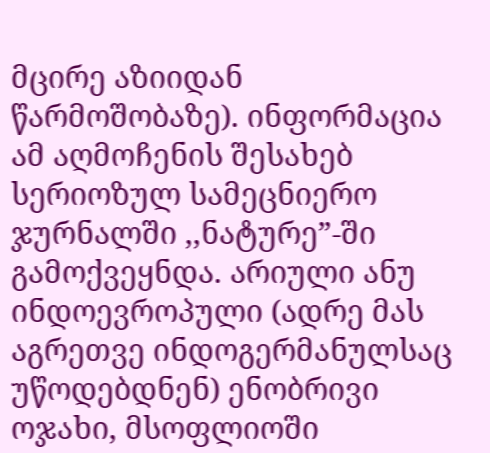მცირე აზიიდან წარმოშობაზე). ინფორმაცია ამ აღმოჩენის შესახებ სერიოზულ სამეცნიერო ჯურნალში ,,ნატურე”-ში გამოქვეყნდა. არიული ანუ ინდოევროპული (ადრე მას აგრეთვე ინდოგერმანულსაც უწოდებდნენ) ენობრივი ოჯახი, მსოფლიოში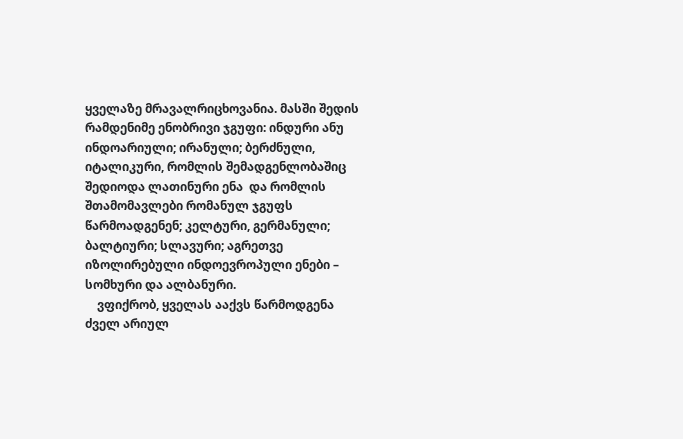ყველაზე მრავალრიცხოვანია. მასში შედის რამდენიმე ენობრივი ჯგუფი: ინდური ანუ ინდოარიული; ირანული; ბერძნული, იტალიკური, რომლის შემადგენლობაშიც შედიოდა ლათინური ენა  და რომლის შთამომავლები რომანულ ჯგუფს წარმოადგენენ; კელტური, გერმანული; ბალტიური; სლავური; აგრეთვე იზოლირებული ინდოევროპული ენები – სომხური და ალბანური.
    ვფიქრობ, ყველას ააქვს წარმოდგენა ძველ არიულ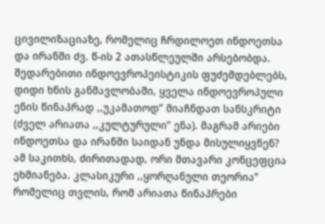ცივილიზაციაზე, რომელიც ჩრდილოეთ ინდოეთსა და ირანში ძვ. წ-ის 2 ათასწლეულში არსებობდა. შედარებითი ინდოევროპეისტიკის ფუძემდებლებს, დიდი ხნის განმავლობაში, ყველა ინდოევროპული ენის წინაპრად ,,უკამათოდ” მიაჩნდათ სანსკრიტი (ძველ არიათა ,,კულტურული” ენა). მაგრამ არიები ინდოეთსა და ირანში საიდან უნდა მისულიყვნენ? ამ საკითხს, ძირითადად, ორი მთავარი კონცეფცია ეხმიანება. კლასიკური ,,ყორღანული თეორია” რომელიც თვლის, რომ არიათა წინაპრები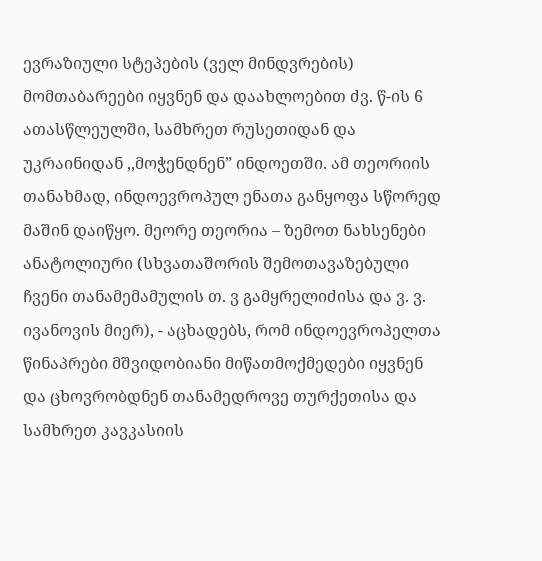ევრაზიული სტეპების (ველ მინდვრების) მომთაბარეები იყვნენ და დაახლოებით ძვ. წ-ის 6 ათასწლეულში, სამხრეთ რუსეთიდან და უკრაინიდან ,,მოჭენდნენ” ინდოეთში. ამ თეორიის თანახმად, ინდოევროპულ ენათა განყოფა სწორედ მაშინ დაიწყო. მეორე თეორია – ზემოთ ნახსენები ანატოლიური (სხვათაშორის შემოთავაზებული ჩვენი თანამემამულის თ. ვ გამყრელიძისა და ვ. ვ. ივანოვის მიერ), - აცხადებს, რომ ინდოევროპელთა წინაპრები მშვიდობიანი მიწათმოქმედები იყვნენ და ცხოვრობდნენ თანამედროვე თურქეთისა და სამხრეთ კავკასიის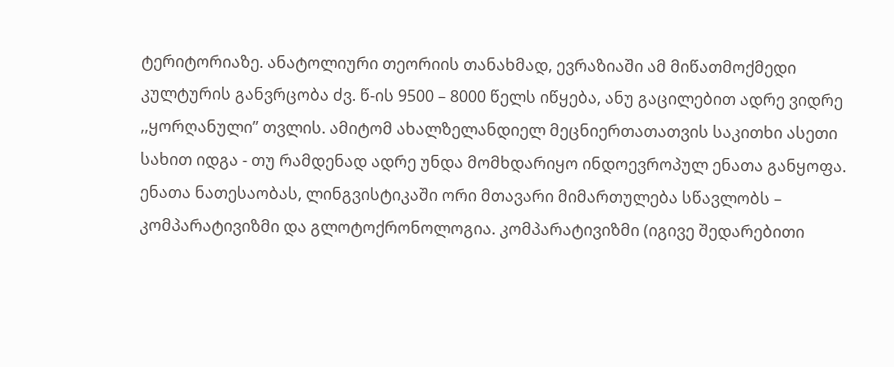ტერიტორიაზე. ანატოლიური თეორიის თანახმად, ევრაზიაში ამ მიწათმოქმედი კულტურის განვრცობა ძვ. წ-ის 9500 – 8000 წელს იწყება, ანუ გაცილებით ადრე ვიდრე ,,ყორღანული” თვლის. ამიტომ ახალზელანდიელ მეცნიერთათათვის საკითხი ასეთი სახით იდგა - თუ რამდენად ადრე უნდა მომხდარიყო ინდოევროპულ ენათა განყოფა. ენათა ნათესაობას, ლინგვისტიკაში ორი მთავარი მიმართულება სწავლობს – კომპარატივიზმი და გლოტოქრონოლოგია. კომპარატივიზმი (იგივე შედარებითი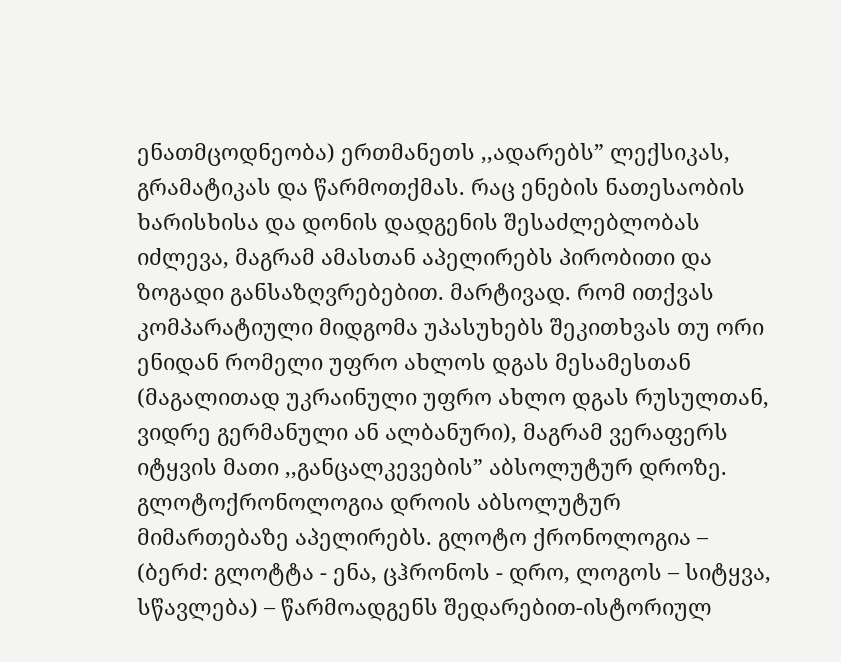ენათმცოდნეობა) ერთმანეთს ,,ადარებს” ლექსიკას, გრამატიკას და წარმოთქმას. რაც ენების ნათესაობის ხარისხისა და დონის დადგენის შესაძლებლობას იძლევა, მაგრამ ამასთან აპელირებს პირობითი და ზოგადი განსაზღვრებებით. მარტივად. რომ ითქვას კომპარატიული მიდგომა უპასუხებს შეკითხვას თუ ორი ენიდან რომელი უფრო ახლოს დგას მესამესთან (მაგალითად უკრაინული უფრო ახლო დგას რუსულთან, ვიდრე გერმანული ან ალბანური), მაგრამ ვერაფერს იტყვის მათი ,,განცალკევების” აბსოლუტურ დროზე. გლოტოქრონოლოგია დროის აბსოლუტურ მიმართებაზე აპელირებს. გლოტო ქრონოლოგია – (ბერძ: გლოტტა - ენა, ცჰრონოს - დრო, ლოგოს – სიტყვა, სწავლება) – წარმოადგენს შედარებით-ისტორიულ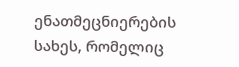ენათმეცნიერების სახეს, რომელიც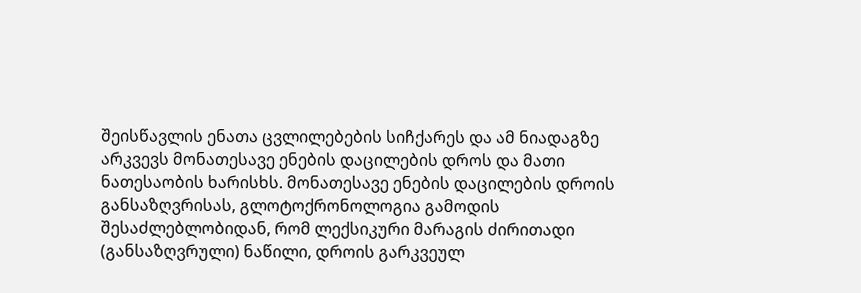შეისწავლის ენათა ცვლილებების სიჩქარეს და ამ ნიადაგზე არკვევს მონათესავე ენების დაცილების დროს და მათი ნათესაობის ხარისხს. მონათესავე ენების დაცილების დროის განსაზღვრისას, გლოტოქრონოლოგია გამოდის შესაძლებლობიდან, რომ ლექსიკური მარაგის ძირითადი (განსაზღვრული) ნაწილი, დროის გარკვეულ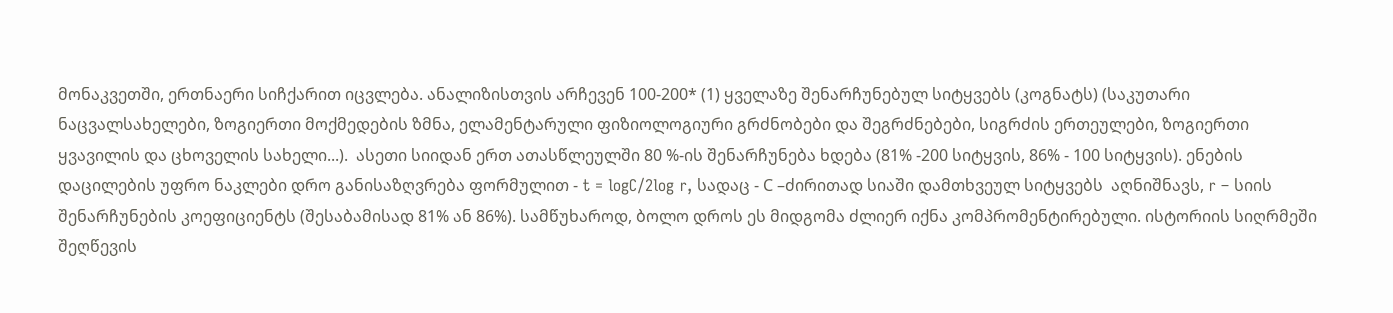მონაკვეთში, ერთნაერი სიჩქარით იცვლება. ანალიზისთვის არჩევენ 100-200* (1) ყველაზე შენარჩუნებულ სიტყვებს (კოგნატს) (საკუთარი ნაცვალსახელები, ზოგიერთი მოქმედების ზმნა, ელამენტარული ფიზიოლოგიური გრძნობები და შეგრძნებები, სიგრძის ერთეულები, ზოგიერთი ყვავილის და ცხოველის სახელი...).  ასეთი სიიდან ერთ ათასწლეულში 80 %-ის შენარჩუნება ხდება (81% -200 სიტყვის, 86% - 100 სიტყვის). ენების დაცილების უფრო ნაკლები დრო განისაზღვრება ფორმულით - t = logC/2log r, სადაც - С –ძირითად სიაში დამთხვეულ სიტყვებს  აღნიშნავს, r – სიის შენარჩუნების კოეფიციენტს (შესაბამისად 81% ან 86%). სამწუხაროდ, ბოლო დროს ეს მიდგომა ძლიერ იქნა კომპრომენტირებული. ისტორიის სიღრმეში შეღწევის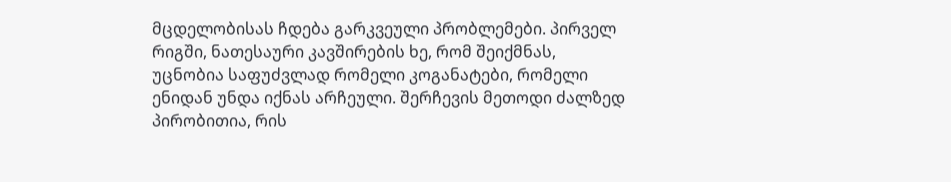მცდელობისას ჩდება გარკვეული პრობლემები. პირველ რიგში, ნათესაური კავშირების ხე, რომ შეიქმნას, უცნობია საფუძვლად რომელი კოგანატები, რომელი ენიდან უნდა იქნას არჩეული. შერჩევის მეთოდი ძალზედ პირობითია, რის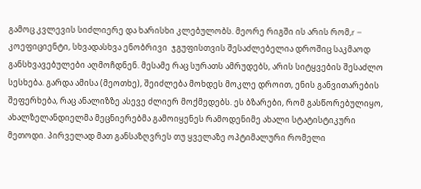გამოც კვლევის სიძლიერე და ხარისხი კლებულობს. მეორე რიგში ის არის რომ,r – კოეფიციენტი, სხვადასხვა ენობრივი  ჯგუფისთვის შესაძლებელია დროშიც საკმაოდ განსხვავებულები აღმოჩდნენ. მესამე რაც სურათს ამრუდებს, არის სიტყვების შესაძლო სესხება. გარდა ამისა (მეოთხე), შეიძლება მოხდეს მოკლე დროით, ენის განვითარების შეფერხება, რაც ანალიზზე ასევე ძლიერ მოქმედებს. ეს ბზარები, რომ გასწორებულიყო, ახალზელანდიელმა მეცნიერებმა გამოიყენეს რამოდენიმე ახალი სტატისტიკური მეთოდი. პირველად მათ განსაზღვრეს თუ ყველაზე ოპტიმალური რომელი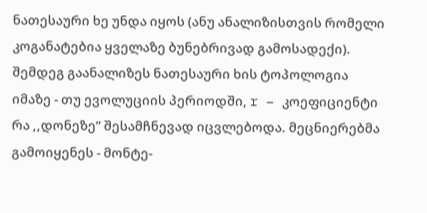ნათესაური ხე უნდა იყოს (ანუ ანალიზისთვის რომელი კოგანატებია ყველაზე ბუნებრივად გამოსადექი). შემდეგ გაანალიზეს ნათესაური ხის ტოპოლოგია იმაზე - თუ ევოლუციის პერიოდში, r – კოეფიციენტი რა ,,დონეზე” შესამჩნევად იცვლებოდა. მეცნიერებმა გამოიყენეს - მონტე-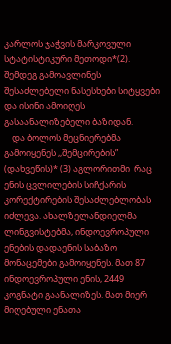კარლოს ჯაჭვის მარკოვული სტატისტიკური მეთოდი*(2). შემდეგ გამოავლინეს შესაძლებელი ნასესხები სიტყვები და ისინი ამოიღეს გასაანალიზებელი ბაზიდან.
    და ბოლოს მეცნიერებმა გამოიყენეს ,,შემცირების” (დახვეწის)* (3) აგლორითმი  რაც ენის ცვლილების სიჩქარის კორექტირების შესაძლებლობას იძლევა. ახალზელანდიელმა ლინგვისტებმა, ინდოევროპული ენების დადაენის საბაზო მონაცემები გამოიყენეს. მათ 87 ინდოევროპული ენის, 2449 კოგნატი გაანალიზეს. მათ მიერ მიღებული ენათა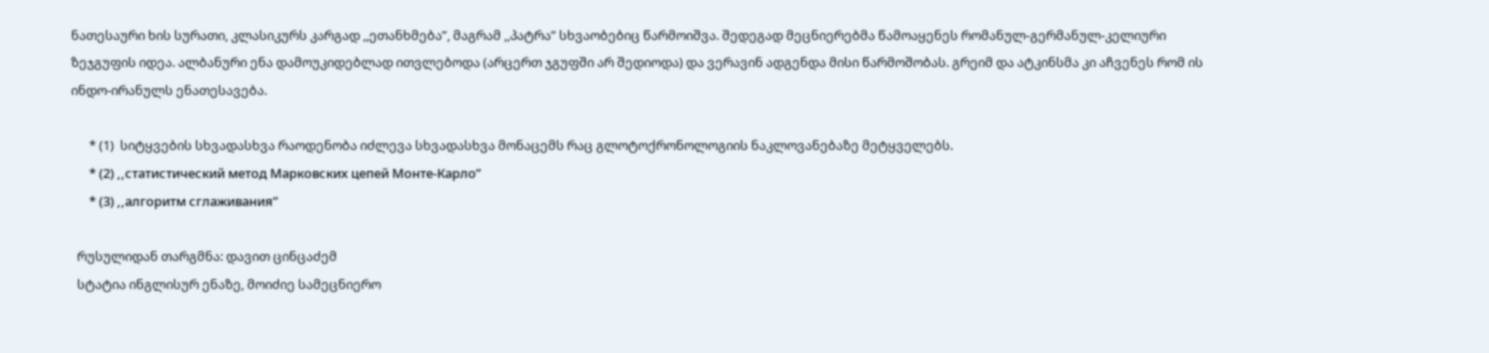ნათესაური ხის სურათი, კლასიკურს კარგად ,,ეთანხმება”, მაგრამ ,,პატრა” სხვაობებიც წარმოიშვა. შედეგად მეცნიერებმა წამოაყენეს რომანულ-გერმანულ-კელიური ზეჯგუფის იდეა. ალბანური ენა დამოუკიდებლად ითვლებოდა (არცერთ ჯგუფში არ შედიოდა) და ვერავინ ადგენდა მისი წარმოშობას. გრეიმ და ატკინსმა კი აჩვენეს რომ ის ინდო-ირანულს ენათესავება.

      * (1)  სიტყვების სხვადასხვა რაოდენობა იძლევა სხვადასხვა მონაცემს რაც გლოტოქრონოლოგიის ნაკლოვანებაზე მეტყველებს.
      * (2) ,,статистический метод Марковских цепей Монте-Карло”
      * (3) ,,алгоритм сглаживания”

  რუსულიდან თარგმნა: დავით ცინცაძემ
  სტატია ინგლისურ ენაზე, მოიძიე სამეცნიერო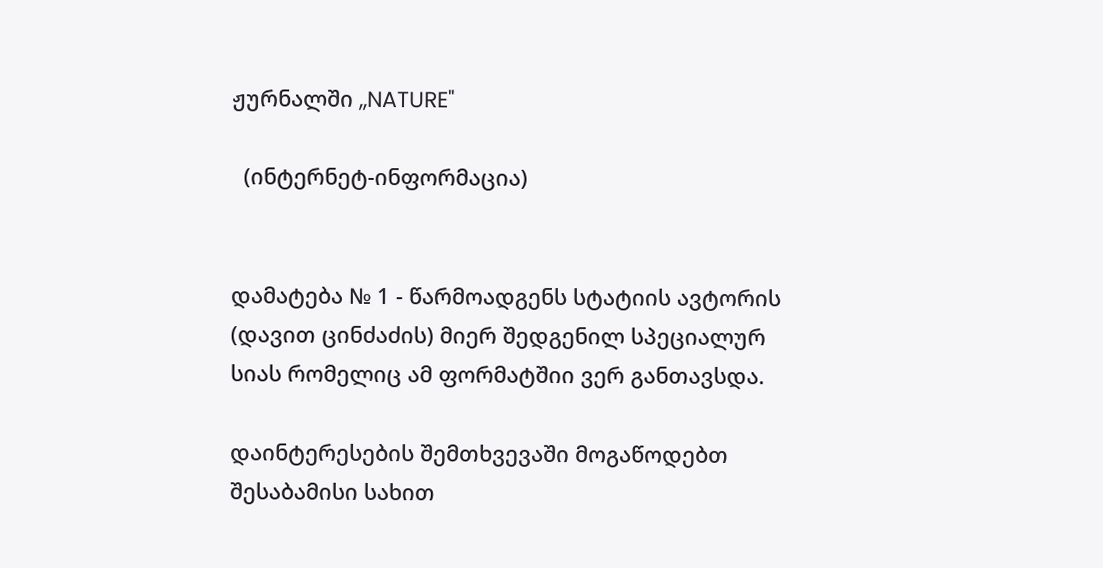ჟურნალში ,,NATURE"

  (ინტერნეტ-ინფორმაცია)


დამატება № 1 - წარმოადგენს სტატიის ავტორის (დავით ცინძაძის) მიერ შედგენილ სპეციალურ სიას რომელიც ამ ფორმატშიი ვერ განთავსდა.

დაინტერესების შემთხვევაში მოგაწოდებთ შესაბამისი სახით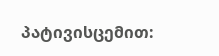პატივისცემით: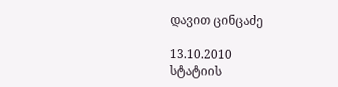დავით ცინცაძე

13.10.2010
სტატიის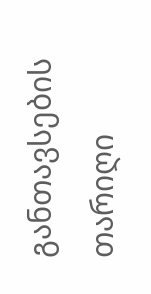განთავსების თარიღი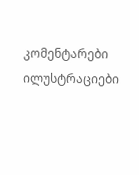კომენტარები ილუსტრაციები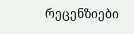რეცენზიები